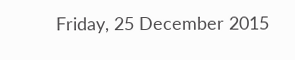Friday, 25 December 2015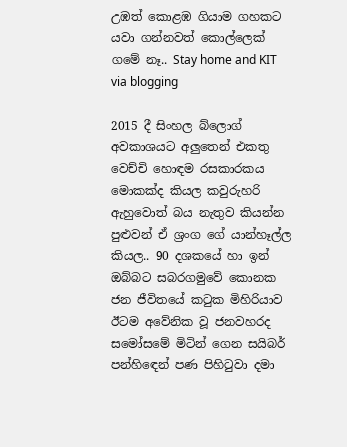උඹත් කොළඹ ගියාම ගහකට යවා ගන්නවත් කොල්ලෙක් ගමේ නෑ.. Stay home and KIT via blogging

2015 දී සිංහල බ්ලොග් අවකාශයට අලුතෙන් එකතු වෙච්චි හොඳම රසකාරකය මොකක්ද කියල කවුරුහරි ඇහුවොත් බය නැතුව කියන්න පුළුවන් ඒ ශ්‍රංග ගේ යාන්හෑල්ල කියල.. 90 දශකයේ හා ඉන් ඔබ්බට සබරගමුවේ කොනක ජන ජීවිතයේ කටුක මිහිරියාව ඊටම අවේනික වූ ජනවහරද සමෝසමේ මිටින් ගෙන සයිබර් පන්හිඳෙන් පණ පිහිටුවා දමා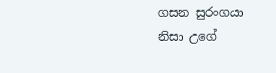ගසන සුරංගයා නිසා උගේ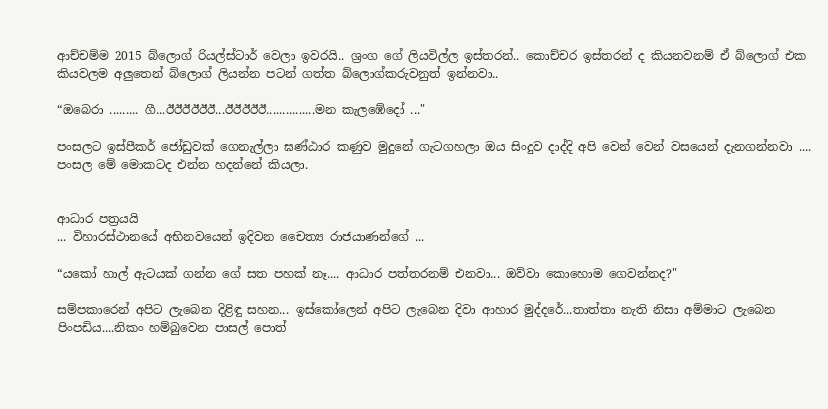ආච්චම්ම 2015 බ්ලොග් රියල්ස්ටාර් වෙලා ඉවරයි.. ශ්‍රංග ගේ ලියවිල්ල ඉස්තරන්.. කොච්චර ඉස්තරන් ද කියනවනම් ඒ බ්ලොග් එක කියවලම අලුතෙන් බ්ලොග් ලියන්න පටන් ගත්ත බ්ලොග්කරුවනුත් ඉන්නවා..

“ඔබෙරා ......... ගී...ඊඊඊඊඊඊ...ඊඊඊඊඊ...............මන කැලඹේදෝ ..."

පංසලට ඉස්පීකර් ජෝඩුවක් ගෙනැල්ලා ඝණ්ඨාර කණුව මුදුනේ ගැටගහලා ඔය සිංදුව දාද්දි අපි වෙන් වෙන් වසයෙන් දැනගන්නවා .... පංසල මේ මොකටද එන්න හදන්නේ කියලා.


ආධාර පත්‍රයයි
... විහාරස්ථානයේ අභිනවයෙන් ඉදිවන චෛත්‍ය රාජයාණන්ගේ ...

“යකෝ හාල් ඇටයක් ගන්න ගේ සත පහක් නෑ.... ආධාර පත්තරනම් එනවා... ඔව්වා කොහොම ගෙවන්නද?"

සම්පකාරෙන් අපිට ලැබෙන දිළිඳු සහන... ඉස්කෝලෙන් අපිට ලැබෙන දිවා ආහාර මුද්දරේ...තාත්තා නැති නිසා අම්මාට ලැබෙන පිංපඩිය....නිකං හම්බුවෙන පාසල් පොත්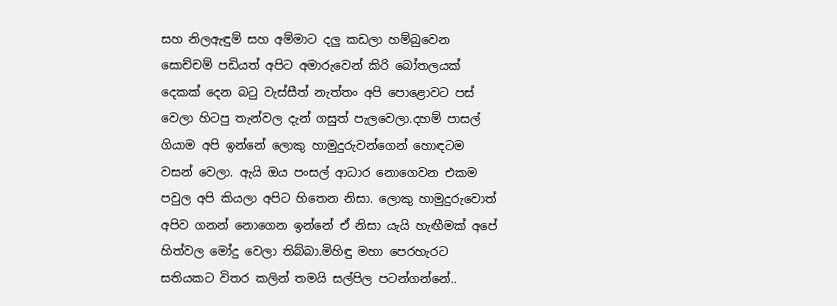සහ නිලඇඳුම් සහ අම්මාට දලු කඩලා හම්බුවෙන සොච්චම් පඩියත් අපිට අමාරුවෙන් කිරි බෝතලයක් දෙකක් දෙන බටු වැස්සීත් නැත්තං අපි පොළොවට පස් වෙලා හිටපු තැන්වල දැන් ගසුත් පැලවෙලා.දහම් පාසල් ගියාම අපි ඉන්නේ ලොකු හාමුදුරුවන්ගෙන් හොඳටම වසන් වෙලා. ඇයි ඔය පංසල් ආධාර නොගෙවන එකම පවුල අපි කියලා අපිට හිතෙන නිසා. ලොකු හාමුදුරුවොත් අපිව ගනන් නොගෙන ඉන්නේ ඒ නිසා යැයි හැඟීමක් අපේ හිත්වල මෝදු වෙලා තිබ්බා.මිහිඳු මහා පෙරහැරට සතියකට විතර කලින් තමයි සල්පිල පටන්ගන්නේ..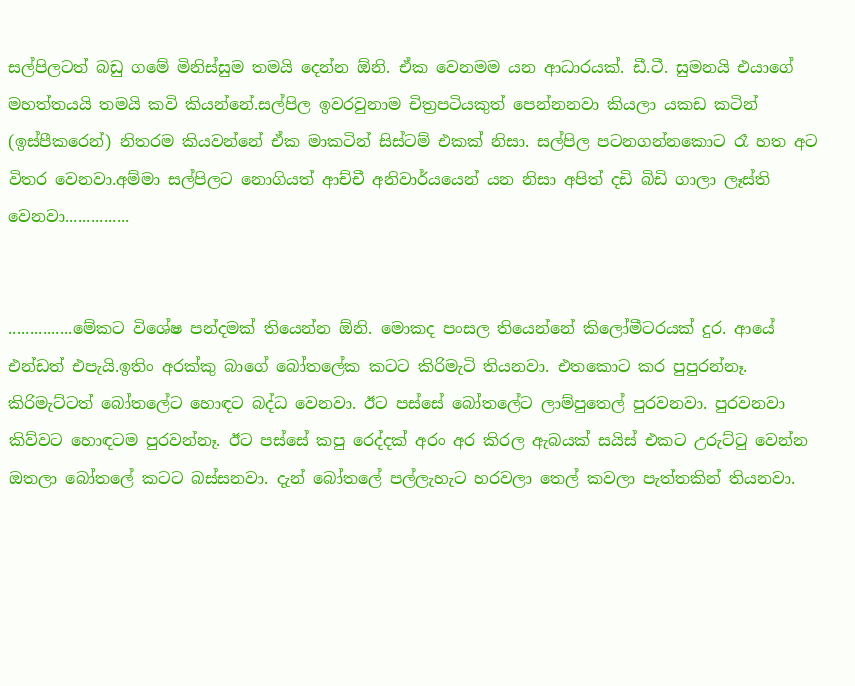සල්පිලටත් බඩු ගමේ මිනිස්සුම තමයි දෙන්න ඕනි. ඒක වෙනමම යන ආධාරයක්. ඩී.ටී. සුමනයි එයාගේ මහත්තයයි තමයි කවි කියන්නේ.සල්පිල ඉවරවුනාම චිත්‍රපටියකුත් පෙන්නනවා කියලා යකඩ කටින් (ඉස්පීකරෙන්) නිතරම කියවන්නේ ඒක මාකටින් සිස්ටම් එකක් නිසා. සල්පිල පටනගන්නකොට රෑ හත අට විතර වෙනවා.අම්මා සල්පිලට නොගියත් ආච්චී අනිවාර්යයෙන් යන නිසා අපිත් දඩි බිඩි ගාලා ලෑස්ති වෙනවා...............


...............මේකට විශේෂ පන්දමක් තියෙන්න ඕනි. මොකද පංසල තියෙන්නේ කිලෝමීටරයක් දුර. ආයේ එන්ඩත් එපැයි.ඉතිං අරක්කු බාගේ බෝතලේක කටට කිරිමැටි තියනවා. එතකොට කර පුපුරන්නෑ. කිරිමැට්ටත් බෝතලේට හොඳට බද්ධ වෙනවා. ඊට පස්සේ බෝතලේට ලාම්පුතෙල් පුරවනවා. පුරවනවා කිව්වට හොඳටම පුරවන්නෑ. ඊට පස්සේ කපු රෙද්දක් අරං අර කිරල ඇබයක් සයිස් එකට උරුට්ටු වෙන්න ඔතලා බෝතලේ කටට බස්සනවා. දැන් බෝතලේ පල්ලැහැට හරවලා තෙල් කවලා පැත්තකින් තියනවා.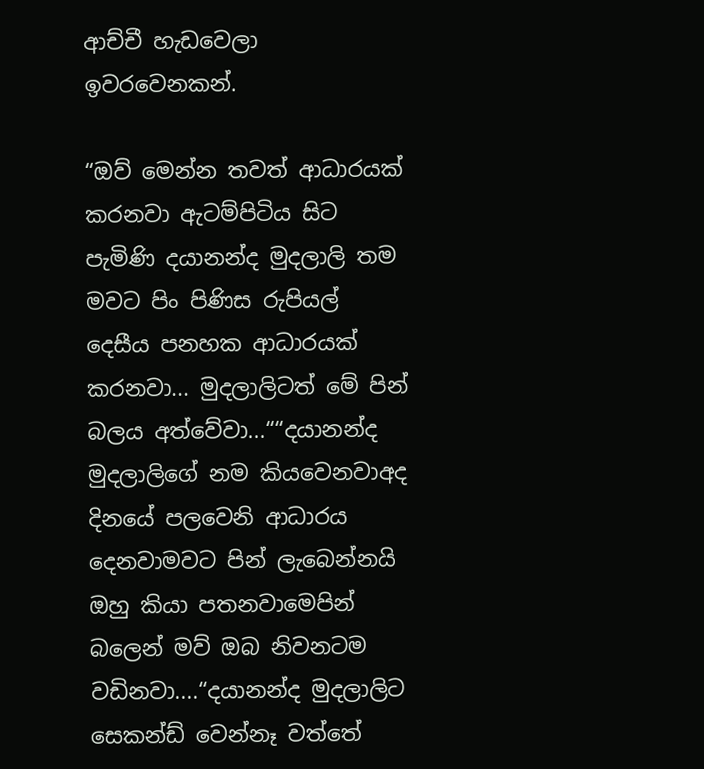ආච්චී හැඩවෙලා ඉවරවෙනකන්.

“ඔව් මෙන්න තවත් ආධාරයක් කරනවා ඇටම්පිටිය සිට පැමිණි දයානන්ද මුදලාලි තම මවට පිං පිණිස රුපියල් දෙසීය පනහක ආධාරයක් කරනවා... මුදලාලිටත් මේ පින් බලය අත්වේවා...““දයානන්ද මුදලාලිගේ නම කියවෙනවාඅද දිනයේ පලවෙනි ආධාරය දෙනවාමවට පින් ලැබෙන්නයි ඔහු කියා පතනවාමෙපින් බලෙන් මව් ඔබ නිවනටම වඩිනවා....“දයානන්ද මුදලාලිට සෙකන්ඩ් වෙන්නෑ වත්තේ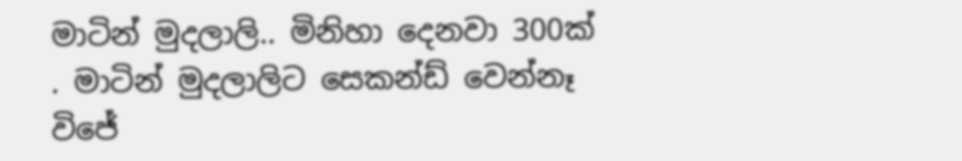මාටින් මුදලාලි.. මිනිහා දෙනවා 300ක් . මාටින් මුදලාලිට සෙකන්ඩ් වෙන්නෑ විජේ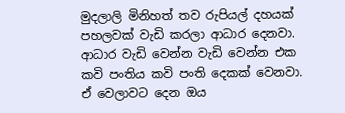මුදලාලි මිනිහත් තව රුපියල් දහයක් පහලවක් වැඩි කරලා ආධාර දෙනවා. ආධාර වැඩි වෙන්න වැඩි වෙන්න එක කවි පංතිය කවි පංති දෙකක් වෙනවා. ඒ වෙලාවට දෙන ඔය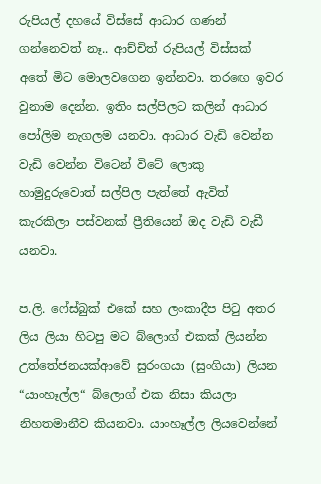රුපියල් දහයේ විස්සේ ආධාර ගණන් ගන්නෙවත් නෑ.. ආච්චිත් රුපියල් විස්සක් අතේ මිට මොලවගෙන ඉන්නවා. තරඟෙ ඉවර වුනාම දෙන්න. ඉතිං සල්පිලට කලින් ආධාර පෝලිම නැගලම යනවා. ආධාර වැඩි වෙන්න වැඩි වෙන්න විටෙන් විටේ ලොකු හාමුදුරුවොත් සල්පිල පැත්තේ ඇවිත් කැරකිලා පස්වනක් ප්‍රීතියෙන් ඔද වැඩි වැඩී යනවා.

ප.ලි. ෆේස්බුක් එකේ සහ ලංකාදීප පිටු අතර ලිය ලියා හිටපු මට බ්ලොග් එකක් ලියන්න උත්තේජනයක්ආවේ සුරංගයා (සුංගියා) ලියන “යාංහෑල්ල“ බ්ලොග් එක නිසා කියලා නිහතමානීව කියනවා. යාංහෑල්ල ලියවෙන්නේ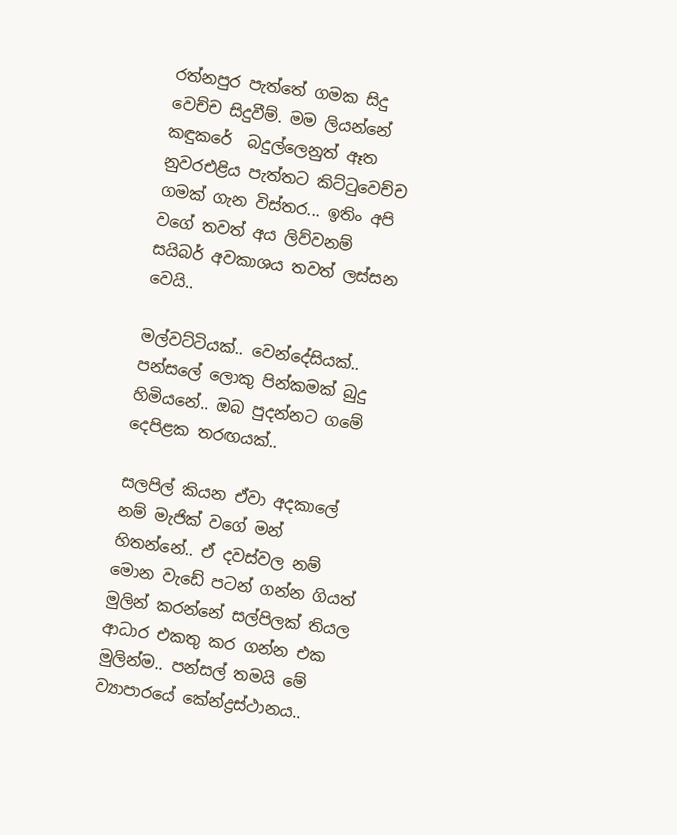රත්නපුර පැත්තේ ගමක සිදු වෙච්ච සිදුවීම්. මම ලියන්නේ කඳුකරේ  බදුල්ලෙනුත් ඈත නුවරඑළිය පැත්තට කිට්ටුවෙච්ච ගමක් ගැන විස්තර... ඉතිං අපි වගේ තවත් අය ලිව්වනම් සයිබර් අවකාශය තවත් ලස්සන වෙයි..

මල්වට්ටියක්.. වෙන්දේසියක්.. පන්සලේ ලොකු පින්කමක් බුදු හිමියනේ.. ඔබ පුදන්නට ගමේ දෙපිළක තරඟයක්..

සලපිල් කියන ඒවා අදකාලේ නම් මැජික් වගේ මන් හිතන්නේ.. ඒ දවස්වල නම් මොන වැඩේ පටන් ගන්න ගියත් මුලින් කරන්නේ සල්පිලක් තියල ආධාර එකතු කර ගන්න එක මුලින්ම.. පන්සල් තමයි මේ ව්‍යාපාරයේ කේන්ද්‍රස්ථානය..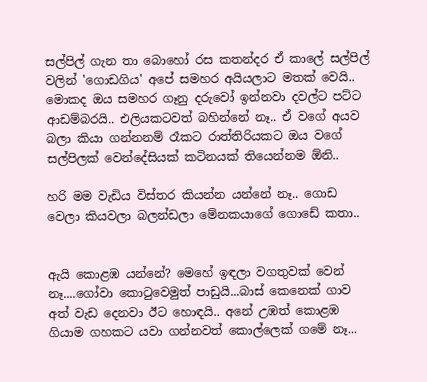සල්පිල් ගැන තා බොහෝ රස කතන්දර ඒ කාලේ සල්පිල් වලින් 'ගොඩගිය' අපේ සමහර අයියලාට මතක් වෙයි.. මොකද ඔය සමහර ගෑනු දරුවෝ ඉන්නවා දවල්ට පට්ට ආඩම්බරයි.. එලියකටවත් බහින්නේ නෑ.. ඒ වගේ අයව බලා කියා ගන්නනම් රෑකට රාත්තිරියකට ඔය වගේ සල්පිලක් වෙන්දේසියක් කටිනයක් තියෙන්නම ඕනි..

හරි මම වැඩිය විස්තර කියන්න යන්නේ නෑ.. ගොඩ වෙලා කියවලා බලන්ඩලා මේනකයාගේ ගොඩේ කතා..


ඇයි කොළඹ යන්නේ? මෙහේ ඉඳලා වගතුවක් වෙන් නෑ....ගෝවා කොටුවෙමුත් පාඩුයි...බාස් කෙනෙක් ගාව අත් වැඩ දෙනවා ඊට හොඳයි.. අනේ උඹත් කොළඹ ගියාම ගහකට යවා ගන්නවත් කොල්ලෙක් ගමේ නෑ...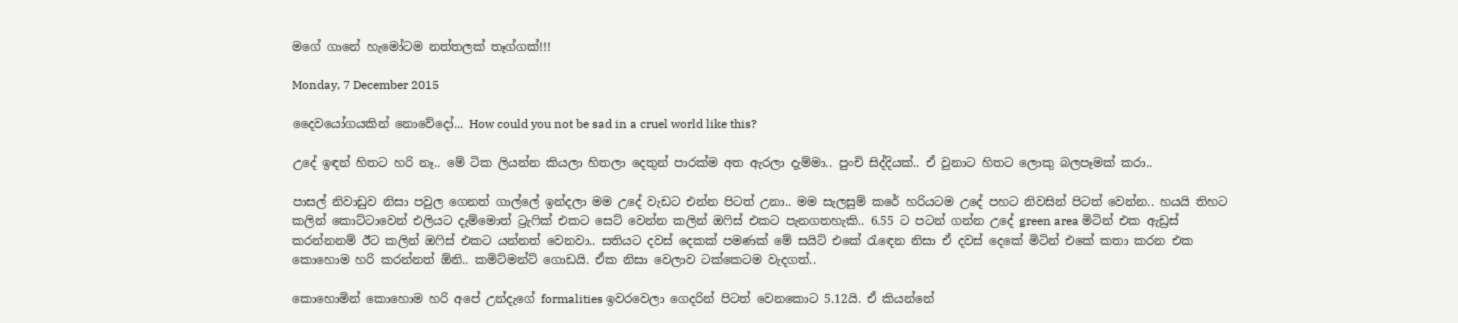මගේ ගානේ හැමෝටම නත්තලක් තෑග්ගක්!!!

Monday, 7 December 2015

දෛවයෝගයකින් නොවේදෝ... How could you not be sad in a cruel world like this?

උදේ ඉඳන් හිතට හරි නෑ.. මේ ටික ලියන්න කියලා හිතලා දෙතුන් පාරක්ම අත ඇරලා දැම්මා.. පුංචි සිද්දියක්.. ඒ වුනාට හිතට ලොකු බලපෑමක් කරා..

පාසල් නිවාඩුව නිසා පවුල ගෙනත් ගාල්ලේ ඉන්දලා මම උදේ වැඩට එන්න පිටත් උනා.. මම සැලසුම් කරේ හරියටම උදේ පහට නිවසින් පිටත් වෙන්න.. හයයි තිහට කලින් කොට්ටාවෙන් එලියට දැම්මොත් ට්‍රැෆික් එකට සෙට් වෙන්න කලින් ඔෆිස් එකට පැනගතහැකි.. 6.55 ට පටන් ගන්න උදේ green area මිටින් එක ඇඩ්‍රස් කරන්නනම් ඊට කලින් ඔෆිස් එකට යන්නත් වෙනවා.. සතියට දවස් දෙකක් පමණක් මේ සයිට් එකේ රැඳෙන නිසා ඒ දවස් දෙකේ මිටින් එකේ කතා කරන එක කොහොම හරි කරන්නත් ඕනි.. කමිට්මන්ට් ගොඩයි. ඒක නිසා වෙලාව ටක්කෙටම වැදගත්..

කොහොමින් කොහොම හරි අපේ උන්දැගේ formalities ඉවරවෙලා ගෙදරින් පිටත් වෙනකොට 5.12යි. ඒ කියන්නේ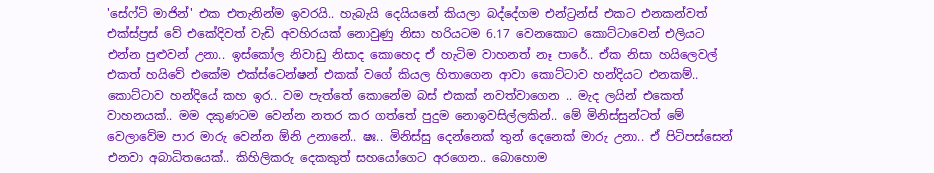'සේෆ්ටි මාජින්' එක එතැනින්ම ඉවරයි.. හැබැයි දෙයියනේ කියලා බද්දේගම එන්ට්‍රන්ස් එකට එනකන්වත් එක්ස්ප්‍රස් වේ එකේදිවත් වැඩි අවහිරයක් නොවුණු නිසා හරියටම 6.17 වෙනකොට කොට්ටාවෙන් එලියට එන්න පුළුවන් උනා.. ඉස්කෝල නිවාඩු නිසාද කොහෙද ඒ හැටිම වාහනත් නෑ පාරේ.. ඒක නිසා හයිලෙවල් එකත් හයිවේ එකේම එක්ස්ටෙන්ෂන් එකක් වගේ කියල හිතාගෙන ආවා කොට්ටාව හන්දියට එනකම්..
කොට්ටාව හන්දියේ කහ ඉර.. වම පැත්තේ කොනේම බස් එකක් නවත්වාගෙන .. මැද ලයින් එකෙත් වාහනයක්.. මම දකුණටම වෙන්න නතර කර ගත්තේ පුදුම නොඉවසිල්ලකින්.. මේ මිනිස්සුන්ටත් මේ වෙලාවේම පාර මාරු වෙන්න ඕනි උනානේ.. ෂඃ.. මිනිස්සු දෙන්නෙක් තුන් දෙනෙක් මාරු උනා.. ඒ පිටිපස්සෙන් එනවා අබාධිතයෙක්.. කිහිලිකරු දෙකකුත් සහයෝගෙට අරගෙන.. බොහොම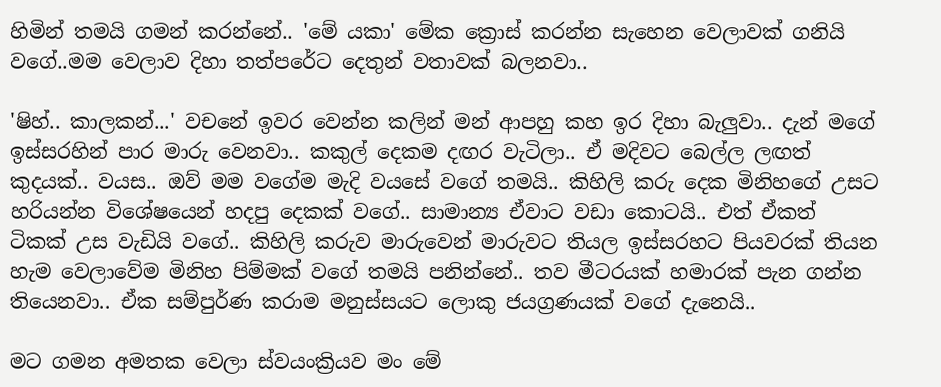හිමින් තමයි ගමන් කරන්නේ.. 'මේ යකා' මේක ක්‍රොස් කරන්න සැහෙන වෙලාවක් ගනියි වගේ..මම වෙලාව දිහා තත්පරේට දෙතුන් වතාවක් බලනවා..

'ෂිහ්.. කාලකන්...' වචනේ ඉවර වෙන්න කලින් මන් ආපහු කහ ඉර දිහා බැලුවා.. දැන් මගේ ඉස්සරහින් පාර මාරු වෙනවා.. කකුල් දෙකම දඟර වැටිලා.. ඒ මදිවට බෙල්ල ලඟත් කුදයක්.. වයස.. ඔව් මම වගේම මැදි වයසේ වගේ තමයි.. කිහිලි කරු දෙක මිනිහගේ උසට හරියන්න විශේෂයෙන් හදපු දෙකක් වගේ.. සාමාන්‍ය ඒවාට වඩා කොටයි.. එත් ඒකත් ටිකක් උස වැඩියි වගේ.. කිහිලි කරුව මාරුවෙන් මාරුවට තියල ඉස්සරහට පියවරක් තියන හැම වෙලාවේම මිනිහ පිම්මක් වගේ තමයි පනින්නේ.. තව මීටරයක් හමාරක් පැන ගන්න තියෙනවා.. ඒක සම්පුර්ණ කරාම මනුස්සයට ලොකු ජයග්‍රණයක් වගේ දැනෙයි..

මට ගමන අමතක වෙලා ස්වයංක්‍රියව මං මේ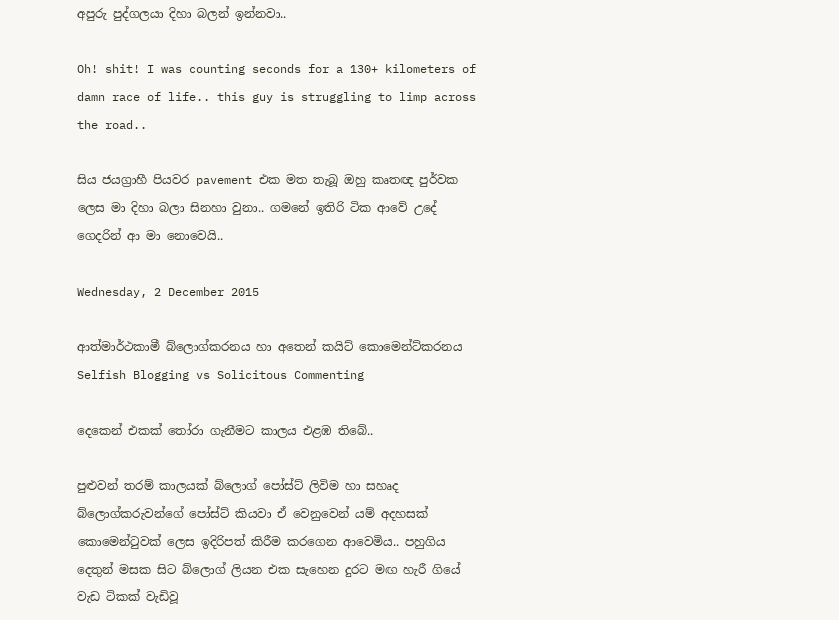අපුරු පුද්ගලයා දිහා බලන් ඉන්නවා..

Oh! shit! I was counting seconds for a 130+ kilometers of damn race of life.. this guy is struggling to limp across the road..

සිය ජයග්‍රාහී පියවර pavement එක මත තැබූ ඔහු කෘතඥ පුර්වක ලෙස මා දිහා බලා සිනහා වුනා.. ගමනේ ඉතිරි ටික ආවේ උදේ ගෙදරින් ආ මා නොවෙයි..

Wednesday, 2 December 2015

ආත්මාර්ථකාමී බ්ලොග්කරනය හා අතෙන් කයිට් කොමෙන්ට්කරනය Selfish Blogging vs Solicitous Commenting

දෙකෙන් එකක් තෝරා ගැනීමට කාලය එළඹ තිබේ..

පුළුවන් තරම් කාලයක් බ්ලොග් පෝස්ට් ලිවිම හා සහෘද බ්ලොග්කරුවන්ගේ පෝස්ට් කියවා ඒ වෙනුවෙන් යම් අදහසක් කොමෙන්ටුවක් ලෙස ඉදිරිපත් කිරීම කරගෙන ආවෙමිය.. පහුගිය දෙතුන් මසක සිට බ්ලොග් ලියන එක සැහෙන දුරට මඟ හැරී ගියේ වැඩ ටිකක් වැඩිවූ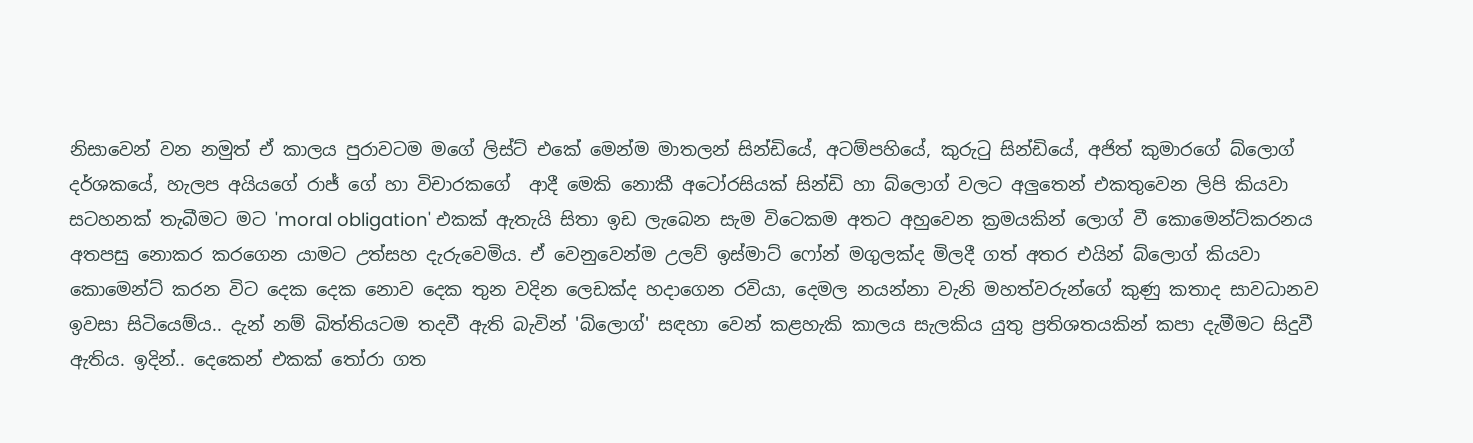නිසාවෙන් වන නමුත් ඒ කාලය පුරාවටම මගේ ලිස්ට් එකේ මෙන්ම මාතලන් සින්ඩියේ, අටම්පහියේ, කුරුටු සින්ඩියේ, අජිත් කුමාරගේ බ්ලොග් දර්ශකයේ, හැලප අයියගේ රාජ් ගේ හා විචාරකගේ  ආදී මෙකි නොකී අටෝරසියක් සින්ඩි හා බ්ලොග් වලට අලුතෙන් එකතුවෙන ලිපි කියවා සටහනක් තැබීමට මට 'moral obligation' එකක් ඇතැයි සිතා ඉඩ ලැබෙන සැම විටෙකම අතට අහුවෙන ක්‍රමයකින් ලොග් වී කොමෙන්ට්කරනය අතපසු නොකර කරගෙන යාමට උත්සහ දැරුවෙමිය. ඒ වෙනුවෙන්ම උලව් ඉස්මාට් ෆෝන් මගුලක්ද මිලදී ගත් අතර එයින් බ්ලොග් කියවා කොමෙන්ට් කරන විට දෙක දෙක නොව දෙක තුන වදින ලෙඩක්ද හදාගෙන රවියා, දෙමල නයන්නා වැනි මහත්වරුන්ගේ කුණු කතාද සාවධානව ඉවසා සිටියෙම්ය.. දැන් නම් බිත්තියටම තදවී ඇති බැවින් 'බ්ලොග්' සඳහා වෙන් කළහැකි කාලය සැලකිය යුතු ප්‍රතිශතයකින් කපා දැමීමට සිදුවී ඇතිය. ඉදින්.. දෙකෙන් එකක් තෝරා ගත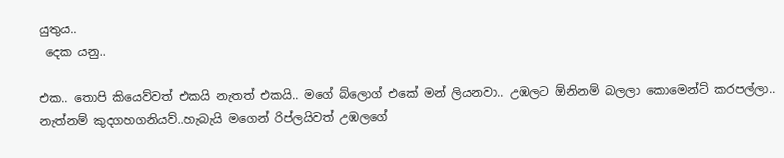යුතුය..
 දෙක යනු..

එක.. තොපි කියෙව්වත් එකයි නැතත් එකයි.. මගේ බ්ලොග් එකේ මන් ලියනවා.. උඹලට ඕනිනම් බලලා කොමෙන්ට් කරපල්ලා.. නැත්නම් කුදගහගනියව්..හැබැයි මගෙන් රිප්ලයිවත් උඹලගේ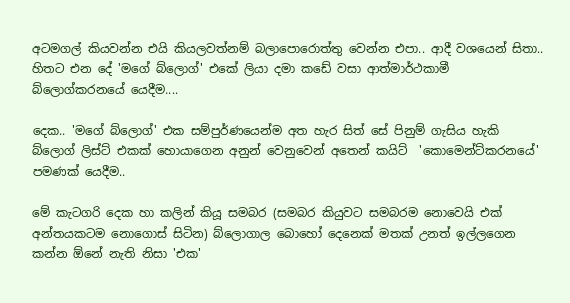අටමගල් කියවන්න එයි කියලවත්නම් බලාපොරොත්තු වෙන්න එපා.. ආදී වශයෙන් සිතා.. හිතට එන දේ 'මගේ බ්ලොග්' එකේ ලියා දමා කඩේ වසා ආත්මාර්ථකාමී බ්ලොග්කරනයේ යෙදීම....

දෙක.. 'මගේ බ්ලොග්' එක සම්පුර්ණයෙන්ම අත හැර සිත් සේ පිනුම් ගැසිය හැකි බ්ලොග් ලිස්ට් එකක් හොයාගෙන අනුන් වෙනුවෙන් අතෙන් කයිට්  'කොමෙන්ට්කරනයේ' පමණක් යෙදීම..

මේ කැටගරි දෙක හා කලින් කියූ සමබර (සමබර කියුවට සමබරම නොවෙයි එක් අන්තයකටම නොගොස් සිටින) බ්ලොගාල බොහෝ දෙනෙක් මතක් උනත් ඉල්ලගෙන කන්න ඕනේ නැති නිසා 'එක'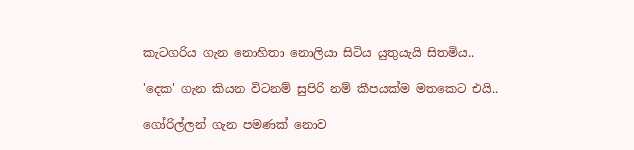කැටගරිය ගැන නොහිතා නොලියා සිටිය යුතුයැයි සිතමිය..

'දෙක' ගැන කියන විටනම් සුපිරි නම් කීපයක්ම මතකෙට එයි..

ගෝරිල්ලන් ගැන පමණක් නොව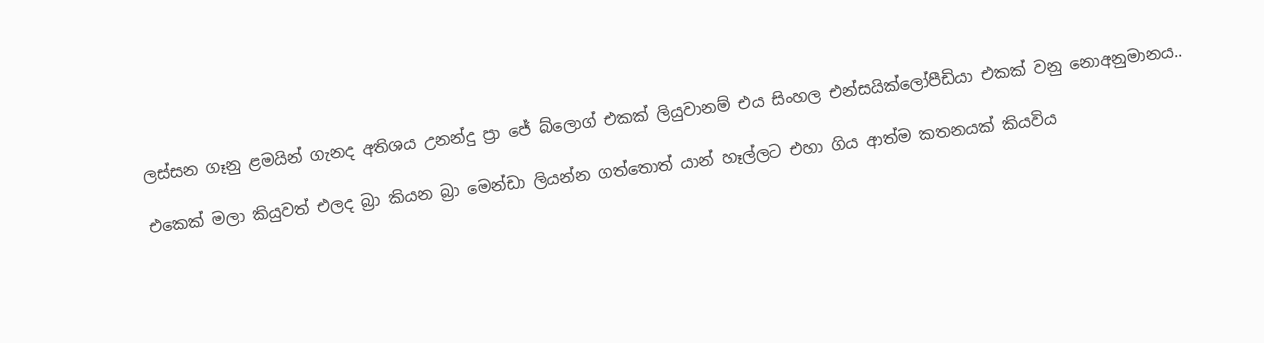ලස්සන ගෑනු ළමයින් ගැනද අතිශය උනන්දු ප්‍රා ජේ බ්ලොග් එකක් ලියුවානම් එය සිංහල එන්සයික්ලෝපීඩියා එකක් වනු නොඅනුමානය..

එකෙක් මලා කියුවත් එලද බ්‍රා කියන බ්‍රා මෙන්ඩා ලියන්න ගත්තොත් යාන් හෑල්ලට එහා ගිය ආත්ම කතනයක් කියවිය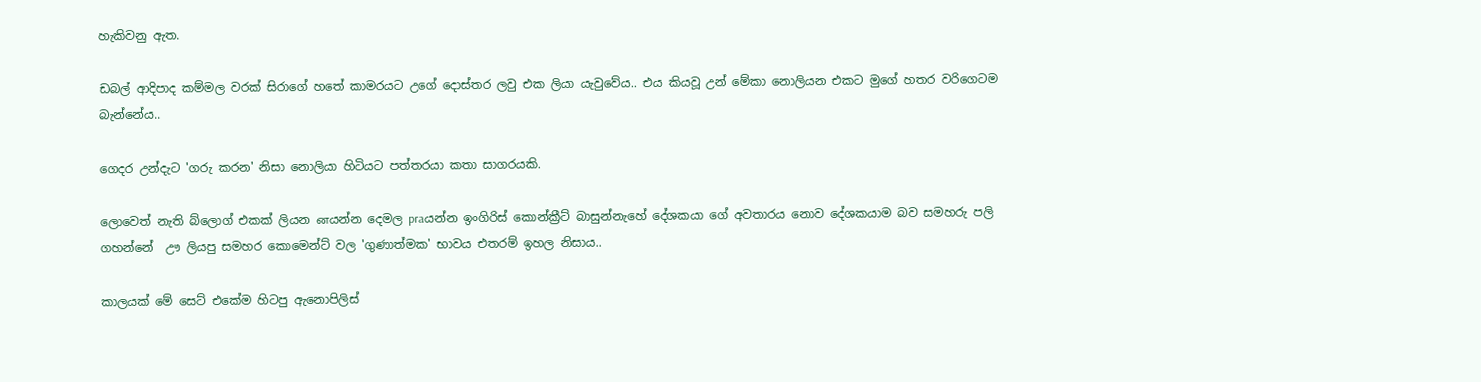හැකිවනු ඇත.

ඩබල් ආදිපාද කම්මල වරක් සිරාගේ හතේ කාමරයට උගේ දොස්තර ලවු එක ලියා යැවුවේය.. එය කියවූ උන් මේකා නොලියන එකට මුගේ හතර වරිගෙටම බැන්නේය..

ගෙදර උන්දැට 'ගරු කරන' නිසා නොලියා හිටියට පත්තරයා කතා සාගරයකි.

ලොවෙත් නැති බ්ලොග් එකක් ලියන னයන්න දෙමල praයන්න ඉංගිරිස් කොන්ක්‍රීට් බාසුන්නැහේ දේශකයා ගේ අවතාරය නොව දේශකයාම බව සමහරු පලි ගහන්නේ  ඌ ලියපු සමහර කොමෙන්ට් වල 'ගුණාත්මක' භාවය එතරම් ඉහල නිසාය..

කාලයක් මේ සෙට් එකේම හිටපු ඇනොපිලිස්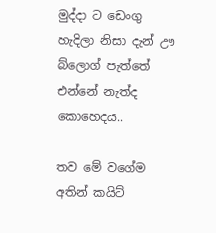මුද්දා ට ඩෙංගු හැදිලා නිසා දැන් ඌ බ්ලොග් පැත්තේ එන්නේ නැත්ද කොහෙදය..

තව මේ වගේම අතින් කයිට්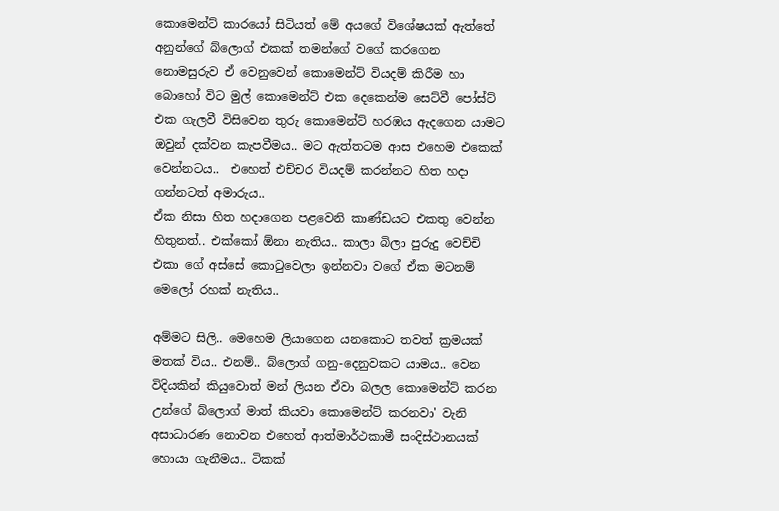කොමෙන්ට් කාරයෝ සිටියත් මේ අයගේ විශේෂයක් ඇත්තේ අනුන්ගේ බ්ලොග් එකක් තමන්ගේ වගේ කරගෙන නොමසුරුව ඒ වෙනුවෙන් කොමෙන්ට් වියදම් කිරීම හා බොහෝ විට මුල් කොමෙන්ට් එක දෙකෙන්ම සෙට්වී පෝස්ට් එක ගැලවී විසිවෙන තුරු කොමෙන්ට් හරඹය ඇදගෙන යාමට ඔවුන් දක්වන කැපවීමය.. මට ඇත්තටම ආස එහෙම එකෙක් වෙන්නටය..  එහෙත් එච්චර වියදම් කරන්නට හිත හදා ගන්නටත් අමාරුය..
ඒක නිසා හිත හදාගෙන පළවෙනි කාණ්ඩයට එකතු වෙන්න හිතුනත්.. එක්කෝ ඕනා නැතිය.. කාලා බිලා පුරුදු වෙච්චි එකා ගේ අස්සේ කොටුවෙලා ඉන්නවා වගේ ඒක මටනම් මෙලෝ රහක් නැතිය..

අම්මට සිලි.. මෙහෙම ලියාගෙන යනකොට තවත් ක්‍රමයක් මතක් විය.. එනම්.. බ්ලොග් ගනු-දෙනුවකට යාමය.. වෙන විදියකින් කියුවොත් මන් ලියන ඒවා බලල කොමෙන්ට් කරන උන්ගේ බ්ලොග් මාත් කියවා කොමෙන්ට් කරනවා' වැනි අසාධාරණ නොවන එහෙත් ආත්මාර්ථකාමී සංදිස්ථානයක් හොයා ගැනීමය.. ටිකක්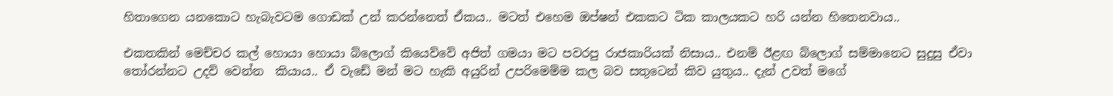හිතාගෙන යනකොට හැබැවටම ගොඩක් උන් කරන්නෙත් ඒකය.. මටත් එහෙම ඔප්ෂන් එකකට ටික කාලයකට හරි යන්න හිතෙනවාය..

එකතකින් මෙච්චර කල් හොයා හොයා බ්ලොග් කියෙව්වේ අජිත් ගමයා මට පවරපු රාජකාරියක් නිසාය.. එනම් ඊළඟ බ්ලොග් සම්මානෙට සුදුසු ඒවා තෝරන්නට උදව් වෙන්න  කියාය.. ඒ වැඩේ මන් මට හැකි අයුරින් උපරිමෙම්ම කල බව සතුටෙන් කිව යුතුය.. දැන් උවත් මගේ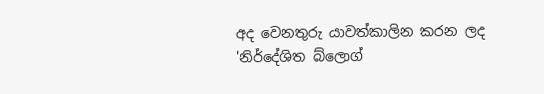අද වෙනතුරු යාවත්කාලින කරන ලද 'නිර්දේශිත බ්ලොග්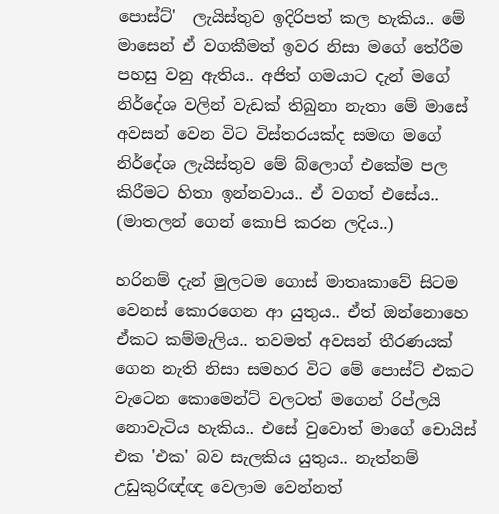පොස්ට්'  ලැයිස්තුව ඉදිරිපත් කල හැකිය.. මේ මාසෙන් ඒ වගකීමත් ඉවර නිසා මගේ තේරීම පහසු වනු ඇතිය.. අජිත් ගමයාට දැන් මගේ නිර්දේශ වලින් වැඩක් තිබුනා නැතා මේ මාසේ අවසන් වෙන විට විස්තරයක්ද සමඟ මගේ නිර්දේශ ලැයිස්තුව මේ බ්ලොග් එකේම පල කිරීමට හිතා ඉන්නවාය.. ඒ වගත් එසේය.. (මාතලන් ගෙන් කොපි කරන ලදිය..)

හරිනම් දැන් මුලටම ගොස් මාතෘකාවේ සිටම වෙනස් කොරගෙන ආ යුතුය.. ඒත් ඔන්නොහෙ ඒකට කම්මැලිය.. තවමත් අවසන් තීරණයක් ගෙන නැති නිසා සමහර විට මේ පොස්ට් එකට වැටෙන කොමෙන්ට් වලටත් මගෙන් රිප්ලයි නොවැටිය හැකිය.. එසේ වුවොත් මාගේ චොයිස් එක 'එක' බව සැලකිය යුතුය.. නැත්නම් උඩුකුරිඥ්ඥ වෙලාම වෙන්නත්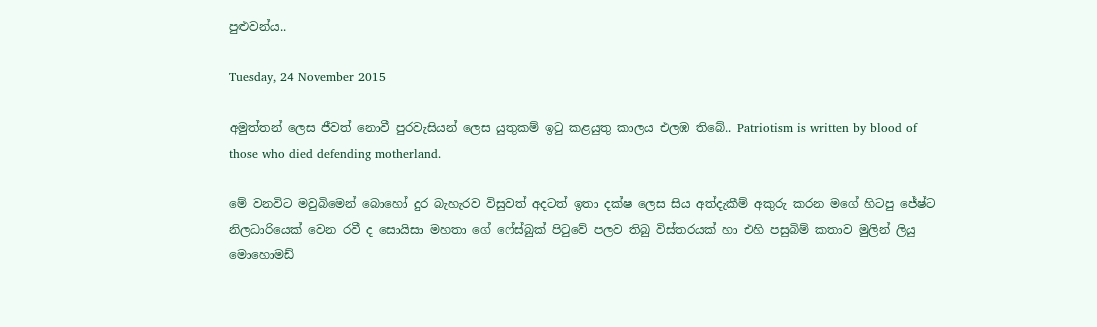පුළුවන්ය..

Tuesday, 24 November 2015

අමුත්තන් ලෙස ජීවත් නොවී පුරවැසියන් ලෙස යුතුකම් ඉටු කළයුතු කාලය එලඹ තිබේ.. Patriotism is written by blood of those who died defending motherland.

මේ වනවිට මවුබිමෙන් බොහෝ දුර බැහැරව විසුවත් අදටත් ඉතා දක්ෂ ලෙස සිය අත්දැකීම් අකුරු කරන මගේ හිටපු ජේෂ්ට නිලධාරියෙක් වෙන රවී ද සොයිසා මහතා ගේ ෆේස්බුක් පිටුවේ පලව තිබු විස්තරයක් හා එහි පසුබිම් කතාව මුලින් ලියු මොහොමඩ්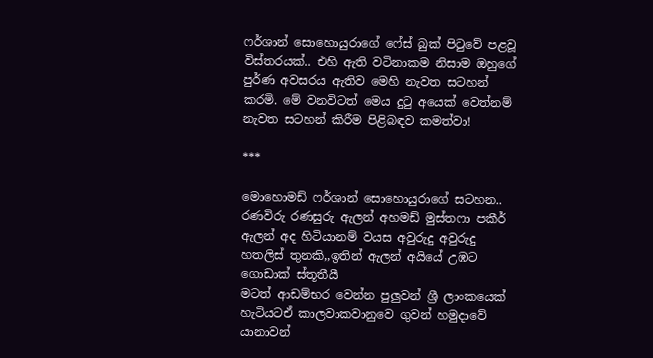ෆර්ශාන් සොහොයුරාගේ ෆේස් බුක් පිටුවේ පළවූ විස්තරයක්.. එහි ඇති වටිනාකම නිසාම ඔහුගේ පුර්ණ අවසරය ඇතිව මෙහි නැවත සටහන් කරමි. මේ වනවිටත් මෙය දුටු අයෙක් වෙත්නම් නැවත සටහන් කිරීම පිළිබඳව කමත්වා!

***

මොහොමඩ් ෆර්ශාන් සොහොයුරාගේ සටහන..
රණවිරු රණසුරු ඇලන් අහමඩ් මුස්තෆා පකීර්
ඇලන් අද හිටියානම් වයස අවුරුදු අවුරුදු හතලිස් තුනකි,,ඉතින් ඇලන් අයියේ උඹට ගොඩාක් ස්තූතීයී
මටත් ආඩම්භර වෙන්න පුලුවන් ශ්‍රී ලාංකයෙක් හැටියටඒ කාලවාකවානුවෙ ගුවන් හමුදාවේ යානාවන්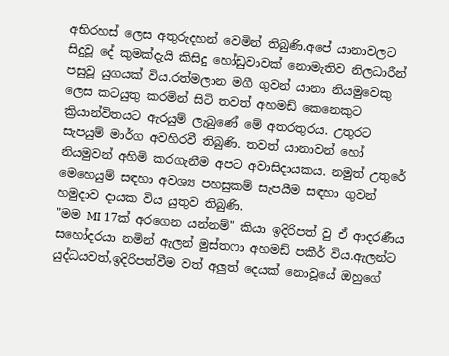අභිරහස් ලෙස අතුරුදහන් වෙමින් තිබුණි.අපේ යානාවලට සිදුවූ දේ කුමක්දැයි කිසිදු හෝඩුවාවක් නොමැතිව නිලධාරීන් පසුවූ යුගයක් විය.රත්මලාන මගී ගුවන් යානා නියමුවෙකු ලෙස කටයුතු කරමින් සිටි තවත් අහමඩ් කෙනෙකුට ක්‍රියාන්විතයට ඇරයුම් ලැබුණේ මේ අතරතුරය. උතුරට සැපයුම් මාර්ග අවහිරවී තිබුණි. තවත් යානාවන් හෝ නියමුවන් අහිමි කරගැනීම අපට අවාසිදායකය. නමුත් උතුරේ මෙහෙයුම් සඳහා අවශ්‍ය පහසුකම් සැපයීම සඳහා ගුවන් හමුදාව දායක විය යුතුව තිබුණි.
"මම MI 17ක් අරගෙන යන්නම්" කියා ඉදිරිපත් වු ඒ ආදරණීය සහෝදරයා නමින් ඇලන් මුස්තෆා අහමඩ් පකීර් විය.ඇලන්ට යුද්ධයවත්,ඉදිරිපත්වීම වත් අලුත් දෙයක් නොවූයේ ඔහුගේ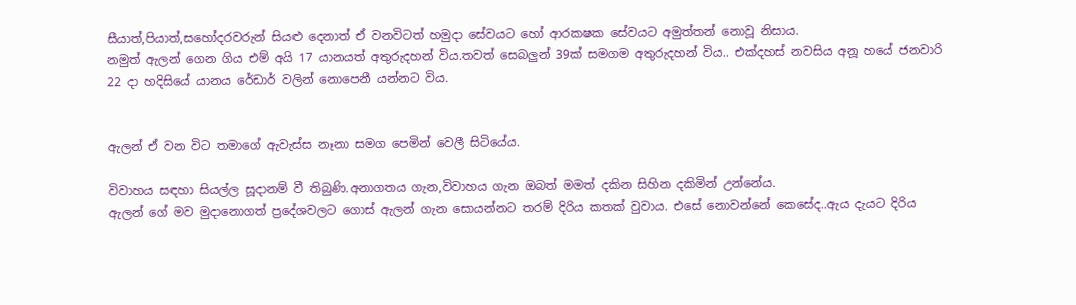සීයාත්,පියාත්,සහෝදරවරුන් සියළු දෙනාත් ඒ වනවිටත් හමුදා සේවයට හෝ ආරකෂක සේවයට අමුත්තන් නොවූ නිසාය.
නමුත් ඇලන් ගෙන ගිය එම් අයි 17 යානයත් අතුරුදහන් විය.තවත් සෙබලුන් 39ක් සමගම අතුරුදහන් විය.. එක්දහස් නවසිය අනූ හයේ ජනවාරි 22 දා හදිසියේ යානය රේඩාර් වලින් නොපෙනී යන්නට විය.


ඇලන් ඒ වන විට තමාගේ ඇවැස්ස නෑනා සමග පෙමින් වෙලී සිටියේය.

විවාහය සඳහා සියල්ල සූදානම් වී තිබුණි.අනාගතය ගැන,විවාහය ගැන ඔබත් මමත් දකින සිහින දකිමින් උන්නේය.
ඇලන් ගේ මව මුදානොගත් ප්‍රදේශවලට ගොස් ඇලන් ගැන සොයන්නට තරම් දිරිය කතක් වුවාය. එසේ නොවන්නේ කෙසේද..ඇය දැයට දිරිය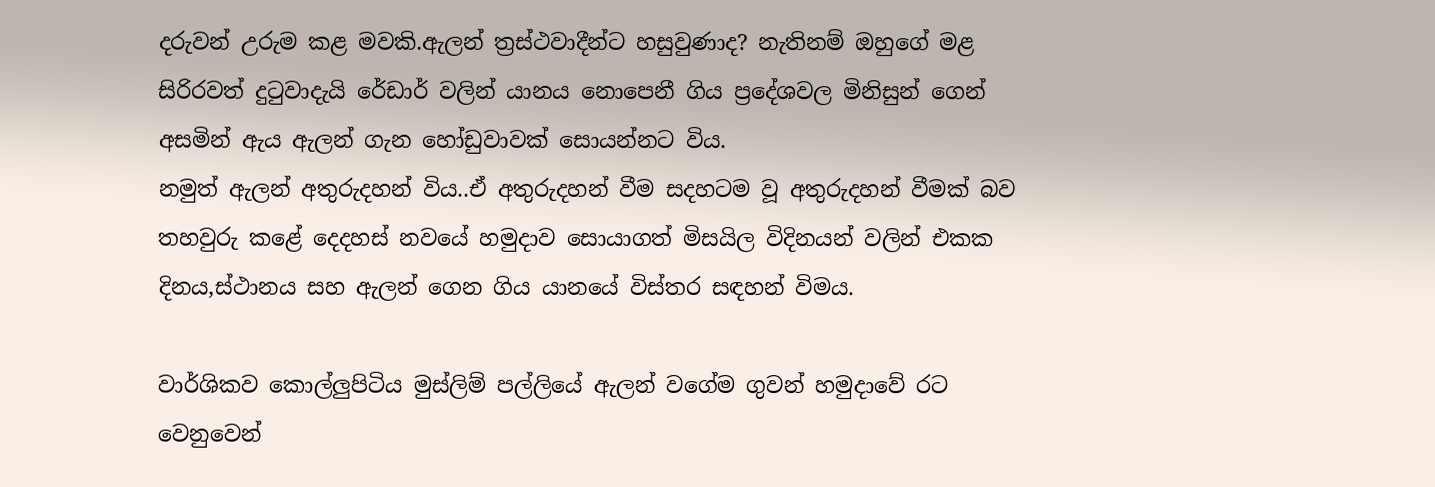දරුවන් උරුම කළ මවකි.ඇලන් ත්‍රස්ථවාදීන්ට හසුවුණාද? නැතිනම් ඔහුගේ මළ සිරිරවත් දුටුවාදැයි රේඩාර් වලින් යානය නොපෙනී ගිය ප්‍රදේශවල මිනිසුන් ගෙන් අසමින් ඇය ඇලන් ගැන හෝඩුවාවක් සොයන්නට විය.
නමුත් ඇලන් අතුරුදහන් විය..ඒ අතුරුදහන් වීම සදහටම වූ අතුරුදහන් වීමක් බව තහවුරු කළේ දෙදහස් නවයේ හමුදාව සොයාගත් මිසයිල විදිනයන් වලින් එකක දිනය,ස්ථානය සහ ඇලන් ගෙන ගිය යානයේ විස්තර සඳහන් විමය.

වාර්ශිකව කොල්ලුපිටිය මුස්ලිම් පල්ලියේ ඇලන් වගේම ගුවන් හමුදාවේ රට වෙනුවෙන්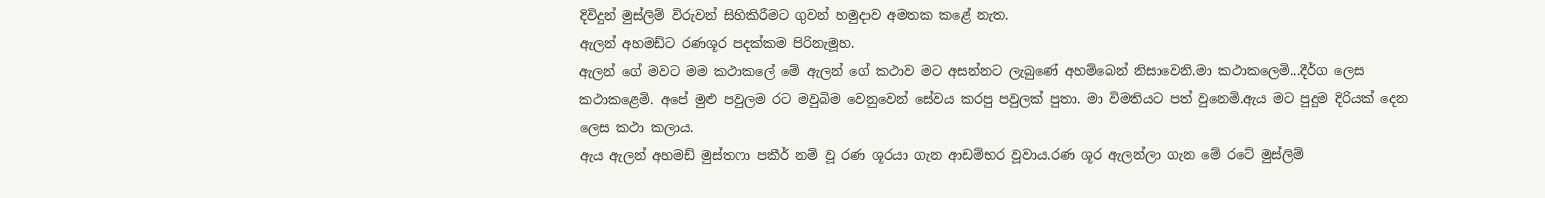දිවිදුන් මුස්ලිම් විරුවන් සිහිකිරීමට ගුවන් හමුදාව අමතක කළේ නැත.
ඇලන් අහමඩ්ට රණශූර පදක්කම පිරිනැමූහ.
ඇලන් ගේ මවට මම කථාකලේ මේ ඇලන් ගේ කථාව මට අසන්නට ලැබුණේ අහම්බෙන් නිසාවෙනි.මා කථාකලෙමි...දීර්ග ලෙස කථාකළෙමි. අපේ මුළු පවුලම රට මවුබිම වෙනුවෙන් සේවය කරපු පවුලක් පුතා. මා විමතියට පත් වුනෙමි.ඇය මට පුදුම දිරියක් දෙන ලෙස කථා කලාය.
ඇය ඇලන් අහමඩ් මුස්තෆා පකීර් නම් වූ රණ ශූරයා ගැන ආඩම්භර වූවාය.රණ ශූර ඇලන්ලා ගැන මේ රටේ මුස්ලිම්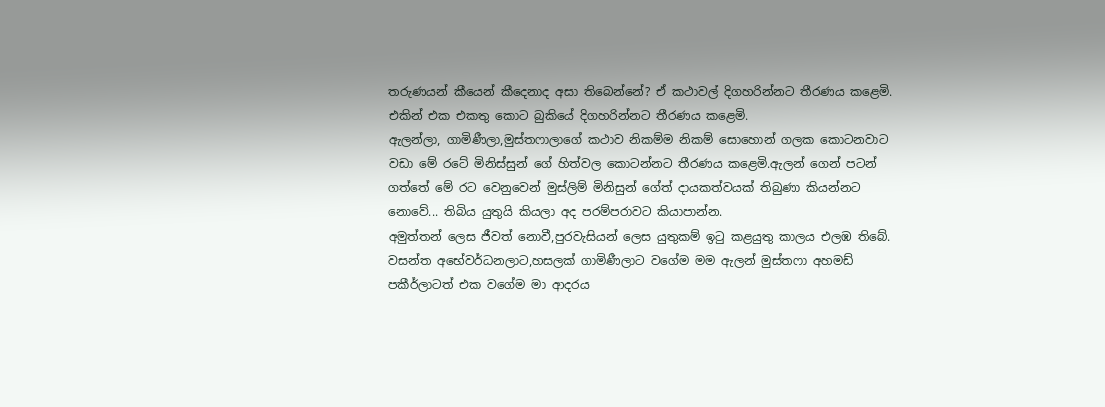තරුණයන් කීයෙන් කීදෙනාද අසා තිබෙන්නේ? ඒ කථාවල් දිගහරින්නට තීරණය කළෙමි. එකින් එක එකතු කොට බුකියේ දිගහරින්නට තීරණය කළෙමි.
ඇලන්ලා, ගාමිණීලා,මුස්තෆාලාගේ කථාව නිකම්ම නිකම් සොහොන් ගලක කොටනවාට වඩා මේ රටේ මිනිස්සුන් ගේ හිත්වල කොටන්නට තීරණය කළෙමි.ඇලන් ගෙන් පටන් ගත්තේ මේ රට වෙනුවෙන් මුස්ලිම් මිනිසුන් ගේත් දායකත්වයක් තිබුණා කියන්නට නොවේ... තිබිය යුතුයි කියලා අද පරම්පරාවට කියාපාන්න.
අමුත්තන් ලෙස ජීවත් නොවී,පුරවැසියන් ලෙස යුතුකම් ඉටු කළයුතු කාලය එලඹ තිබේ.
වසන්ත අභේවර්ධනලාට,හසලක් ගාමිණීලාට වගේම මම ඇලන් මුස්තෆා අහමඩ් පකීර්ලාටත් එක වගේම මා ආදරය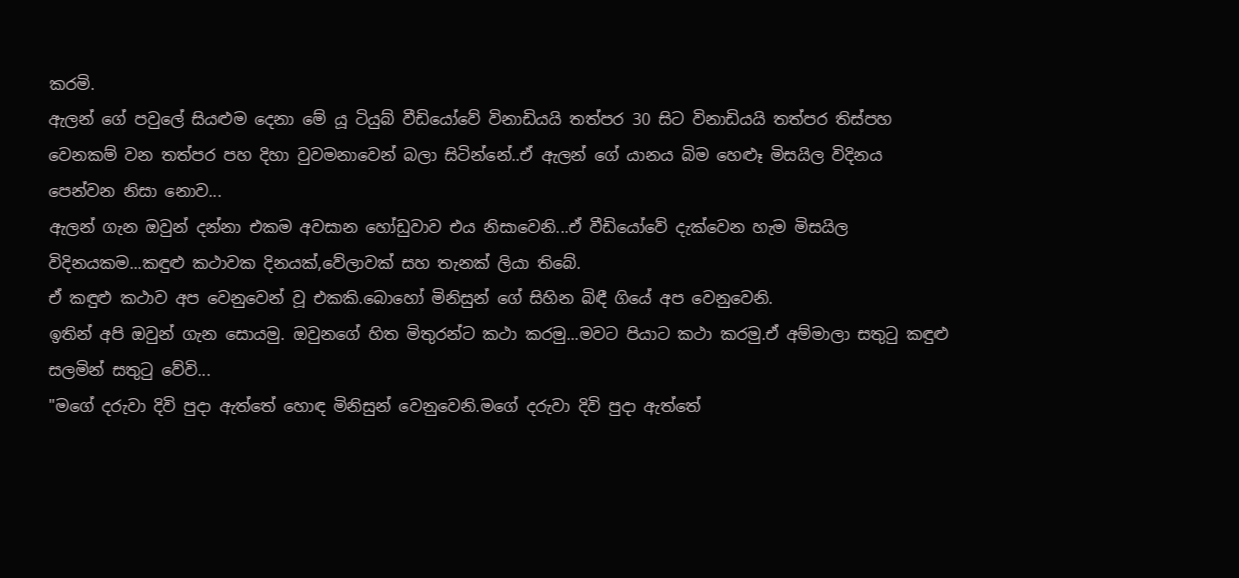කරමි.
ඇලන් ගේ පවුලේ සියළුම දෙනා මේ යූ ටියුබ් වීඩියෝවේ විනාඩියයි තත්පර 30 සිට විනාඩියයි තත්පර තිස්පහ වෙනකම් වන තත්පර පහ දිහා වුවමනාවෙන් බලා සිටින්නේ..ඒ ඇලන් ගේ යානය බිම හෙළූ මිසයිල විදිනය පෙන්වන නිසා නොව...
ඇලන් ගැන ඔවුන් දන්නා එකම අවසාන හෝඩුවාව එය නිසාවෙනි...ඒ වීඩියෝවේ දැක්වෙන හැම මිසයිල විදිනයකම...කඳුළු කථාවක දිනයක්,වේලාවක් සහ තැනක් ලියා තිබේ.
ඒ කඳුළු කථාව අප වෙනුවෙන් වූ එකකි.බොහෝ මිනිසුන් ගේ සිහින බිඳී ගියේ අප වෙනුවෙනි.
ඉතින් අපි ඔවුන් ගැන සොයමු. ඔවුනගේ හිත මිතුරන්ට කථා කරමු...මවට පියාට කථා කරමු.ඒ අම්මාලා සතුටු කඳුළු සලමින් සතුටු වේවි...
"මගේ දරුවා දිවි පුදා ඇත්තේ හොඳ මිනිසුන් වෙනුවෙනි.මගේ දරුවා දිවි පුදා ඇත්තේ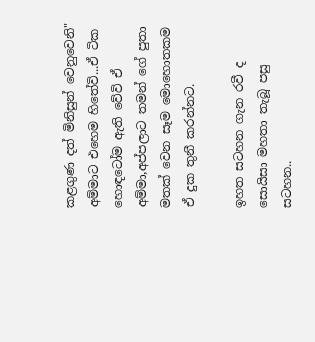කළගුණ දත් මිනිසුන් වෙනුවෙනි" අම්මාට එහෙම හිතේවි...ඒ ටික හොඳටෝම ඇති වේවි ඒ අම්මා,අප්පලාට තමන් ගේ පුතා මතක් වෙන සෑම මොහොතකම ඒ දුක තුනී කරන්නට.

ඉහත සටහන ගැන රවී ද සොයිසා මහතා තැබූ පසු සටහන..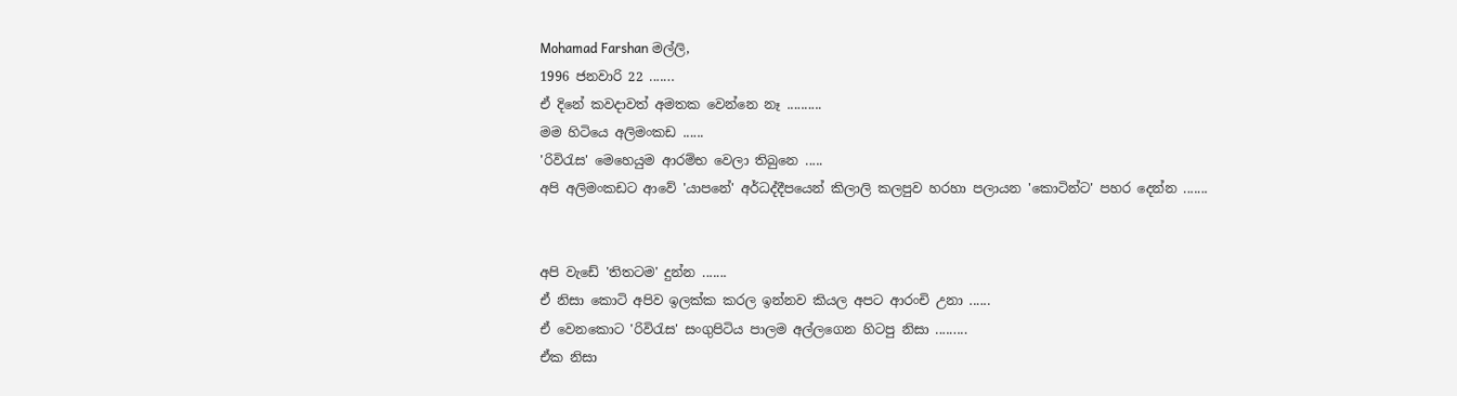Mohamad Farshan මල්ලි,
1996 ජනවාරි 22 .......
ඒ දිනේ කවදාවත් අමතක වෙන්නෙ නෑ ..........
මම හිටියෙ අලිමංකඩ ......
'රිවිරැස' මෙහෙයුම ආරම්භ වෙලා තිබුනෙ .....
අපි අලිමංකඩට ආවේ 'යාපනේ' අර්ධද්දීපයෙන් කිලාලි කලපුව හරහා පලායන 'කොටින්ට' පහර දෙන්න .......


අපි වැඩේ 'තිතටම' දුන්න .......
ඒ නිසා කොටි අපිව ඉලක්ක කරල ඉන්නව කියල අපට ආරංචි උනා ......
ඒ වෙනකොට 'රිවිරැස' සංගුපිටිය පාලම අල්ලගෙන හිටපු නිසා .........
ඒක නිසා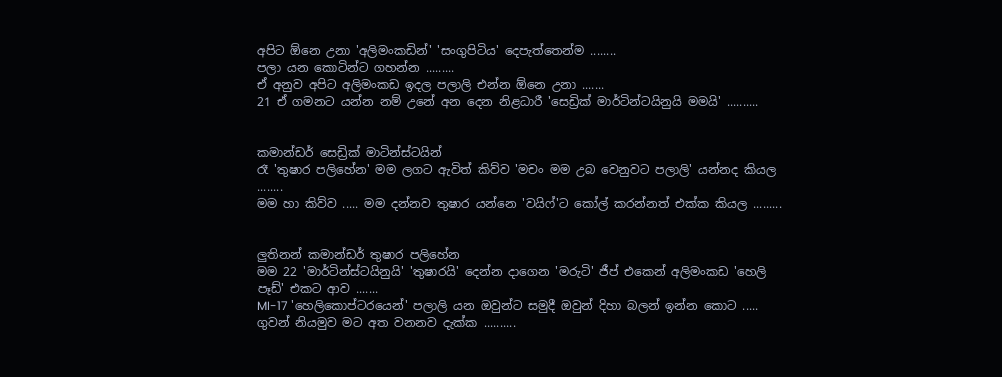අපිට ඕනෙ උනා 'අලිමංකඩින්' 'සංගුපිටිය' දෙපැත්තෙන්ම ........
පලා යන කොටින්ට ගහන්න .........
ඒ අනුව අපිට අලිමංකඩ ඉදල පලාලි එන්න ඕනෙ උනා .......
21 ඒ ගමනට යන්න නම් උනේ අන දෙන නිළධාරී 'සෙඩ්‍රික් මාර්ටින්ටයිනුයි මමයි' ..........


කමාන්ඩර් සෙඩ්‍රික් මාටින්ස්ටයින්
රෑ 'තුෂාර පලිහේන' මම ලගට ඇවිත් කිව්ව 'මචං මම උබ වෙනුවට පලාලි' යන්නද කියල ........
මම හා කිව්ව ..... මම දන්නව තුෂාර යන්නෙ 'වයිෆ්'ට කෝල් කරන්නත් එක්ක කියල .........


ලුතිනන් කමාන්ඩර් තුෂාර පලිහේන
මම 22 'මාර්ටින්ස්ටයිනුයි' 'තුෂාරයි' දෙන්න දාගෙන 'මරුටි' ජීප් එකෙන් අලිමංකඩ 'හෙලි පෑඩ්' එකට ආව .......
MI-17 'හෙලිකොප්ටරයෙන්' පලාලි යන ඔවුන්ට සමුදී ඔවුන් දිහා බලන් ඉන්න කොට .....
ගුවන් නියමුව මට අත වනනව දැක්ක ..........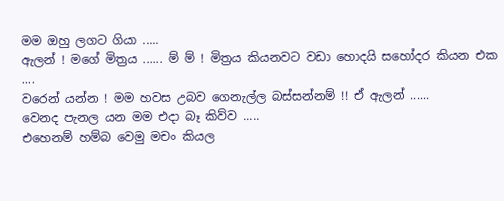මම ඔහු ලගට ගියා .....
ඇලන් ! මගේ මිත්‍රය ...... ම් ම් ! මිත්‍රය කියනවට වඩා හොදයි සහෝදර කියන එක ....
වරෙන් යන්න ! මම හවස උබව ගෙනැල්ල බස්සන්නම් !! ඒ ඇලන් ......
වෙනද පැනල යන මම එදා බෑ කිව්ව .....
එහෙනම් හම්බ වෙමු මචං කියල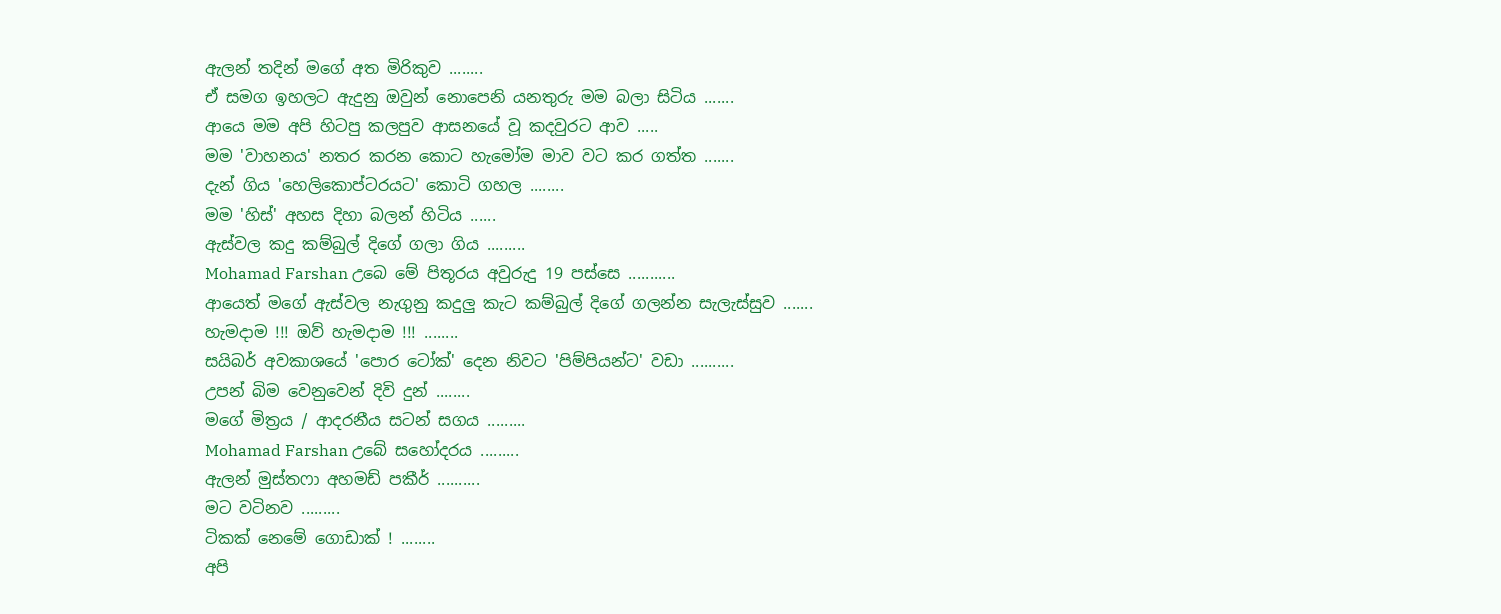ඇලන් තදින් මගේ අත මිරිකුව ........
ඒ සමග ඉහලට ඇදුනු ඔවුන් නොපෙනි යනතුරු මම බලා සිටිය .......
ආයෙ මම අපි හිටපු කලපුව ආසනයේ වූ කදවුරට ආව .....
මම 'වාහනය' නතර කරන කොට හැමෝම මාව වට කර ගත්ත .......
දැන් ගිය 'හෙලිකොප්ටරයට' කොටි ගහල ........
මම 'හිස්' අහස දිහා බලන් හිටිය ......
ඇස්වල කදු කම්බුල් දිගේ ගලා ගිය .........
Mohamad Farshan උබෙ මේ පිතූරය අවුරුදු 19 පස්සෙ ...........
ආයෙත් මගේ ඇස්වල නැගුනු කදුලු කැට කම්බුල් දිගේ ගලන්න සැලැස්සුව .......
හැමදාම !!! ඔව් හැමදාම !!! ........
සයිබර් අවකාශයේ 'පොර ටෝක්' දෙන නිවට 'පිම්පියන්ට' වඩා ..........
උපන් බිම වෙනුවෙන් දිවි දුන් ........
මගේ මිත්‍රය / ආදරනීය සටන් සගය .........
Mohamad Farshan උබේ සහෝදරය .........
ඇලන් මුස්තෆා අහමඩ් පකීර් ..........
මට වටිනව .........
ටිකක් නෙමේ ගොඩාක් ! ........
අපි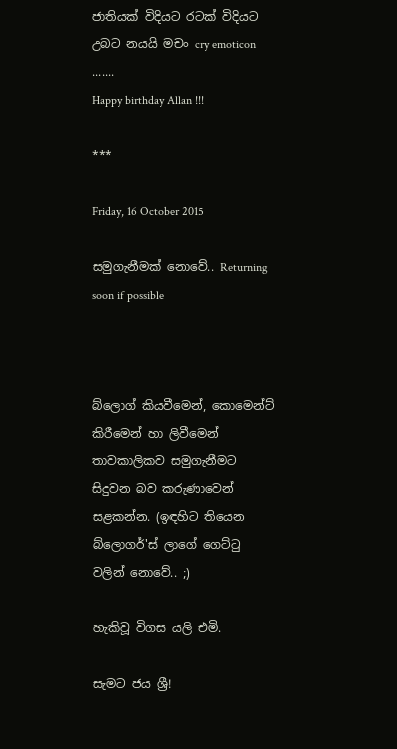ජාතියක් විදියට රටක් විදියට උබට නයයි මචං cry emoticon .......
Happy birthday Allan !!!

***

Friday, 16 October 2015

සමුගැනීමක් නොවේ.. Returning soon if possible



බ්ලොග් කියවීමෙන්, කොමෙන්ට් කිරීමෙන් හා ලිවීමෙන් තාවකාලිකව සමුගැනීමට සිදුවන බව කරුණාවෙන් සළකන්න. (ඉඳහිට තියෙන බ්ලොගර්'ස් ලාගේ ගෙට්ටු වලින් නොවේ.. ;)

හැකිවූ විගස යලි එමි.

සැමට ජය ශ්‍රී!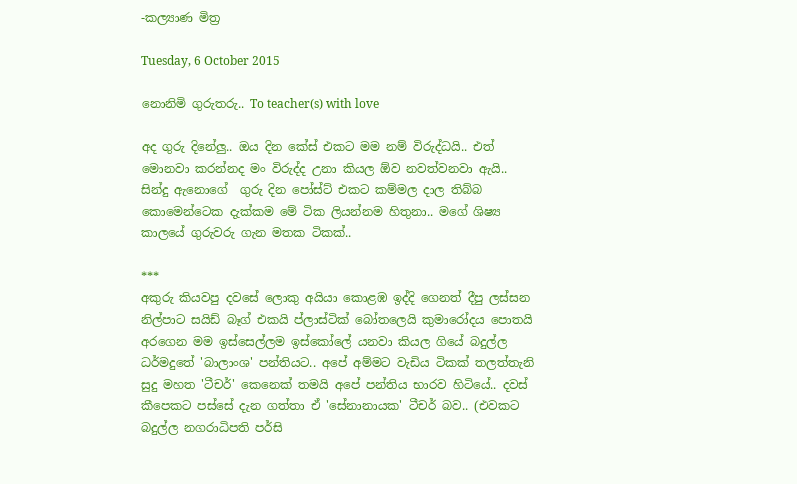-කල්‍යාණ මිත්‍ර

Tuesday, 6 October 2015

නොනිමි ගුරුතරු.. To teacher(s) with love

අද ගුරු දිනේලු.. ඔය දින කේස් එකට මම නම් විරුද්ධයි.. එත් මොනවා කරන්නද මං විරුද්ද උනා කියල ඕව නවත්වනවා ඇයි.. සින්දු ඇනොගේ  ගුරු දින පෝස්ට් එකට කම්මල දාල තිබ්බ කොමෙන්ටෙක දැක්කම මේ ටික ලියන්නම හිතුනා.. මගේ ශිෂ්‍ය කාලයේ ගුරුවරු ගැන මතක ටිකක්..

***
අකුරු කියවපු දවසේ ලොකු අයියා කොළඹ ඉද්දි ගෙනත් දීපු ලස්සන නිල්පාට සයිඩ් බෑග් එකයි ප්ලාස්ටික් බෝතලෙයි කුමාරෝදය පොතයි අරගෙන මම ඉස්සෙල්ලම ඉස්කෝලේ යනවා කියල ගියේ බදුල්ල ධර්මදුතේ 'බාලාංශ' පන්තියට.. අපේ අම්මට වැඩිය ටිකක් තලත්තැනි සුදු මහත 'ටීචර්' කෙනෙක් තමයි අපේ පන්තිය භාරව හිටියේ.. දවස් කීපෙකට පස්සේ දැන ගත්තා ඒ 'සේනානායක' ටීචර් බව.. (එවකට බදුල්ල නගරාධිපති පර්සි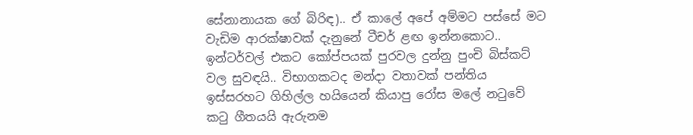සේනානායක ගේ බිරිඳ).. ඒ කාලේ අපේ අම්මට පස්සේ මට වැඩිම ආරක්ෂාවක් දැනුනේ ටීචර් ළඟ ඉන්නකොට.. ඉන්ටර්වල් එකට කෝප්පයක් පුරවල දුන්නු පුංචි බිස්කට් වල සුවඳයි.. විභාගකටද මන්දා වතාවක් පන්තිය ඉස්සරහට ගිහිල්ල හයියෙන් කියාපු රෝස මලේ නටුවේ කටු ගීතයයි ඇරුනම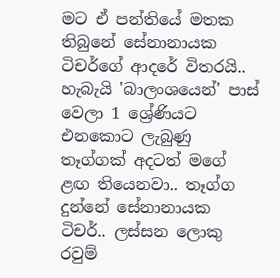මට ඒ පන්තියේ මතක තිබුනේ සේනානායක ටිචර්ගේ ආදරේ විතරයි.. හැබැයි 'බාලංශයෙන්' පාස් වෙලා 1 ශ්‍රේණියට එනකොට ලැබුණු තෑග්ගක් අදටත් මගේ ළඟ තියෙනවා.. තෑග්ග දුන්නේ සේනානායක ටිචර්.. ලස්සන ලොකු රවුම්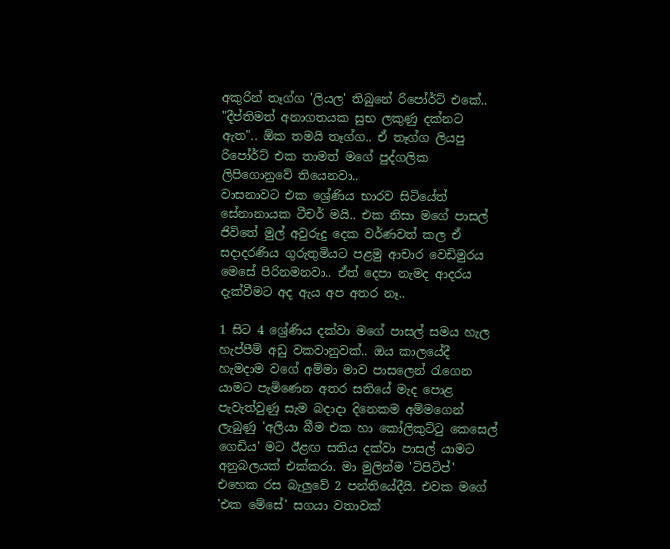අකුරින් තෑග්ග 'ලියල' තිබුනේ රිපෝර්ට් එකේ..
"දීප්තිමත් අනාගතයක සුභ ලකුණු දක්නට ඇත".. ඕක තමයි තෑග්ග.. ඒ තෑග්ග ලියපු රිපෝර්ට් එක තාමත් මගේ පුද්ගලික ලිපිගොනුවේ තියෙනවා..
වාසනාවට එක ශ්‍රේණිය භාරව සිටියේත් සේනානායක ටීචර් මයි.. එක නිසා මගේ පාසල් ජිවිතේ මුල් අවුරුදු දෙක වර්ණවත් කල ඒ සදාදරණිය ගුරුතුමියට පළමු ආචාර වෙඩිමුරය මෙසේ පිරිනමනවා.. ඒත් දෙපා නැමද ආදරය දැක්වීමට අද ඇය අප අතර නෑ..

1 සිට 4 ශ්‍රේණිය දක්වා මගේ පාසල් සමය හැල හැප්පීම් අඩු වකවානුවක්.. ඔය කාලයේදී හැමදාම වගේ අම්මා මාව පාසලෙන් රැගෙන යාමට පැමිණෙන අතර සතියේ මැද පොළ පැවැත්වුණු සැම බදාදා දිනෙකම අම්මගෙන් ලැබුණු 'අලියා බීම එක හා කෝලිකුට්ටු කෙසෙල් ගෙඩිය' මට ඊළඟ සතිය දක්වා පාසල් යාමට අනුබලයක් එක්කරා. මා මුලින්ම 'ටිපිටිප්' එහෙක රස බැලුවේ 2 පන්තියේදීයි. එවක මගේ 'එක මේසේ' සගයා වතාවක්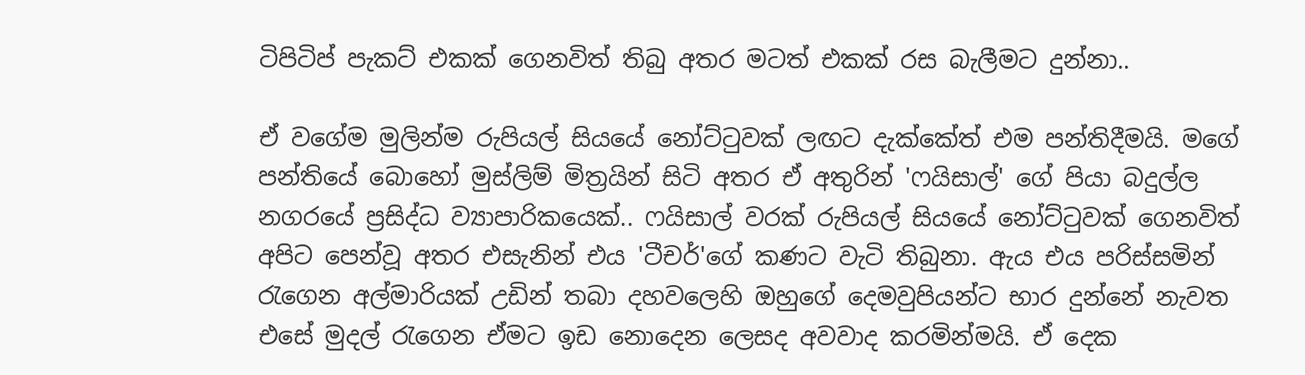ටිපිටිප් පැකට් එකක් ගෙනවිත් තිබු අතර මටත් එකක් රස බැලීමට දුන්නා..

ඒ වගේම මුලින්ම රුපියල් සියයේ නෝට්ටුවක් ලඟට දැක්කේත් එම පන්තිදීමයි. මගේ පන්තියේ බොහෝ මුස්ලිම් මිත්‍රයින් සිටි අතර ඒ අතුරින් 'ෆයිසාල්' ගේ පියා බදුල්ල නගරයේ ප්‍රසිද්ධ ව්‍යාපාරිකයෙක්.. ෆයිසාල් වරක් රුපියල් සියයේ නෝට්ටුවක් ගෙනවිත් අපිට පෙන්වූ අතර එසැනින් එය 'ටීචර්'ගේ කණට වැටි තිබුනා. ඇය එය පරිස්සමින් රැගෙන අල්මාරියක් උඩින් තබා දහවලෙහි ඔහුගේ දෙමවුපියන්ට භාර දුන්නේ නැවත එසේ මුදල් රැගෙන ඒමට ඉඩ නොදෙන ලෙසද අවවාද කරමින්මයි. ඒ දෙක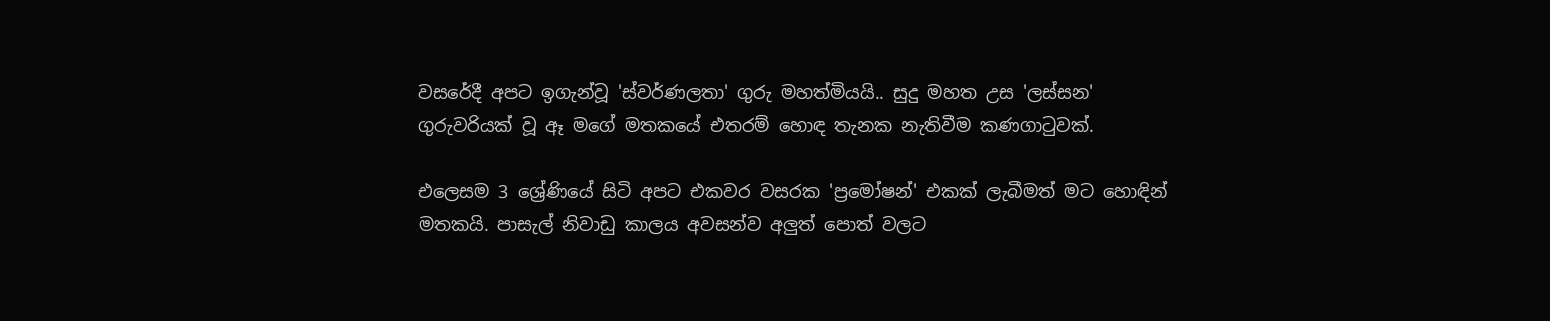වසරේදී අපට ඉගැන්වූ 'ස්වර්ණලතා' ගුරු මහත්මියයි.. සුදු මහත උස 'ලස්සන' ගුරුවරියක් වූ ඈ මගේ මතකයේ එතරම් හොඳ තැනක නැතිවීම කණගාටුවක්.

එලෙසම 3 ශ්‍රේණියේ සිටි අපට එකවර වසරක 'ප්‍රමෝෂන්' එකක් ලැබීමත් මට හොඳින් මතකයි. පාසැල් නිවාඩු කාලය අවසන්ව අලුත් පොත් වලට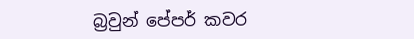බ්‍රවුන් පේපර් කවර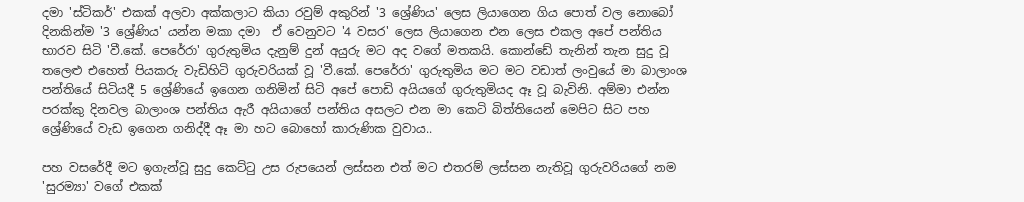දමා 'ස්ටිකර්' එකක් අලවා අක්කලාට කියා රවුම් අකුරින් '3 ශ්‍රේණිය' ලෙස ලියාගෙන ගිය පොත් වල නොබෝ දිනකින්ම '3 ශ්‍රේණිය' යන්න මකා දමා  ඒ වෙනුවට '4 වසර' ලෙස ලියාගෙන එන ලෙස එකල අපේ පන්තිය භාරව සිටි 'වී.කේ. පෙරේරා' ගුරුතුමිය දැනුම් දුන් අයුරු මට අද වගේ මතකයි. කොන්ඩේ තැනින් තැන සුදු වූ තලෙළු එහෙත් පියකරු වැඩිහිටි ගුරුවරියක් වූ 'වී.කේ. පෙරේරා' ගුරුතුමිය මට මට වඩාත් ලංවුයේ මා බාලාංශ පන්තියේ සිටියදී 5 ශ්‍රේණියේ ඉගෙන ගනිමින් සිටි අපේ පොඩි අයියගේ ගුරුතුමියද ඈ වූ බැවිනි. අම්මා එන්න පරක්කු දිනවල බාලාංශ පන්තිය ඇරී අයියාගේ පන්තිය අසලට එන මා කෙටි බිත්තියෙන් මෙපිට සිට පහ ශ්‍රේණියේ වැඩ ඉගෙන ගනිද්දී ඈ මා හට බොහෝ කාරුණික වුවාය..

පහ වසරේදී මට ඉගැන්වූ සුදු කෙට්ටු උස රුපයෙන් ලස්සන එත් මට එතරම් ලස්සන නැතිවූ ගුරුවරියගේ නම 'සුරම්‍යා' වගේ එකක්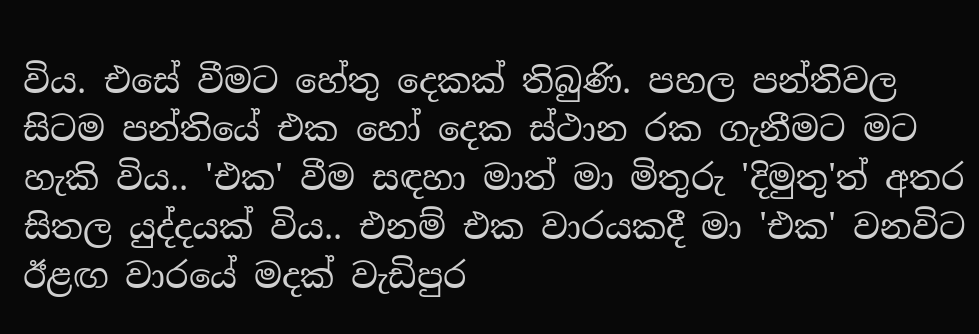විය. එසේ වීමට හේතු දෙකක් තිබුණි. පහල පන්තිවල සිටම පන්තියේ එක හෝ දෙක ස්ථාන රක ගැනීමට මට හැකි විය.. 'එක' වීම සඳහා මාත් මා මිතුරු 'දිමුතු'ත් අතර සිතල යුද්දයක් විය.. එනම් එක වාරයකදී මා 'එක' වනවිට ඊළඟ වාරයේ මදක් වැඩිපුර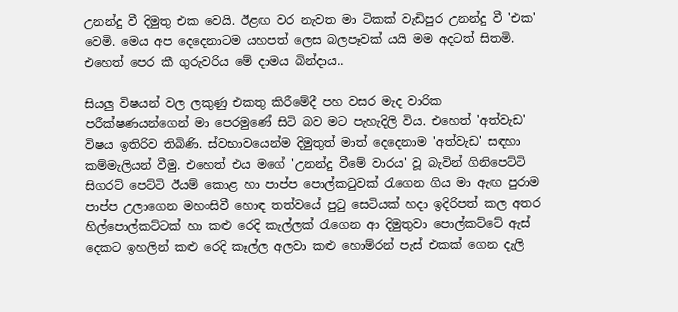උනන්දු වී දිමුතු එක වෙයි. ඊළඟ වර නැවත මා ටිකක් වැඩිපුර උනන්දු වී 'එක' වෙමි. මෙය අප දෙදෙනාටම යහපත් ලෙස බලපෑවක් යයි මම අදටත් සිතමි. එහෙත් පෙර කී ගුරුවරිය මේ දාමය බින්දාය..

සියලු විෂයන් වල ලකුණු එකතු කිරීමේදී පහ වසර මැද වාරික පරීක්ෂණයන්ගෙන් මා පෙරමුණේ සිටි බව මට පැහැදිලි විය. එහෙත් 'අත්වැඩ' විෂය ඉතිරිව තිබිණි. ස්වභාවයෙන්ම දිමුතුත් මාත් දෙදෙනාම 'අත්වැඩ' සඳහා කම්මැලියන් වීමු. එහෙත් එය මගේ 'උනන්දු වීමේ වාරය' වූ බැවින් ගිනිපෙට්ටි සිගරට් පෙට්ටි ඊයම් කොළ හා පාප්ප පොල්කටුවක් රැගෙන ගිය මා ඇඟ පුරාම පාප්ප උලාගෙන මහංසිවී හොඳ තත්වයේ පුටු සෙටියක් හදා ඉදිරිපත් කල අතර හිල්පොල්කට්ටක් හා කළු රෙදි කැල්ලක් රැගෙන ආ දිමුතුවා පොල්කට්ටේ ඇස් දෙකට ඉහලින් කළු රෙදි කෑල්ල අලවා කළු හොම්රන් පැස් එකක් ගෙන දැලි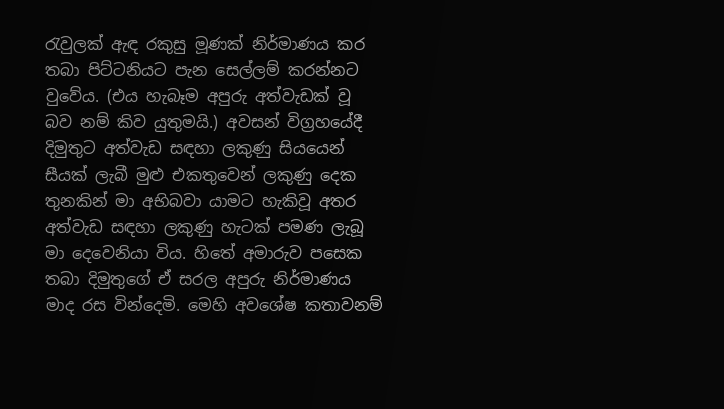රැවුලක් ඇඳ රකුසු මූණක් නිර්මාණය කර තබා පිට්ටනියට පැන සෙල්ලම් කරන්නට වුවේය. (එය හැබෑම අපුරු අත්වැඩක් වූ බව නම් කිව යුතුමයි.) අවසන් විග්‍රහයේදී දිමුතුට අත්වැඩ සඳහා ලකුණු සියයෙන් සීයක් ලැබී මුළු එකතුවෙන් ලකුණු දෙක තුනකින් මා අභිබවා යාමට හැකිවූ අතර අත්වැඩ සඳහා ලකුණු හැටක් පමණ ලැබූ මා දෙවෙනියා විය. හිතේ අමාරුව පසෙක තබා දිමුතුගේ ඒ සරල අපුරු නිර්මාණය මාද රස වින්දෙමි. මෙහි අවශේෂ කතාවනම්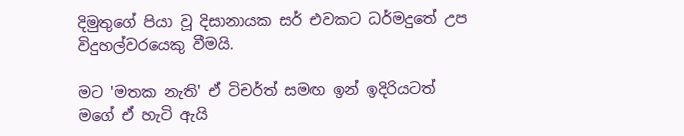දිමුතුගේ පියා වූ දිසානායක සර් එවකට ධර්මදුතේ උප විදුහල්වරයෙකු වීමයි.

මට 'මතක නැති' ඒ ටිචර්ත් සමඟ ඉන් ඉදිරියටත් මගේ ඒ හැටි ඇයි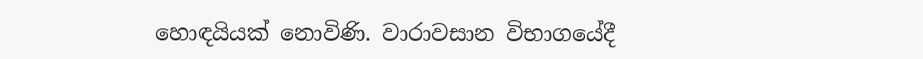හොඳයියක් නොවිණි. වාරාවසාන විභාගයේදී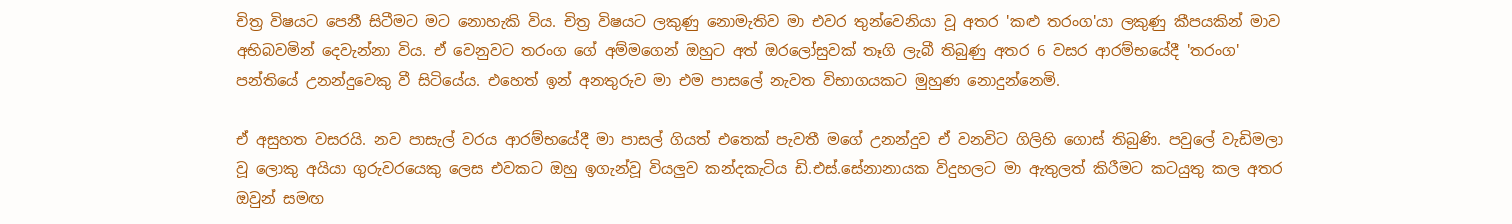චිත්‍ර විෂයට පෙනී සිටීමට මට නොහැකි විය. චිත්‍ර විෂයට ලකුණු නොමැතිව මා එවර තුන්වෙනියා වූ අතර 'කළු තරංග'යා ලකුණු කීපයකින් මාව අභිබවමින් දෙවැන්නා විය. ඒ වෙනුවට තරංග ගේ අම්මගෙන් ඔහුට අත් ඔරලෝසුවක් තෑගි ලැබී තිබුණු අතර 6 වසර ආරම්භයේදී 'තරංග' පන්තියේ උනන්දුවෙකු වී සිටියේය. එහෙත් ඉන් අනතුරුව මා එම පාසලේ නැවත විභාගයකට මුහුණ නොදුන්නෙමි.

ඒ අසුහත වසරයි. නව පාසැල් වරය ආරම්භයේදී මා පාසල් ගියත් එතෙක් පැවතී මගේ උනන්දුව ඒ වනවිට ගිලිහි ගොස් තිබුණි. පවුලේ වැඩිමලා වූ ලොකු අයියා ගුරුවරයෙකු ලෙස එවකට ඔහු ඉගැන්වූ වියලුව කන්දකැටිය ඩි.එස්.සේනානායක විදුහලට මා ඇතුලත් කිරීමට කටයුතු කල අතර ඔවුන් සමඟ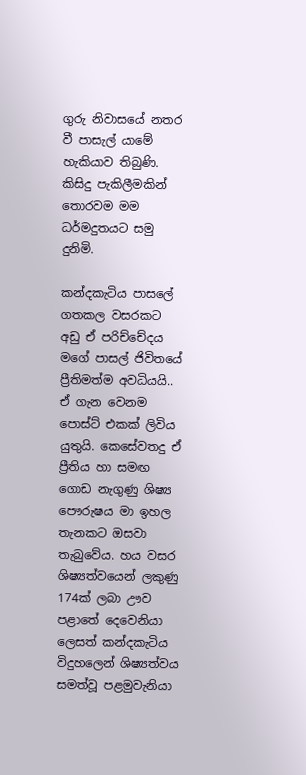ගුරු නිවාසයේ නතර වී පාසැල් යාමේ හැකියාව තිබුණි. කිසිදු පැකිලීමකින් තොරවම මම ධර්මදුතයට සමු දුනිමි.

කන්දකැටිය පාසලේ ගතකල වසරකට අඩු ඒ පරිච්චේදය මගේ පාසල් ජිවිතයේ ප්‍රීතිමත්ම අවධියයි.. ඒ ගැන වෙනම පොස්ට් එකක් ලිවිය යුතුයි. කෙසේවතදු ඒ ප්‍රීතිය හා සමඟ ගොඩ නැගුණු ශිෂ්‍ය පෞරුෂය මා ඉහල තැනකට ඔසවා තැබුවේය. හය වසර ශිෂ්‍යත්වයෙන් ලකුණු 174ක් ලබා ඌව පළාතේ දෙවෙනියා ලෙසත් කන්දකැටිය විදුහලෙන් ශිෂ්‍යත්වය සමත්වූ පළමුවැනියා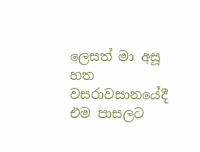ලෙසත් මා අසූ හත වසරාවසානයේදී එම පාසලට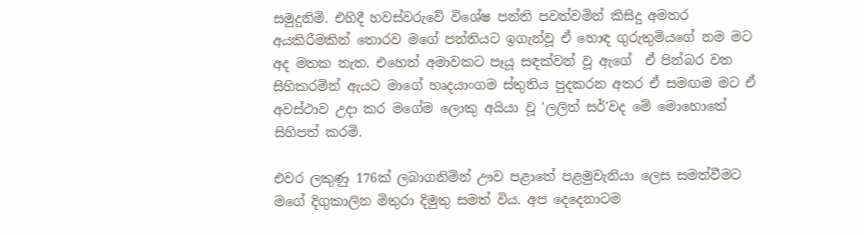සමුදුනිමි. එහිදී හවස්වරුවේ විශේෂ පන්ති පවත්වමින් කිසිදු අමතර අයකිරීමකින් තොරව මගේ පන්තියට ඉගැන්වූ ඒ හොඳ ගුරුතුමියගේ නම මට අද මතක නැත. එහෙත් අමාවකට පෑයූ සඳක්වන් වූ ඇගේ  ඒ පින්බර වත සිහිකරමින් ඇයට මාගේ හෘදයාංගම ස්තුතිය පුදකරන අතර ඒ සමඟම මට ඒ අවස්ථාව උදා කර මගේම ලොකු අයියා වූ 'ලලිත් සර්'වද මේ මොහොතේ සිහිපත් කරමි.

එවර ලකුණු 176ක් ලබාගනිමින් ඌව පළාතේ පළමුවැනියා ලෙස සමත්වීමට මගේ දිගුකාලින මිතුරා දිමුතු සමත් විය. අප දෙදෙනාටම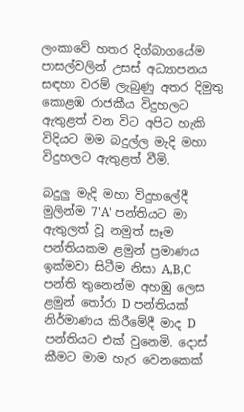ලංකාවේ හතර දිග්බාගයේම පාසල්වලින් උසස් අධ්‍යාපනය සඳහා වරම් ලැබුණු අතර දිමුතු කොළඹ රාජකීය විදුහලට ඇතුළත් වන විට අපිට හැකි විදියට මම බදුල්ල මැදි මහා විදුහලට ඇතුළත් වීමි.

බදුලු මැදි මහා විදුහලේදී මුලින්ම 7'A' පන්තියට මා ඇතුලත් වූ නමුත් සෑම පන්තියකම ළමුන් ප්‍රමාණය ඉක්මවා සිටීම නිසා A,B,C පන්ති තුනෙන්ම අහඹු ලෙස ළමුන් තෝරා D පන්තියක් නිර්මාණය කිරීමේදී මාද D පන්තියට එක් වුනෙමි. දොස් කීමට මාම හැර වෙනකෙක්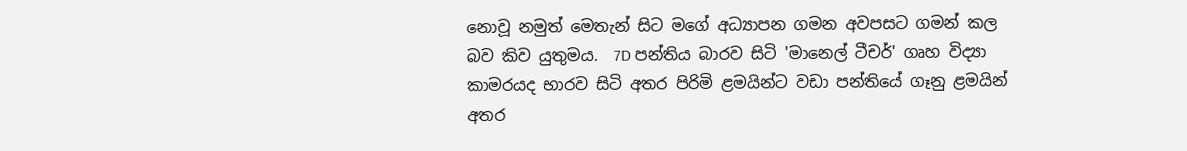නොවූ නමුත් මෙතැන් සිට මගේ අධ්‍යාපන ගමන අවපසට ගමන් කල බව කිව යුතුමය.  7D පන්තිය බාරව සිටි 'මානෙල් ටීචර්' ගෘහ විද්‍යා කාමරයද භාරව සිටි අතර පිරිමි ළමයින්ට වඩා පන්තියේ ගෑනු ළමයින් අතර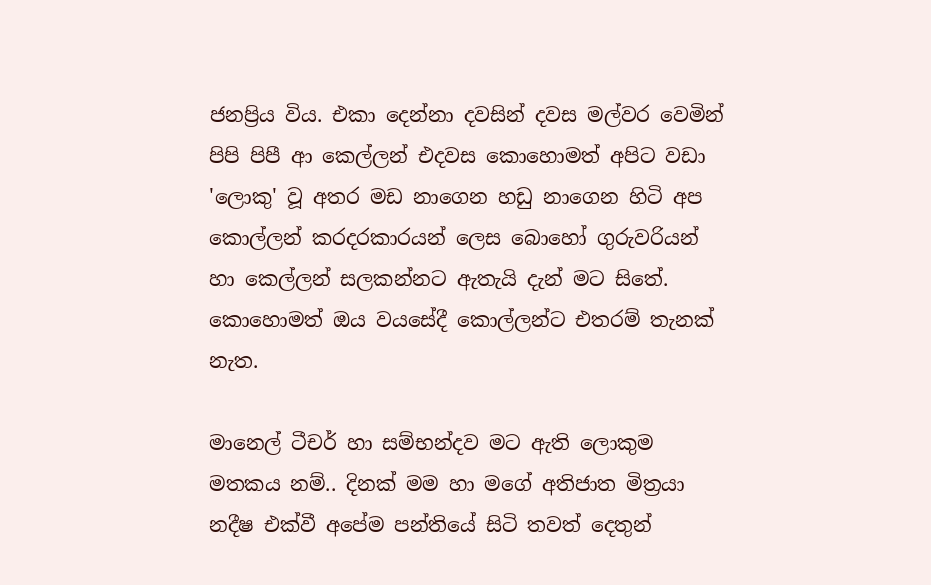ජනප්‍රිය විය. එකා දෙන්නා දවසින් දවස මල්වර වෙමින් පිපි පිපී ආ කෙල්ලන් එදවස කොහොමත් අපිට වඩා 'ලොකු' වූ අතර මඩ නාගෙන හඩු නාගෙන හිටි අප කොල්ලන් කරදරකාරයන් ලෙස බොහෝ ගුරුවරියන් හා කෙල්ලන් සලකන්නට ඇතැයි දැන් මට සිතේ. කොහොමත් ඔය වයසේදී කොල්ලන්ට එතරම් තැනක් නැත.

මානෙල් ටීචර් හා සම්භන්දව මට ඇති ලොකුම මතකය නම්.. දිනක් මම හා මගේ අතිජාත මිත්‍රයා නදීෂ එක්වී අපේම පන්තියේ සිටි තවත් දෙතුන්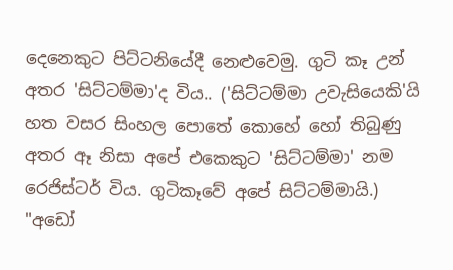දෙනෙකුට පිට්ටනියේදී නෙළුවෙමු. ගුටි කෑ උන් අතර 'සිට්ටම්මා'ද විය.. ('සිට්ටම්මා උවැසියෙකි'යි හත වසර සිංහල පොතේ කොහේ හෝ තිබුණු අතර ඈ නිසා අපේ එකෙකුට 'සිට්ටම්මා' නම රෙජිස්ටර් විය. ගුටිකෑවේ අපේ සිට්ටම්මායි.) "අඩෝ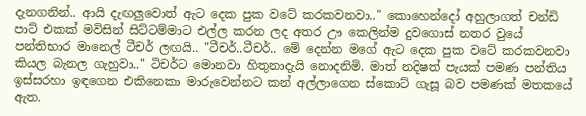දැනගනින්.. ආයි දැඟලුවොත් ඇට දෙක පුක වටේ කරකවනවා.." කොහෙන්දෝ අහුලාගත් චන්ඩි පාට් එකක් මවිසින් සිට්ටම්මාට එල්ල කරන ලද අතර ඌ කෙලින්ම දුවගොස් නතර වුයේ පන්තිභාර මානෙල් ටීචර් ලඟයි.. "ටීචර්..ටීචර්.. මේ දෙන්න මගේ ඇට දෙක පුක වටේ කරකවනවා කියල බැනල ගැහුවා.." ටිචර්ට මොනවා හිතුනාදැයි නොදනිමි. මාත් නදිෂත් පැයක් පමණ පන්තිය ඉස්සරහා ඉඳගෙන එකිනෙකා මාරුවෙන්නට කන් අල්ලාගෙන ස්කොට් ගැසූ බව පමණක් මතකයේ ඇත.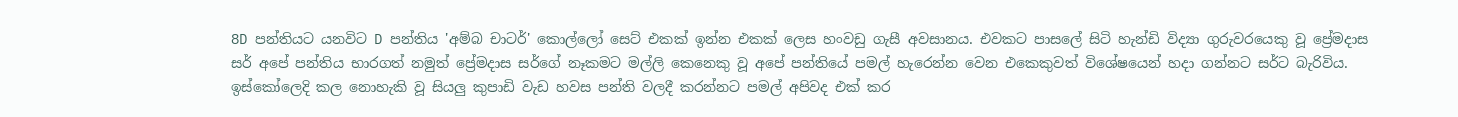8D පන්තියට යනවිට D පන්තිය 'අම්බ චාටර්' කොල්ලෝ සෙට් එකක් ඉන්න එකක් ලෙස හංවඩු ගැසී අවසානය. එවකට පාසලේ සිටි හැන්ඩි විද්‍යා ගුරුවරයෙකු වූ ප්‍රේමදාස සර් අපේ පන්තිය භාරගත් නමුත් ප්‍රේමදාස සර්ගේ නෑකමට මල්ලි කෙනෙකු වූ අපේ පන්තියේ පමල් හැරෙන්න වෙන එකෙකුවත් විශේෂයෙන් හදා ගන්නට සර්ට බැරිවිය. ඉස්කෝලෙදි කල නොහැකි වූ සියලු කුපාඩි වැඩ හවස පන්ති වලදී කරන්නට පමල් අපිවද එක් කර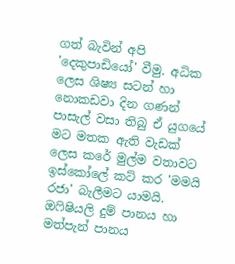ගත් බැවින් අපි 'දෙකුපාඩියෝ' වීමු. අධික ලෙස ශිෂ්‍ය සටන් හා නොකඩවා දින ගණන් පාසැල් වසා තිබු ඒ යුගයේ මට මතක ඇති වැඩක් ලෙස කරේ මුල්ම වතාවට ඉස්කෝලේ කට් කර 'මමයි රජා' බැලීමට යාමයි. ඔෆිෂියලි දුම් පානය හා මත්පැන් පානය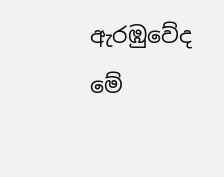ඇරඹුවේද මේ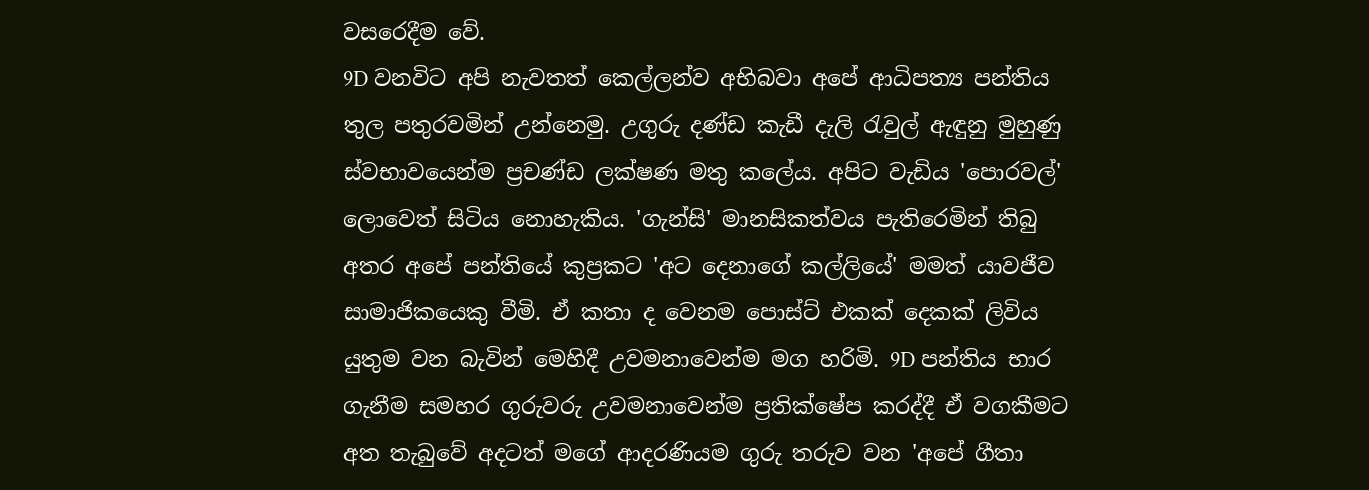වසරෙදීම වේ.
9D වනවිට අපි නැවතත් කෙල්ලන්ව අභිබවා අපේ ආධිපත්‍ය පන්තිය තුල පතුරවමින් උන්නෙමු. උගුරු දණ්ඩ කැඩී දැලි රැවුල් ඇඳුනු මුහුණු ස්වභාවයෙන්ම ප්‍රචණ්ඩ ලක්ෂණ මතු කලේය. අපිට වැඩිය 'පොරවල්' ලොවෙත් සිටිය නොහැකිය. 'ගැන්සි' මානසිකත්වය පැතිරෙමින් තිබු අතර අපේ පන්තියේ කුප්‍රකට 'අට දෙනාගේ කල්ලියේ' මමත් යාවජීව සාමාජිකයෙකු වීමි. ඒ කතා ද වෙනම පොස්ට් එකක් දෙකක් ලිවිය යුතුම වන බැවින් මෙහිදී උවමනාවෙන්ම මග හරිමි. 9D පන්තිය භාර ගැනීම සමහර ගුරුවරු උවමනාවෙන්ම ප්‍රතික්ෂේප කරද්දී ඒ වගකීමට අත තැබුවේ අදටත් මගේ ආදරණියම ගුරු තරුව වන 'අපේ ගීතා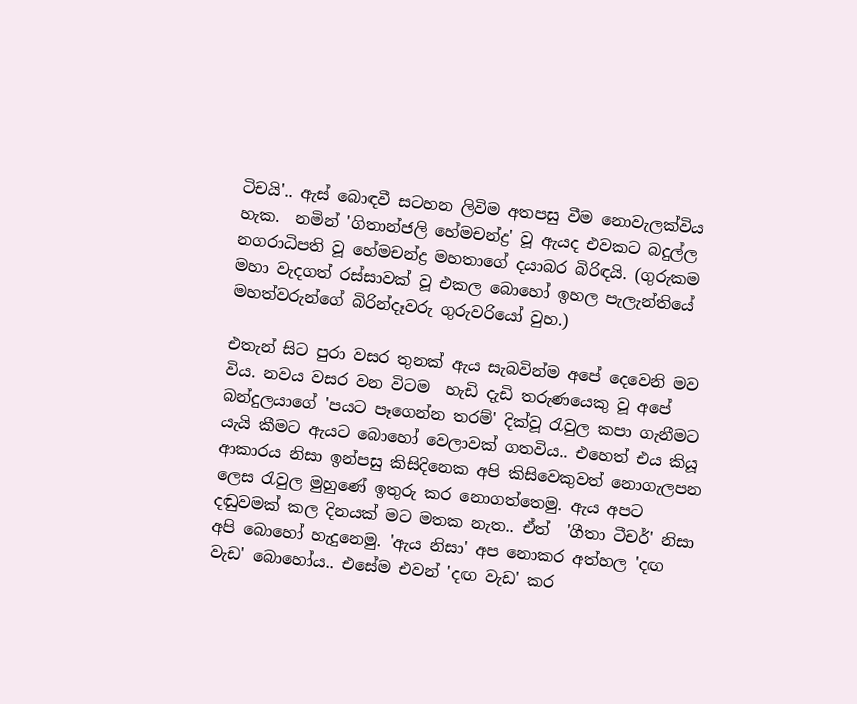ටිචයි'.. ඇස් බොඳවී ස‍ටහන ලිවිම අතපසු වීම නොවැලක්විය හැක.  නමින් 'ගිතාන්ජලි හේමචන්ද්‍ර' වූ ඇයද එවකට බදුල්ල නගරාධිපති වූ හේමචන්ද්‍ර මහතාගේ දයාබර බිරිඳයි. (ගුරුකම මහා වැදගත් රස්සාවක් වූ එකල බොහෝ ඉහල පැලැන්තියේ මහත්වරුන්ගේ බිරින්දෑවරු ගුරුවරියෝ වුහ.)

එතැන් සිට පුරා වසර තුනක් ඇය සැබවින්ම අපේ දෙවෙනි මව විය. නවය වසර වන විටම  හැඩි දැඩි තරුණයෙකු වූ අපේ බන්දුලයාගේ 'පයට පෑගෙන්න තරම්' දික්වූ රැවුල කපා ගැනීමට යැයි කීමට ඇයට බොහෝ වෙලාවක් ගතවිය.. එහෙත් එය කියූ ආකාරය නිසා ඉන්පසු කිසිදිනෙක අපි කිසිවෙකුවත් නොගැලපන ලෙස රැවුල මුහුණේ ඉතුරු කර නොගත්තෙමු. ඇය අපට දඬුවමක් කල දිනයක් මට මතක නැත.. ඒත්  'ගීතා ටීචර්' නිසා අපි බොහෝ හැදුනෙමු. 'ඇය නිසා' අප නොකර අත්හල 'දඟ වැඩ' බොහෝය.. එසේම එවන් 'දඟ වැඩ' කර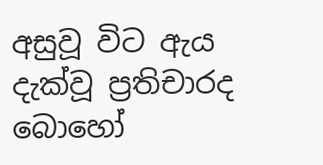අසුවූ විට ඇය දැක්වූ ප්‍රතිචාරද බොහෝ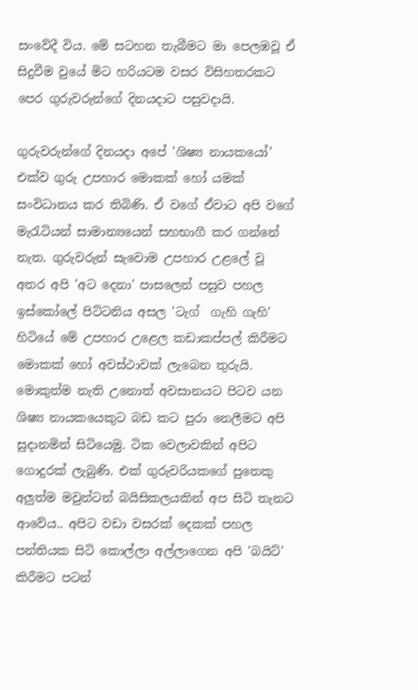සංවේදී විය. මේ සටහන තැබීමට මා පෙලඹවූ ඒ සිදුවීම වුයේ මිට හරියටම වසර විසිහතරකට පෙර ගුරුවරුන්ගේ දිනයදාට පසුවදායි.

ගුරුවරුන්ගේ දිනයදා අපේ 'ශිෂ්‍ය නායකයෝ' එක්ව ගුරු උපහාර මොකක් හෝ යමක් සංවිධානය කර තිබිණි. ඒ වගේ ඒවාට අපි වගේ මැරැටියන් සාමාන්‍යයෙන් සහභාගී කර ගන්නේ නැත. ගුරුවරුන් සැවොම උපහාර උළලේ වූ අතර අපි 'අට දෙනා' පාසලෙන් පසුව පහල ඉස්කෝලේ පිට්ටනිය අසල 'ටැග්  ගැහි ගැහි' හිටියේ මේ උපහාර උළෙල කඩාකප්පල් කිරීමට මොකක් හෝ අවස්ථාවක් ලැබෙන තුරුයි. මොකුත්ම නැති උනොත් අවසානයට පිටව යන ශිෂ්‍ය නායකයෙකුට බඩ කට පුරා නෙලීමට අපි සුදානමින් සිටියෙමු. ටික වෙලාවකින් අපිට ගොදුරක් ලැබුණි. එක් ගුරුවරියකගේ පුතෙකු අලුත්ම මවුන්ටන් බයිසිකලයකින් අප සිටි තැනට ආවේය.. අපිට වඩා වසරක් දෙකක් පහල පන්තියක සිටි කොල්ලා අල්ලාගෙන අපි 'බයිට්' කිරීමට පටන්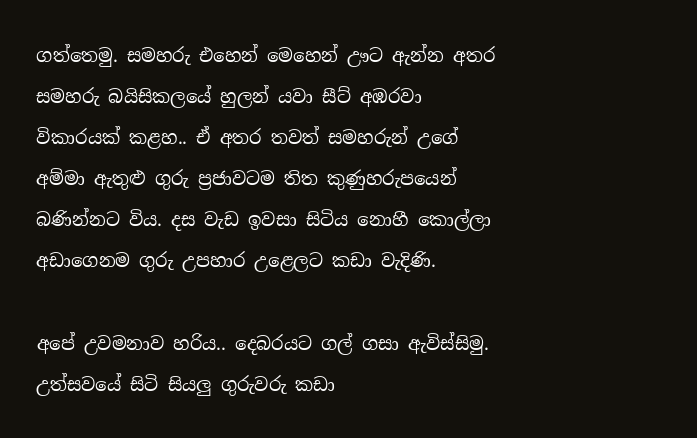ගත්තෙමු. සමහරු එහෙන් මෙහෙන් ඌට ඇන්න අතර සමහරු බයිසිකලයේ හුලන් යවා සීට් අඹරවා විකාරයක් කළහ.. ඒ අතර තවත් සමහරුන් උගේ අම්මා ඇතුළු ගුරු ප්‍රජාවටම තිත කුණුහරුපයෙන් බණින්නට විය. දස වැඩ ඉවසා සිටිය නොහී කොල්ලා අඩාගෙනම ගුරු උපහාර උළෙලට කඩා වැදිණි.

අපේ උවමනාව හරිය.. දෙබරයට ගල් ගසා ඇවිස්සිමු. උත්සවයේ සිටි සියලු ගුරුවරු කඩා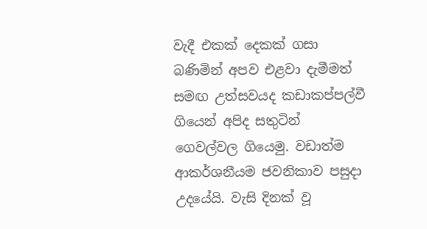වැදී එකක් දෙකක් ගසා බණිමින් අපව එළවා දැමීමත් සමඟ උත්සවයද කඩාකප්පල්වී ගියෙන් අපිද සතුටින් ගෙවල්වල ගියෙමු. වඩාත්ම ආකර්ශනීයම ජවනිකාව පසුදා උදයේයි. වැසි දිනක් වූ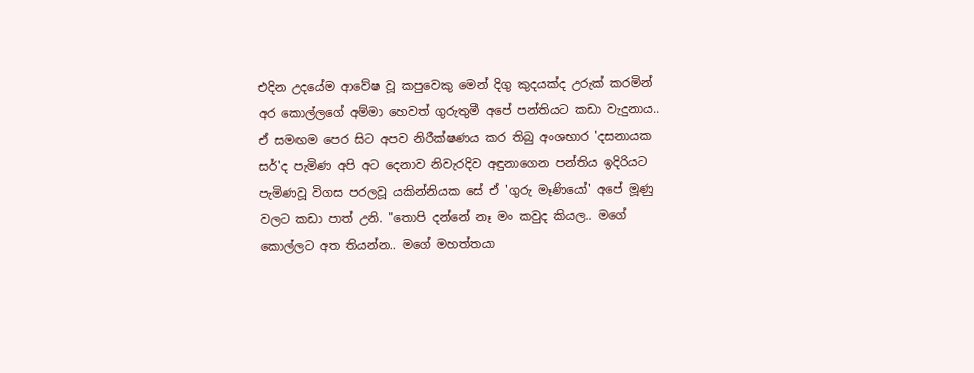එදින උදයේම ආවේෂ වූ කපුවෙකු මෙන් දිගු කුදයක්ද උරුක් කරමින් අර කොල්ලගේ අම්මා හෙවත් ගුරුතුමී අපේ පන්තියට කඩා වැදුනාය.. ඒ සමඟම පෙර සිට අපව නිරීක්ෂණය කර තිබු අංශභාර 'දසනායක සර්'ද පැමිණ අපි අට දෙනාව නිවැරදිව අඳුනාගෙන පන්තිය ඉදිරියට පැමිණවූ විගස පරලවූ යකින්නියක සේ ඒ 'ගුරු මෑණියෝ' අපේ මූණු වලට කඩා පාත් උනි. "තොපි දන්නේ නෑ මං කවුද කියල.. මගේ කොල්ලට අත තියන්න.. මගේ මහත්තයා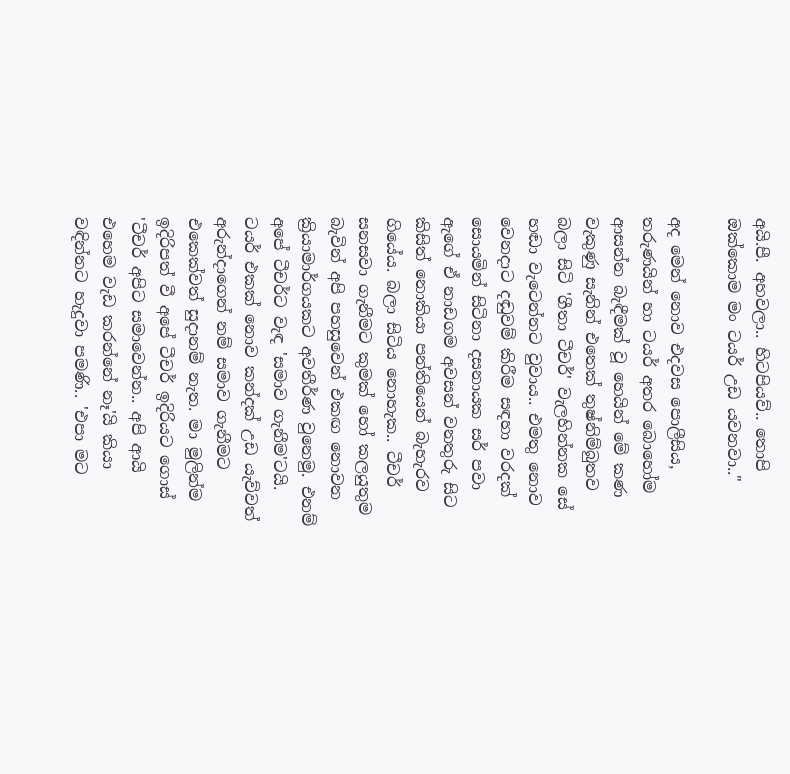අයි.පී. අහවලා.. හිටපියව්.. තොපි ඔක්කොම මං ටයර් උඩ යවනවා.."

අද මෙන් නොව එදවස පොලීසිය, තරුණයින් හා ටයර් අතර බොහෝම ආසන්න බැඳීමක් වූ හෙයින් මේ කණ වැකුණු සැනින් එතෙක් තුෂ්නිම්බුතව බලා සිටි 'ගීතා ටීචර්' වැලහින්නක සේ හඬා වැටෙන්නට වුවාය.. එමතු නොව වෙනදාට දඬුවම් කිරීම සඳහා වරදක් සොයමින් සිටිනා දසනායක සර් පවා ඇගේ ඒ නාඩගම අවසන් වනතුරු සිට කිසිත් නොකියා පන්තියෙන් බැහැරව ගියේය. බලා සිටිය නොහැක.. ටීචර් සනසවා ගැනීමට කුමක් හෝ කලයුතුම බැවින් අපි පහසුවෙන් එකඟ නොවන ක්‍රියාමාර්ගයකට අවතීර්ණ වුනෙමු. එනම් අපේ ටීචර්ට වැඳ 'සමාව ගැනීම'ටයි. ටයර් එකක් නොව කන්දක් උඩ යැව්වත් අරුන්දාගෙන් නම් සමාව ගැනීමට එකෙක්වත් සුදානම් නැත. මා මුලින්ම ඉදිරිපත් වී අපේ ටීචර් ඉදිරියට ගොස් 'ටීචර් අපිට සමාවෙන්න.. අපි ආයි එහෙම වැඩ කරන්නේ නෑ'යි කියා වඳින්නට හැදුවා පමණි.. 'එපා මට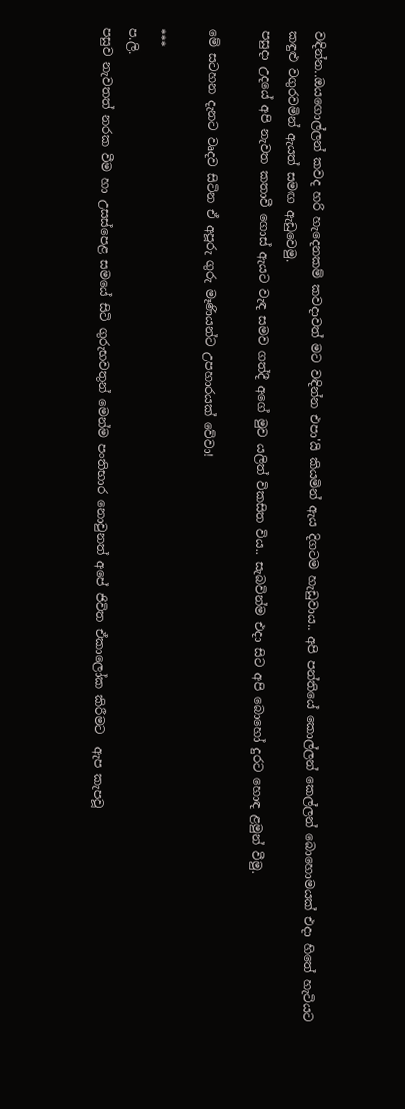වඳින්න..ඔයගොල්ලන් කවද හරි හැදෙනකම් කවදාවත් මට වඳින්න එපා'යි කියමින් ඇය දිගටම හැඩුවාය.. අපි පන්තියේ කොල්ලන් කෙල්ලන් බොහොමයක් එදා හිතේ හැටියට කඳුළු වගුරවමින් ඇයත් සමඟ ඇඩුවෙමු.
පසුදා උදයේ අපි නැවත කතාවී ගොස් ඇයට වැඳ සමව ගත්දී අගේ මුව යලිත් විකසිත විය.. සැබවින්ම එදා සිට අපි බොහෝ දුරට හොඳ ළමුන් වීමු.

මේ සටහන දැනට වෘදව සිටින ඒ අපූරු ගුරු මෑණියන්ට උපහාරයක් වේවා!

***
ප.ලි.
පසුව නැවතත් නරක වීම හා උසස්පෙළ සමයේ සිටි ගුරුභවතුන් මෙන්ම පංතිභාර නොවුනත් අපේ ජිවිත ඒකාලෝක කිරීමට  ඇප කැපවූ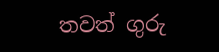තවත් ගුරු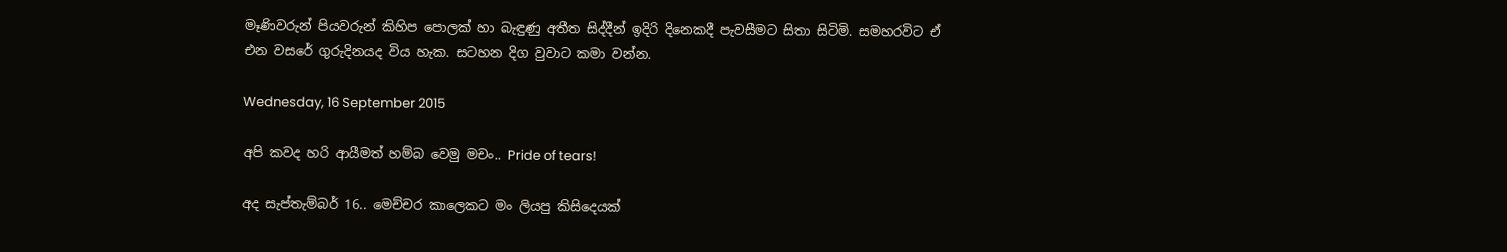මෑණිවරුන් පියවරුන් කිහිප පොලක් හා බැඳුණු අතීත සිද්දීන් ඉදිරි දිනෙකදී පැවසීමට සිතා සිටිමි. සමහරවිට ඒ එන වසරේ ගුරුදිනයද විය හැක. සටහන දිග වුවාට කමා වන්න.

Wednesday, 16 September 2015

අපි කවද හරි ආයීමත් හම්බ වෙමු මචං.. Pride of tears!

අද සැප්තැම්බර් 16.. මෙච්චර කාලෙකට මං ලියපු කිසිදෙයක්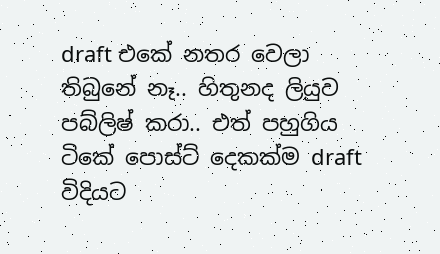draft එකේ නතර වෙලා තිබුනේ නෑ.. හිතුනද ලියුව පබ්ලිෂ් කරා.. එත් පහුගිය ටිකේ පොස්ට් දෙකක්ම draft විදියට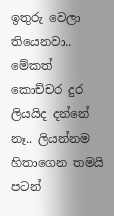ඉතුරු වෙලා තියෙනවා.. මේකත් කොච්චර දුර ලියයිද දන්නේ නෑ.. ලියන්නම හිතාගෙන තමයි පටන්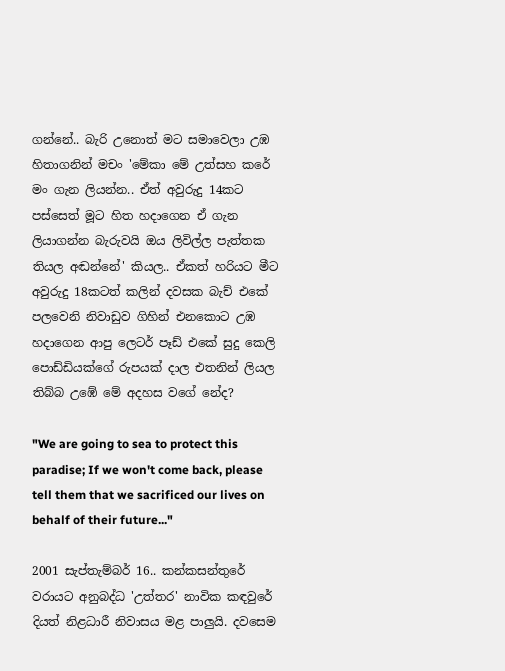ගන්නේ.. බැරි උනොත් මට සමාවෙලා උඹ හිතාගනින් මචං 'මේකා මේ උත්සහ කරේ මං ගැන ලියන්න.. ඒත් අවුරුදු 14කට පස්සෙත් මූට හිත හදාගෙන ඒ ගැන ලියාගන්න බැරුවයි ඔය ලිවිල්ල පැත්තක තියල අඬන්නේ' කියල.. ඒකත් හරියට මීට අවුරුදු 18කටත් කලින් දවසක බැච් එකේ පලවෙනි නිවාඩුව ගිහින් එනකොට උඹ හදාගෙන ආපු ලෙටර් පෑඩ් එකේ සුදු කෙලි පොඩ්ඩියක්ගේ රුපයක් දාල එතනින් ලියල තිබ්බ උඹේ මේ අදහස වගේ නේද?

"We are going to sea to protect this paradise; If we won't come back, please tell them that we sacrificed our lives on behalf of their future..."

2001 සැප්තැම්බර් 16.. කන්කසන්තුරේ වරායට අනුබද්ධ 'උත්තර' නාවික කඳවුරේ දියත් නිළධාරී නිවාසය මළ පාලුයි. දවසෙම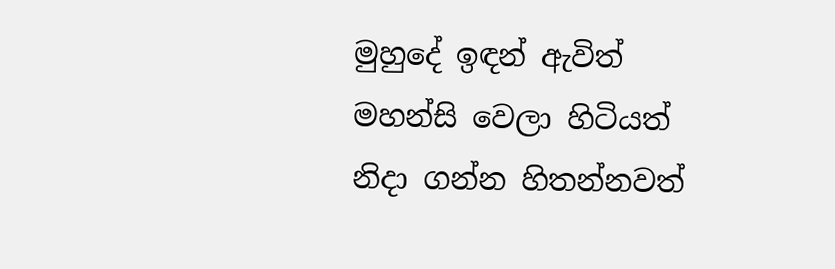මුහුදේ ඉඳන් ඇවිත් මහන්සි වෙලා හිටියත් නිදා ගන්න හිතන්නවත්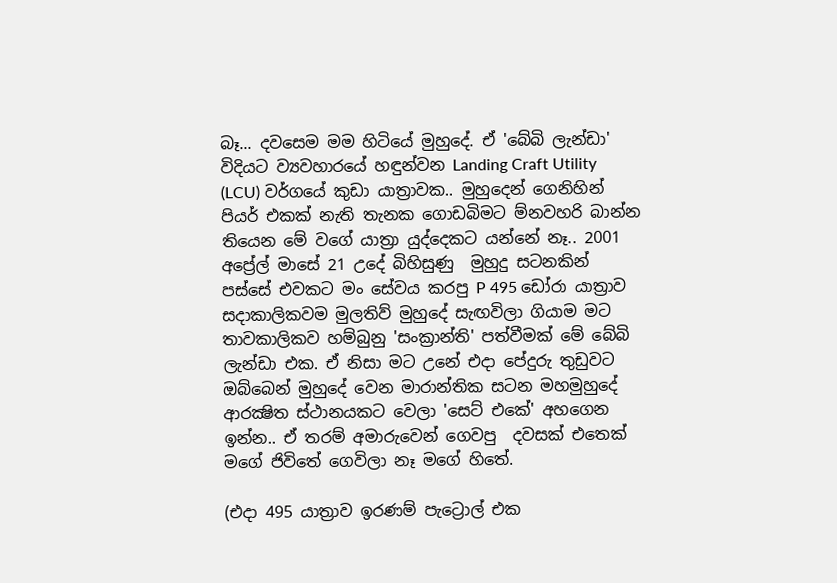බෑ... දවසෙම මම හිටියේ මුහුදේ. ඒ 'බේබි ලැන්ඩා' විදියට ව්‍යවහාරයේ හඳුන්වන Landing Craft Utility (LCU) වර්ගයේ කුඩා යාත්‍රාවක.. මුහුදෙන් ගෙනිහින් පියර් එකක් නැති තැනක ගොඩබිමට ම්නවහරි බාන්න තියෙන මේ වගේ යාත්‍රා යුද්දෙකට යන්නේ නෑ.. 2001 අප්‍රේල් මාසේ 21 උදේ බිහිසුණු  මුහුදු සටනකින් පස්සේ එවකට මං සේවය කරපු P 495 ඩෝරා යාත්‍රාව සදාකාලිකවම මුලතිව් මුහුදේ සැඟවිලා ගියාම මට තාවකාලිකව හම්බුනු 'සංක්‍රාන්ති' පත්වීමක් මේ බේබි ලැන්ඩා එක. ඒ නිසා මට උනේ එදා පේදුරු තුඩුවට ඔබ්බෙන් මුහුදේ වෙන මාරාන්තික සටන මහමුහුදේ ආරක්‍ෂිත ස්ථානයකට වෙලා 'සෙට් එකේ' අහගෙන ඉන්න.. ඒ තරම් අමාරුවෙන් ගෙවපු  දවසක් එතෙක් මගේ ජිවිතේ ගෙවිලා නෑ මගේ හිතේ.

(එදා 495 යාත්‍රාව ඉරණම් පැට්‍රොල් එක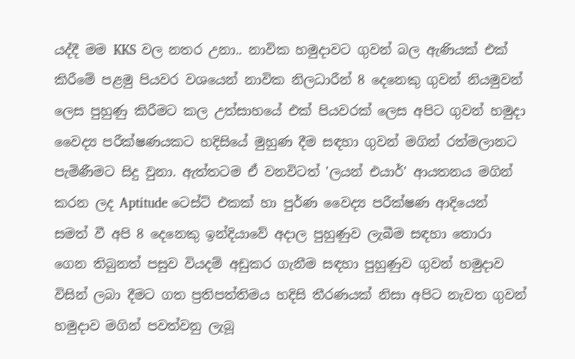යද්දී මම KKS වල නතර උනා.. නාවික හමුදාවට ගුවන් බල ඇණියක් එක් කිරීමේ පළමු පියවර වශයෙන් නාවික නිලධාරීන් 8 දෙනෙකු ගුවන් නියමුවන් ලෙස පුහුණු කිරීමට කල උත්සාහයේ එක් පියවරක් ලෙස අපිට ගුවන් හමුදා වෛද්‍ය පරීක්ෂණයකට හදිසියේ මුහුණ දීම සඳහා ගුවන් මගින් රත්මලානට පැමිණීමට සිදු වුනා. ඇත්තටම ඒ වනවිටත් 'ලයන් එයාර්' ආයතනය මගින් කරන ලද Aptitude ටෙස්ට් එකක් හා පුර්ණ වෛද්‍ය පරීක්ෂණ ආදියෙන් සමත් වී අපි 8 දෙනෙකු ඉන්දියාවේ අදාල පුහුණුව ලැබීම සඳහා තොරා ගෙන තිබුනත් පසුව වියදම් අඩුකර ගැනීම සඳහා පුහුණුව ගුවන් හමුදාව විසින් ලබා දීමට ගත ප්‍රතිපත්තිමය හදිසි තීරණයක් නිසා අපිට නැවත ගුවන් හමුදාව මගින් පවත්වනු ලැබූ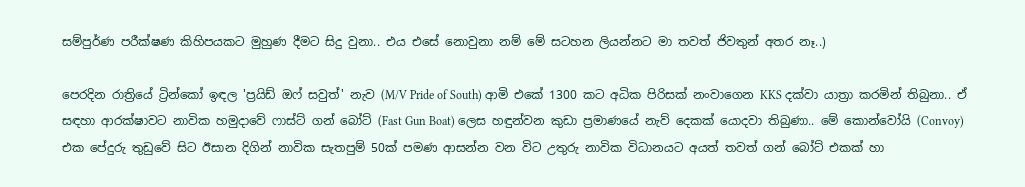සම්පුර්ණ පරීක්ෂණ කිහිපයකට මුහුණ දීමට සිදු වුනා.. එය එසේ නොවුනා නම් මේ සටහන ලියන්නට මා තවත් ජිවතුන් අතර නෑ..)

පෙරදින රාත්‍රියේ ට්‍රින්කෝ ඉඳල 'ප්‍රයිඩ් ඔෆ් සවුත්' නැව (M/V Pride of South) ආමි එකේ 1300 කට අධික පිරිසක් නංවාගෙන KKS දක්වා යාත්‍රා කරමින් තිබුනා.. ඒ සඳහා ආරක්ෂාවට නාවික හමුදාවේ ෆාස්ට් ගන් බෝට් (Fast Gun Boat) ලෙස හඳුන්වන කුඩා ප්‍රමාණයේ නැව් දෙකක් යොදවා තිබුණා.. මේ කොන්වෝයි (Convoy) එක පේදුරු තුඩුවේ සිට ඊසාන දිගින් නාවික සැතපුම් 50ක් පමණ ආසන්න වන විට උතුරු නාවික විධානයට අයත් තවත් ගන් බෝට් එකක් හා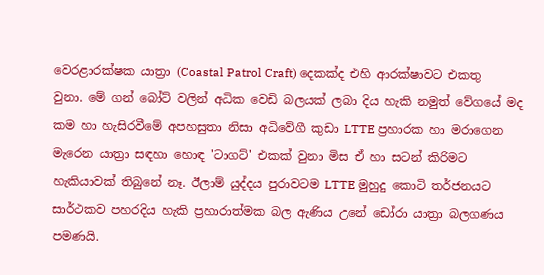වෙරළාරක්ෂක යාත්‍රා (Coastal Patrol Craft) දෙකක්ද එහි ආරක්ෂාවට එකතු වුනා. මේ ගන් බෝට් වලින් අධික වෙඩි බලයක් ලබා දිය හැකි නමුත් වේගයේ මද කම හා හැසිරවීමේ අපහසුතා නිසා අධිවේගී කුඩා LTTE ප්‍රහාරක හා මරාගෙන මැරෙන යාත්‍රා සඳහා හොඳ 'ටාගට්' එකක් වුනා මිස ඒ හා සටන් කිරිමට හැකියාවක් තිබුනේ නෑ. ඊලාම් යුද්දය පුරාවටම LTTE මුහුදු කොටි තර්ජනයට සාර්ථකව පහරදිය හැකි ප්‍රහාරාත්මක බල ඇණිය උනේ ඩෝරා යාත්‍රා බලගණය පමණයි.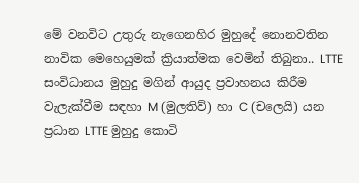මේ වනවිට උතුරු නැගෙනහිර මුහුදේ නොනවතින නාවික මෙහෙයුමක් ක්‍රියාත්මක වෙමින් තිබුනා.. LTTE සංවිධානය මුහුදු මගින් ආයුද ප්‍රවාහනය කිරීම වැලැක්වීම සඳහා M (මුලතිව්) හා C (චලෙයි) යන ප්‍රධාන LTTE මුහුදු කොටි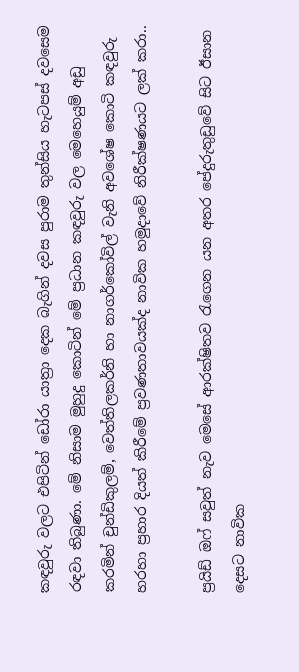කඳවුරු වලට එපිටින් ඩෝරා යාත්‍රා දෙක බැගින් දවස පුරාම තුන්සිය හැටපස් දවසෙම රඳවා තිබුණා. මේ නිසාම මුහුදු කොටින් මේ ප්‍රධාන කඳවුරු වල මෙහෙයුම් අඩු කරමින් චුන්ඩිකුලම්, වෙත්තිලකර්නි හා නාගර්කෝවිල් වැනි අවශේෂ කොටි කඳවුරු හරහා ප්‍රහාර දියත් කිරීමේ ප්‍රවණතාවයක්ද නාවික හමුදාවේ නිරීක්ෂණයට ලක් කරා..

ප්‍රයිඩ් ඔෆ් සවුත් නැව මෙසේ ආරක්ෂිතව රැගෙන යන අතර පේදුරුතුඩුවේ සිට ඊසාන දෙසට නාවික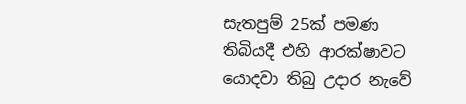සැතපුම් 25ක් පමණ තිබියදී එහි ආරක්ෂාවට යොදවා තිබු උදාර නැවේ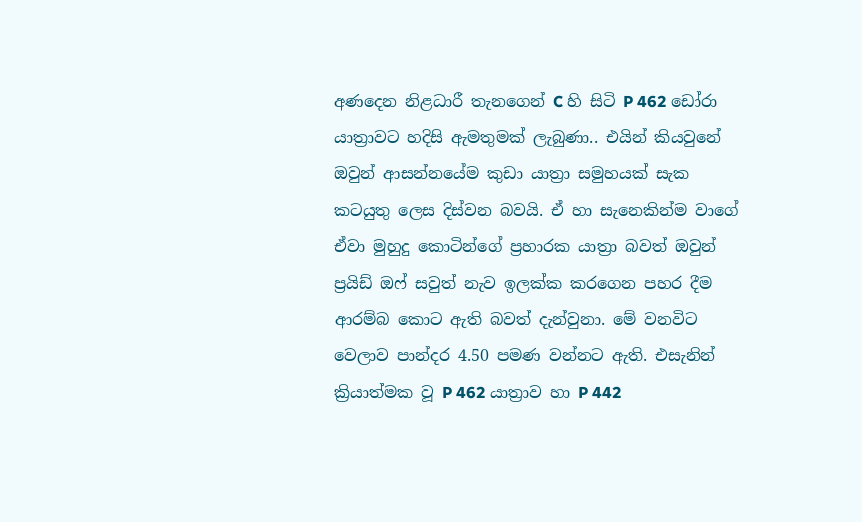අණදෙන නිළධාරී තැනගෙන් C හි සිටි P 462 ඩෝරා යාත්‍රාවට හදිසි ඇමතුමක් ලැබුණා.. එයින් කියවුනේ ඔවුන් ආසන්නයේම කුඩා යාත්‍රා සමුහයක් සැක කටයුතු ලෙස දිස්වන බවයි. ඒ හා සැනෙකින්ම වාගේ ඒවා මුහුදු කොටින්ගේ ප්‍රහාරක යාත්‍රා බවත් ඔවුන් ප්‍රයිඩ් ඔෆ් සවුත් නැව ඉලක්ක කරගෙන පහර දීම ආරම්බ කොට ඇති බවත් දැන්වුනා. මේ වනවිට වෙලාව පාන්දර 4.50 පමණ වන්නට ඇති. එසැනින් ක්‍රියාත්මක වූ P 462 යාත්‍රාව හා P 442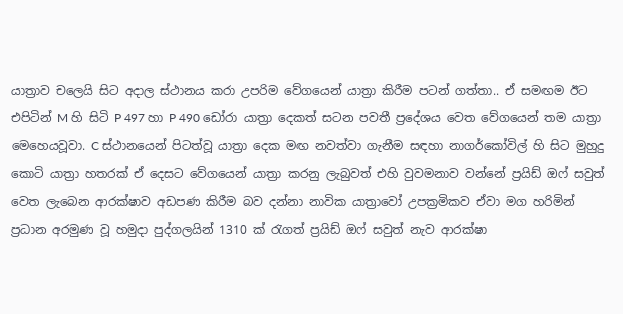යාත්‍රාව චලෙයි සිට අදාල ස්ථානය කරා උපරිම වේගයෙන් යාත්‍රා කිරීම පටන් ගත්තා.. ඒ සමඟම ඊට එපිටින් M හි සිටි P 497 හා P 490 ඩෝරා යාත්‍රා දෙකත් සටන පවතී ප්‍රදේශය වෙත වේගයෙන් තම යාත්‍රා මෙහෙයවූවා. C ස්ථානයෙන් පිටත්වූ යාත්‍රා දෙක මඟ නවත්වා ගැනීම සඳහා නාගර්කෝවිල් හි සිට මුහුදු කොටි යාත්‍රා හතරක් ඒ දෙසට වේගයෙන් යාත්‍රා කරනු ලැබුවත් එහි වුවමනාව වන්නේ ප්‍රයිඩ් ඔෆ් සවුත් වෙත ලැබෙන ආරක්ෂාව අඩපණ කිරීම බව දන්නා නාවික යාත්‍රාවෝ උපක්‍රමිකව ඒවා මග හරිමින් ප්‍රධාන අරමුණ වූ හමුදා පුද්ගලයින් 1310 ක් රැගත් ප්‍රයිඩ් ඔෆ් සවුත් නැව ආරක්ෂා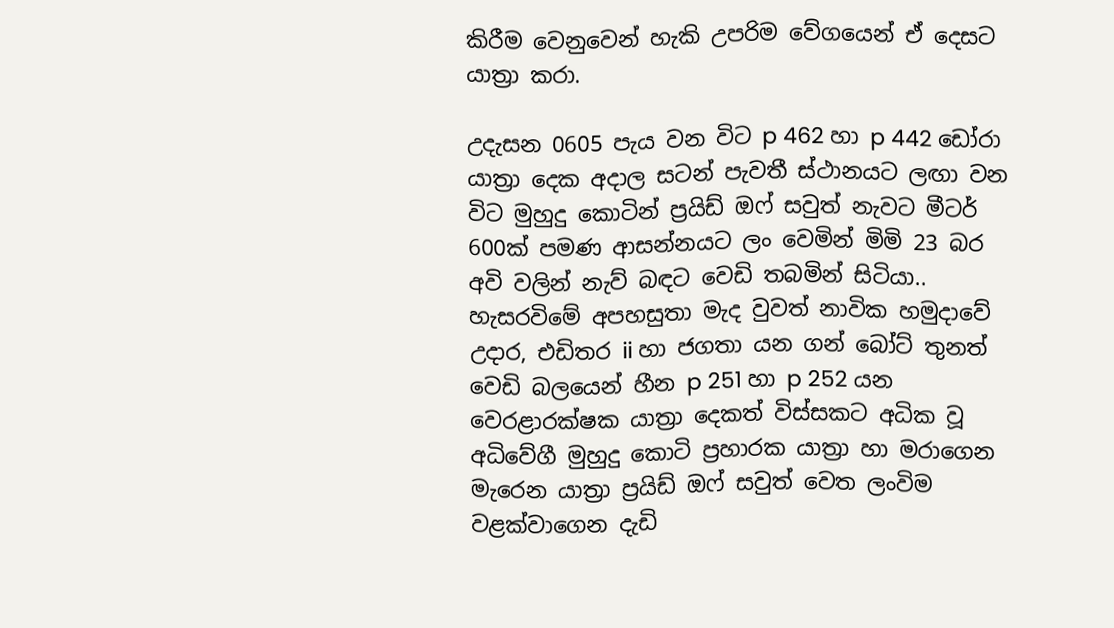කිරීම වෙනුවෙන් හැකි උපරිම වේගයෙන් ඒ දෙසට යාත්‍රා කරා.

උදැසන 0605 පැය වන විට p 462 හා p 442 ඩෝරා යාත්‍රා දෙක අදාල සටන් පැවතී ස්ථානයට ලඟා වන විට මුහුදු කොටින් ප්‍රයිඩ් ඔෆ් සවුත් නැවට මීටර් 600ක් පමණ ආසන්නයට ලං වෙමින් මිමි 23 බර අවි වලින් නැව් බඳට වෙඩි තබමින් සිටියා.. හැසරවිමේ අපහසුතා මැද වුවත් නාවික හමුදාවේ උදාර, එඩිතර ii හා ජගතා යන ගන් බෝට් තුනත් වෙඩි බලයෙන් හීන p 251 හා p 252 යන වෙරළාරක්ෂක යාත්‍රා දෙකත් විස්සකට අධික වූ අධිවේගී මුහුදු කොටි ප්‍රහාරක යාත්‍රා හා මරාගෙන මැරෙන යාත්‍රා ප්‍රයිඩ් ඔෆ් සවුත් වෙත ලංවිම වළක්වාගෙන දැඩි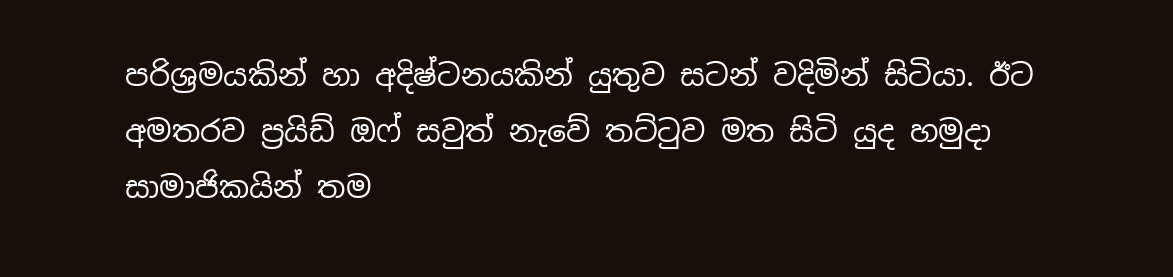පරිශ්‍රමයකින් හා අදිෂ්ටනයකින් යුතුව සටන් වදිමින් සිටියා. ඊට අමතරව ප්‍රයිඩ් ඔෆ් සවුත් නැවේ තට්ටුව මත සිටි යුද හමුදා සාමාජිකයින් තම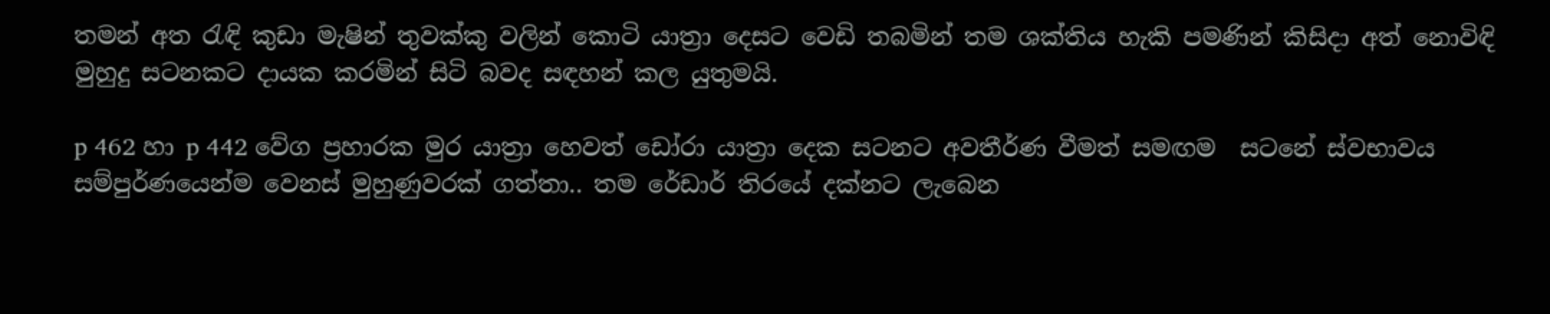තමන් අත රැඳි කුඩා මැෂින් තුවක්කු වලින් කොටි යාත්‍රා දෙසට වෙඩි තබමින් තම ශක්තිය හැකි පමණින් කිසිදා අත් නොවිඳි මුහුදු සටනකට දායක කරමින් සිටි බවද සඳහන් කල යුතුමයි.

p 462 හා p 442 වේග ප්‍රහාරක මුර යාත්‍රා හෙවත් ඩෝරා යාත්‍රා දෙක සටනට අවතීර්ණ වීමත් සමඟම  සටනේ ස්වභාවය සම්පුර්ණයෙන්ම වෙනස් මුහුණුවරක් ගත්තා.. තම රේඩාර් තිරයේ දක්නට ලැබෙන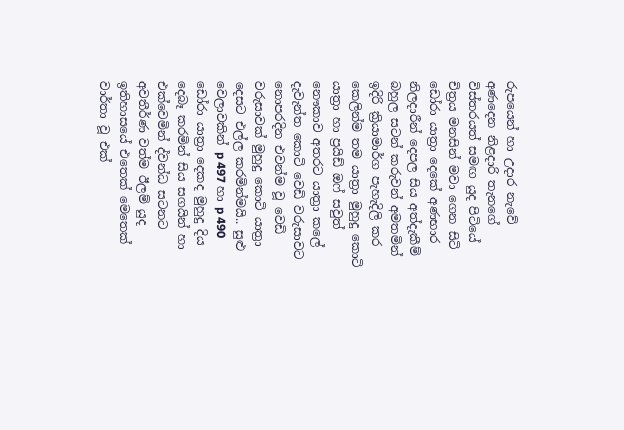රුපයෙන් හා උදාර නැවේ අණදෙන නිළදාරි තැනගේ විස්තරයත් සමඟ යුද පිටියේ චිත්‍රය මනසින් මවා ගෙන සිටි ඩෝරා යාත්‍රා දෙකේ අණභාර නිලදාරීන් දෙපල සිය අත්දැකීම් බහුල සටන් කරුවන් අමතමින් ඉදිරි ක්‍රියාමාර්ග පැහැදිලි කර කෙලින්ම තම යාත්‍රා මුහුදු කොටි යාත්‍රා හා ප්‍රයිඩ් ඔෆ් සවුත් නෞකාව අතරට යාත්‍රා කලේ දැවැන්ත කොටි වෙඩි වරුසාවට නොපරදින එවන්ම වූ වෙඩි වරුසාවක් මුහුදු කොටි යාත්‍රා දෙසට එල්ල කරමින්මයි.. සුළු වෙලාවකින් p 497 හා p 490 ඩෝරා යාත්‍රා දෙකද මුහුදු දිය දෙබෑ කරමින් සිය සගයින් හා එක්වෙමින් ද්වන්ධ සටනට අවතීර්ණ වත්ම ඊලම් යුද ඉතිහාසයේ එතෙක් මෙතෙක් වාර්තා වූ එක්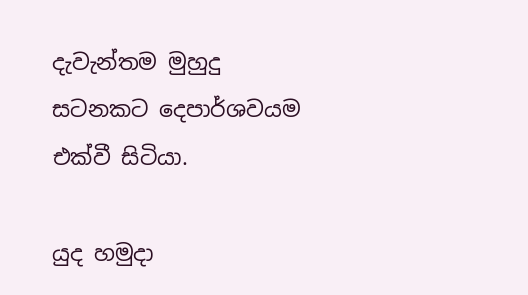දැවැන්තම මුහුදු සටනකට දෙපාර්ශවයම එක්වී සිටියා.

යුද හමුදා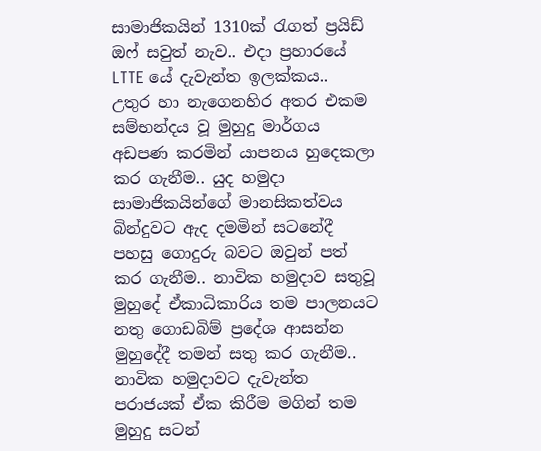සාමාජිකයින් 1310ක් රැගත් ප්‍රයිඩ් ඔෆ් සවුත් නැව.. එදා ප්‍රහාරයේ LTTE යේ දැවැන්ත ඉලක්කය.. උතුර හා නැගෙනහිර අතර එකම සම්භන්දය වූ මුහුදු මාර්ගය අඩපණ කරමින් යාපනය හුදෙකලා කර ගැනීම.. යුද හමුදා සාමාජිකයින්ගේ මානසිකත්වය බින්දුවට ඇද දමමින් සටනේදී  පහසු ගොදුරු බවට ඔවුන් පත් කර ගැනීම.. නාවික හමුදාව සතුවූ මුහුදේ ඒකාධිකාරිය තම පාලනයට නතු ගොඩබිම් ප්‍රදේශ ආසන්න මුහුදේදී තමන් සතු කර ගැනීම.. නාවික හමුදාවට දැවැන්ත පරාජයක් ඒක කිරීම මගින් තම මුහුදු සටන්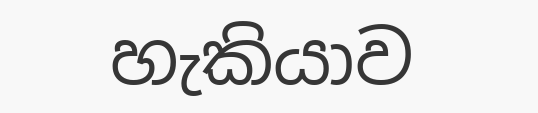හැකියාව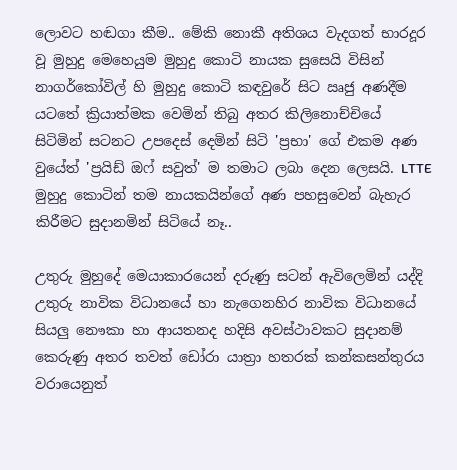ලොවට හඬගා කීම.. මේකි නොකී අතිශය වැදගත් භාරදූර වූ මුහුදු මෙහෙයුම මුහුදු කොටි නායක සුසෙයි විසින් නාගර්කෝවිල් හි මුහුදු කොටි කඳවුරේ සිට ඍජු අණදීම යටතේ ක්‍රියාත්මක වෙමින් තිබු අතර කිලිනොච්චියේ සිටිමින් සටනට උපදෙස් දෙමින් සිටි 'ප්‍රභා' ගේ එකම අණ වුයේත් 'ප්‍රයිඩ් ඔෆ් සවුත්' ම තමාට ලබා දෙන ලෙසයි. LTTE මුහුදු කොටින් තම නායකයින්ගේ අණ පහසුවෙන් බැහැර කිරීමට සුදානමින් සිටියේ නෑ..

උතුරු මුහුදේ මෙයාකාරයෙන් දරුණු සටන් ඇවිලෙමින් යද්දි උතුරු නාවික විධානයේ හා නැගෙනහිර නාවික විධානයේ සියලු නෞකා හා ආයතනද හදිසි අවස්ථාවකට සුදානම් කෙරුණු අතර තවත් ඩෝරා යාත්‍රා හතරක් කන්කසන්තුරය වරායෙනුත්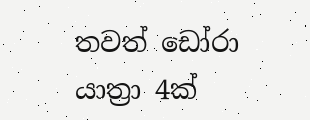තවත් ඩෝරා යාත්‍රා 4ක්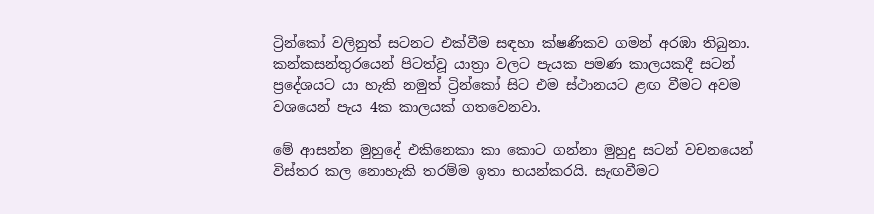ට්‍රින්කෝ වලිනුත් සටනට එක්වීම සඳහා ක්ෂණිකව ගමන් අරඹා තිබුනා. කන්කසන්තුරයෙන් පිටත්වූ යාත්‍රා වලට පැයක පමණ කාලයකදී සටන් ප්‍රදේශයට යා හැකි නමුත් ට්‍රින්කෝ සිට එම ස්ථානයට ළඟ වීමට අවම වශයෙන් පැය 4ක කාලයක් ගතවෙනවා.

මේ ආසන්න මුහුදේ එකිනෙකා කා කොට ගන්නා මුහුදු සටන් වචනයෙන් විස්තර කල නොහැකි තරම්ම ඉතා භයන්කරයි. සැඟවීමට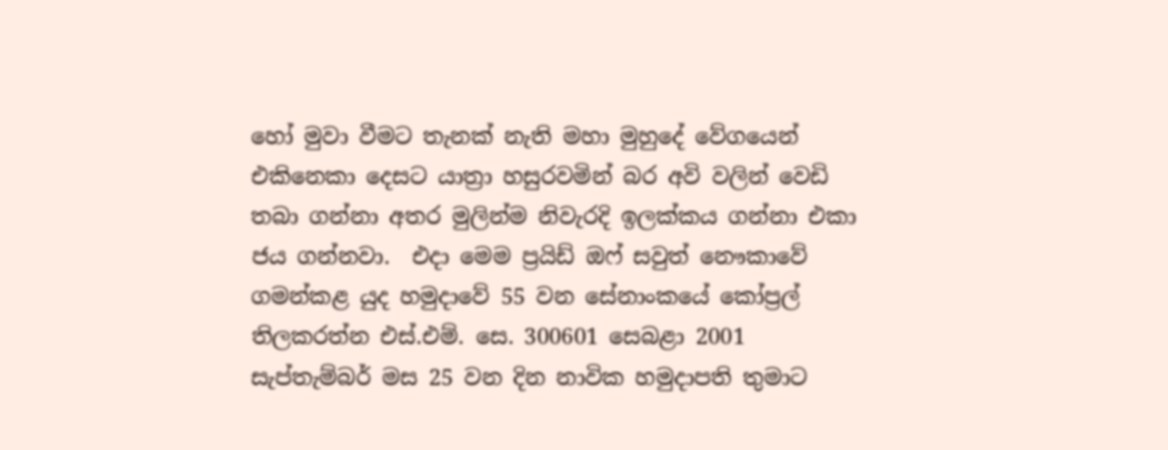හෝ මුවා වීමට තැනක් නැති මහා මුහුදේ වේගයෙන් එකිනෙකා දෙසට යාත්‍රා හසුරවමින් බර අවි වලින් වෙඩි තබා ගන්නා අතර මුලින්ම නිවැරදි ඉලක්කය ගන්නා එකා ජය ගන්නවා.  එදා මෙම ප්‍රයිඩ් ඔෆ් සවුත් නෞකාවේ ගමන්කළ යුද හමුදාවේ 55 වන සේනාංකයේ කෝප්‍රල් තිලකරත්න එස්.එම්. සෙ. 300601 සෙබළා 2001 සැප්තැම්බර් මස 25 වන දින නාවික හමුදාපති තුමාට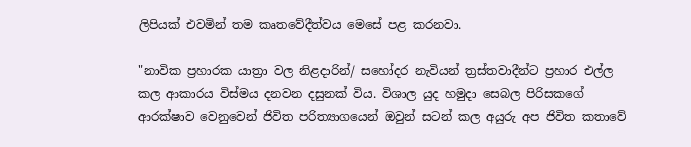ලිපියක් එවමින් තම කෘතවේදීත්වය මෙසේ පළ කරනවා.

"නාවික ප්‍රහාරක යාත්‍රා වල නිළදාරින්/ සහෝදර නැවියන් ත්‍රස්තවාදීන්ට ප්‍රහාර එල්ල කල ආකාරය විස්මය දනවන දසුනක් විය. විශාල යුද හමුදා සෙබල පිරිසකගේ ආරක්ෂාව වෙනුවෙන් ජිවිත පරිත්‍යාගයෙන් ඔවුන් සටන් කල අයුරු අප ජිවිත කතාවේ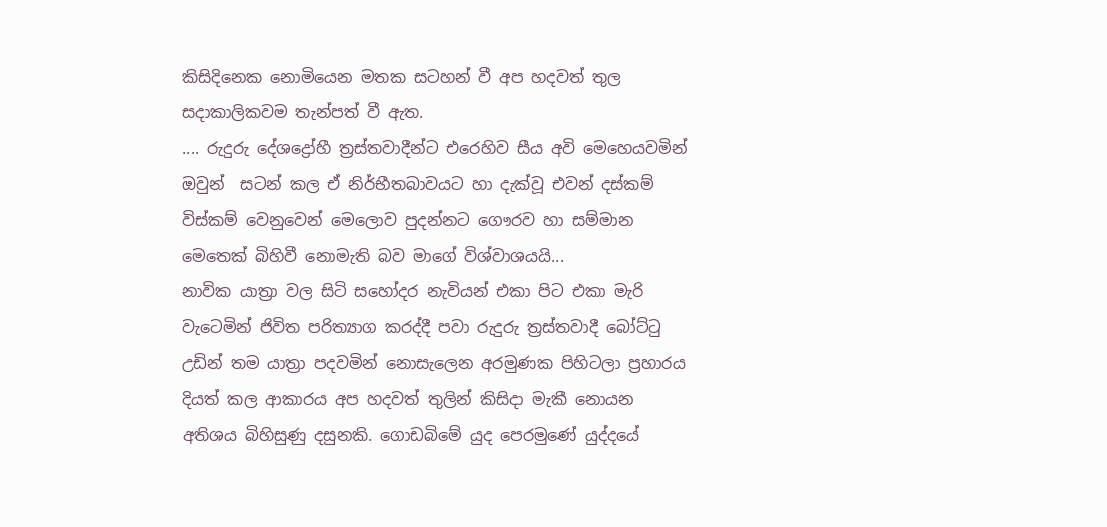කිසිදිනෙක නොමියෙන මතක සටහන් වී අප හදවත් තුල සදාකාලිකවම තැන්පත් වී ඇත.
.... රුදුරු දේශද්‍රෝහී ත්‍රස්තවාදීන්ට එරෙහිව සීය අවි මෙහෙයවමින් ඔවුන්  සටන් කල ඒ නිර්භීතබාවයට හා දැක්වූ එවන් දස්කම් විස්කම් වෙනුවෙන් මෙලොව පුදන්නට ගෞරව හා සම්මාන මෙතෙක් බිහිවී නොමැති බව මාගේ විශ්වාශයයි...
නාවික යාත්‍රා වල සිටි සහෝදර නැවියන් එකා පිට එකා මැරි වැටෙමින් ජිවිත පරිත්‍යාග කරද්දී පවා රුදුරු ත්‍රස්තවාදී බෝට්ටු උඩින් තම යාත්‍රා පදවමින් නොසැලෙන අරමුණක පිහිටලා ප්‍රහාරය දියත් කල ආකාරය අප හදවත් තුලින් කිසිදා මැකී නොයන අතිශය බිහිසුණු දසුනකි. ගොඩබිමේ යුද පෙරමුණේ යුද්දයේ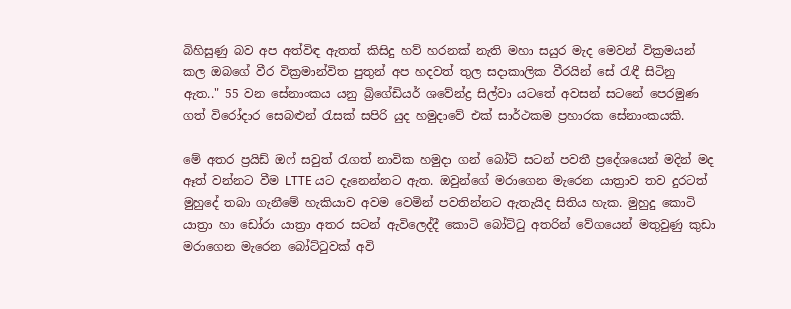බිහිසුණු බව අප අත්විඳ ඇතත් කිසිදු හව් හරනක් නැති මහා සයුර මැද මෙවන් වික්‍රමයන් කල ඔබගේ වීර වික්‍රමාන්විත පුතුන් අප හදවත් තුල සදාකාලික වීරයින් සේ රැඳී සිටිනු ඇත.." 55 වන සේනාංකය යනු බ්‍රිගේඩියර් ශවේන්ද්‍ර සිල්වා යටතේ අවසන් සටනේ පෙරමුණ ගත් විරෝදාර සෙබළුන් රැසක් සපිරි යුද හමුදාවේ එක් සාර්ථකම ප්‍රහාරක සේනාංකයකි.

මේ අතර ප්‍රයිඩ් ඔෆ් සවුත් රැගත් නාවික හමුදා ගන් බෝට් සටන් පවතී ප්‍රදේශයෙන් මදින් මද ඈත් වන්නට වීම LTTE යට දැනෙන්නට ඇත. ඔවුන්ගේ මරාගෙන මැරෙන යාත්‍රාව තව දුරටත් මුහුදේ තබා ගැනීමේ හැකියාව අවම වෙමින් පවතින්නට ඇතැයිද සිතිය හැක. මුහුදු කොටි යාත්‍රා හා ඩෝරා යාත්‍රා අතර සටන් ඇවිලෙද්දී කොටි බෝට්ටු අතරින් වේගයෙන් මතුවුණු කුඩා මරාගෙන මැරෙන බෝට්ටුවක් අවි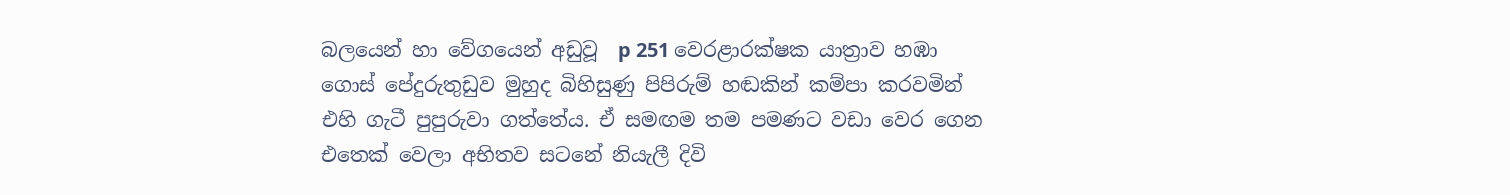බලයෙන් හා වේගයෙන් අඩුවූ  p 251 වෙරළාරක්ෂක යාත්‍රාව හඹා ගොස් පේදුරුතුඩුව මුහුද බිහිසුණු පිපිරුම් හඬකින් කම්පා කරවමින් එහි ගැටී පුපුරුවා ගත්තේය. ඒ සමඟම තම පමණට වඩා වෙර ගෙන එතෙක් වෙලා අභිතව සටනේ නියැලී දිවි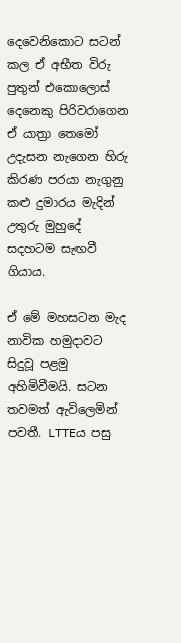දෙවෙනිකොට සටන් කල ඒ අභීත විරු පුතුන් එකොලොස් දෙනෙකු පිරිවරාගෙන ඒ යාත්‍රා තෙමෝ උදැසන නැගෙන හිරු කිරණ පරයා නැගුනු කළු දුමාරය මැදින් උතුරු මුහුදේ සදහටම සැඟවී ගියාය.

ඒ මේ මහසටන මැද නාවික හමුදාවට සිදුවූ පළමු අහිමිවීමයි. සටන තවමත් ඇවිලෙමින් පවතී. LTTEය පසු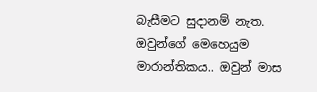බැසීමට සුදානම් නැත. ඔවුන්ගේ මෙහෙයුම මාරාන්තිකය.. ඔවුන් මාස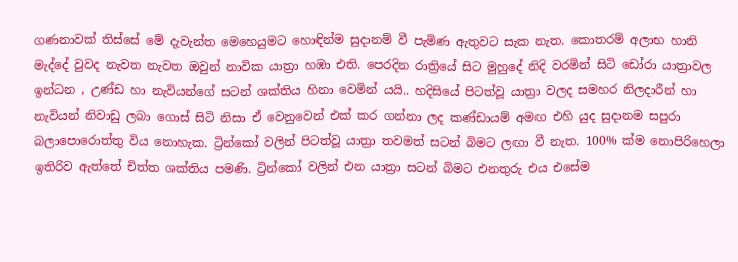ගණනාවක් තිස්සේ මේ දැවැන්ත මෙහෙයුමට හොඳින්ම සුදානම් වී පැමිණ ඇතුවට සැක නැත. කොතරම් අලාභ හානි මැද්දේ වුවද නැවත නැවත ඔවුන් නාවික යාත්‍රා හඹා එති. පෙරදින රාත්‍රියේ සිට මුහුදේ නිදි වරමින් සිටි ඩෝරා යාත්‍රාවල ඉන්ධන , උණ්ඩ හා නැවියන්ගේ සටන් ශක්තිය හිනා වෙමින් යයි.. හදිසියේ පිටත්වූ යාත්‍රා වලද සමහර නිලදාරීන් හා නැවියන් නිවාඩු ලබා ගොස් සිටි නිසා ඒ වෙනුවෙන් එක් කර ගන්නා ලද කණ්ඩායම් අමඟ එහි යුද සුදානම සපුරා බලාපොරොත්තු විය නොහැක. ට්‍රින්කෝ වලින් පිටත්වූ යාත්‍රා තවමත් සටන් බිමට ලඟා වී නැත. 100% ක්ම නොපිරිහෙලා ඉතිරිව ඇත්තේ චිත්ත ශක්තිය පමණි. ට්‍රින්කෝ වලින් එන යාත්‍රා සටන් බිමට එනතුරු එය එසේම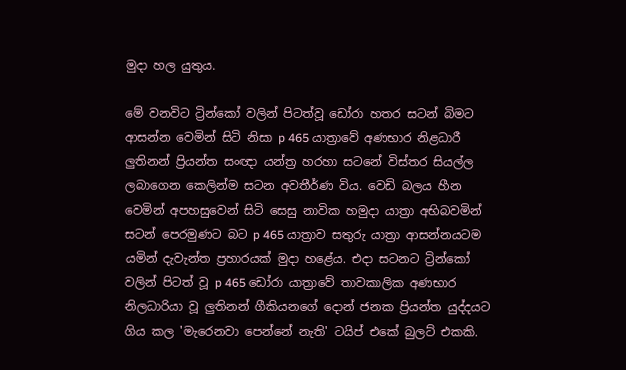මුදා හල යුතුය.

මේ වනවිට ට්‍රින්කෝ වලින් පිටත්වූ ඩෝරා හතර සටන් බිමට ආසන්න වෙමින් සිටි නිසා p 465 යාත්‍රාවේ අණභාර නිළධාරී ලුතිනන් ප්‍රියන්ත සංඥා යන්ත්‍ර හරහා සටනේ විස්තර සියල්ල ලබාගෙන කෙලින්ම සටන අවතීර්ණ විය. වෙඩි බලය හීන වෙමින් අපහසුවෙන් සිටි සෙසු නාවික හමුදා යාත්‍රා අභිබවමින් සටන් පෙරමුණට බට p 465 යාත්‍රාව සතුරු යාත්‍රා ආසන්නයටම යමින් දැවැන්ත ප්‍රහාරයක් මුදා හළේය. එදා සටනට ට්‍රින්කෝ වලින් පිටත් වූ p 465 ඩෝරා යාත්‍රාවේ තාවකාලික අණභාර නිලධාරියා වූ ලුතිනන් ගීකියනගේ දොන් ජනක ප්‍රියන්ත යුද්දයට ගිය කල 'මැරෙනවා පෙන්නේ නැති' ටයිප් එකේ බුලට් එකකි.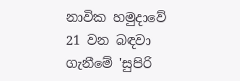නාවික හමුදාවේ 21 වන බඳවා ගැනීමේ 'සුපිරි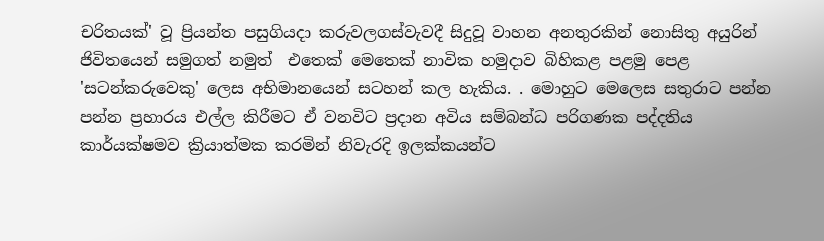චරිතයක්' වූ ප්‍රියන්ත පසුගියදා කරුවලගස්වැවදී සිදුවූ වාහන අනතුරකින් නොසිතු අයුරින් ජිවිතයෙන් සමුගත් නමුත්  එතෙක් මෙතෙක් නාවික හමුදාව බිහිකළ පළමු පෙළ 'සටන්කරුවෙකු' ලෙස අභිමානයෙන් සටහන් කල හැකිය. . මොහුට මෙලෙස සතුරාට පන්න පන්න ප්‍රහාරය එල්ල කිරීමට ඒ වනවිට ප්‍රදාන අවිය සම්බන්ධ පරිගණක පද්දතිය කාර්යක්ෂමව ක්‍රියාත්මක කරමින් නිවැරදි ඉලක්කයන්ට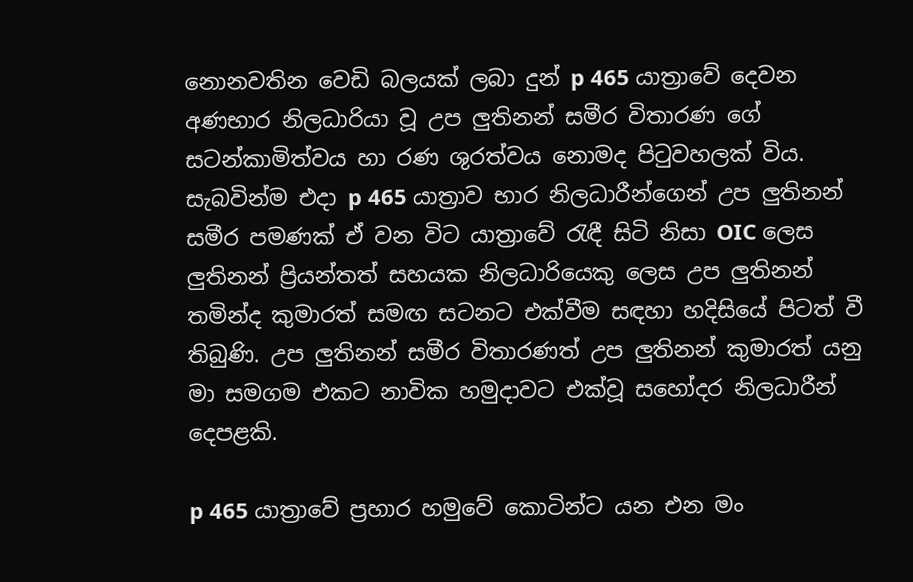නොනවතින වෙඩි බලයක් ලබා දුන් p 465 යාත්‍රාවේ දෙවන අණභාර නිලධාරියා වූ උප ලුතිනන් සමීර විතාරණ ගේ සටන්කාමිත්වය හා රණ ශුරත්වය නොමද පිටුවහලක් විය. සැබවින්ම එදා p 465 යාත්‍රාව භාර නිලධාරීන්ගෙන් උප ලුතිනන් සමීර පමණක් ඒ වන විට යාත්‍රාවේ රැඳී සිටි නිසා OIC ලෙස ලුතිනන් ප්‍රියන්තත් සහයක නිලධාරියෙකු ලෙස උප ලුතිනන් තමින්ද කුමාරත් සමඟ සටනට එක්වීම සඳහා හදිසියේ පිටත් වී තිබුණි. උප ලුතිනන් සමීර විතාරණත් උප ලුතිනන් කුමාරත් යනු මා සමගම එකට නාවික හමුදාවට එක්වූ සහෝදර නිලධාරීන් දෙපළකි.

p 465 යාත්‍රාවේ ප්‍රහාර හමුවේ කොටින්ට යන එන මං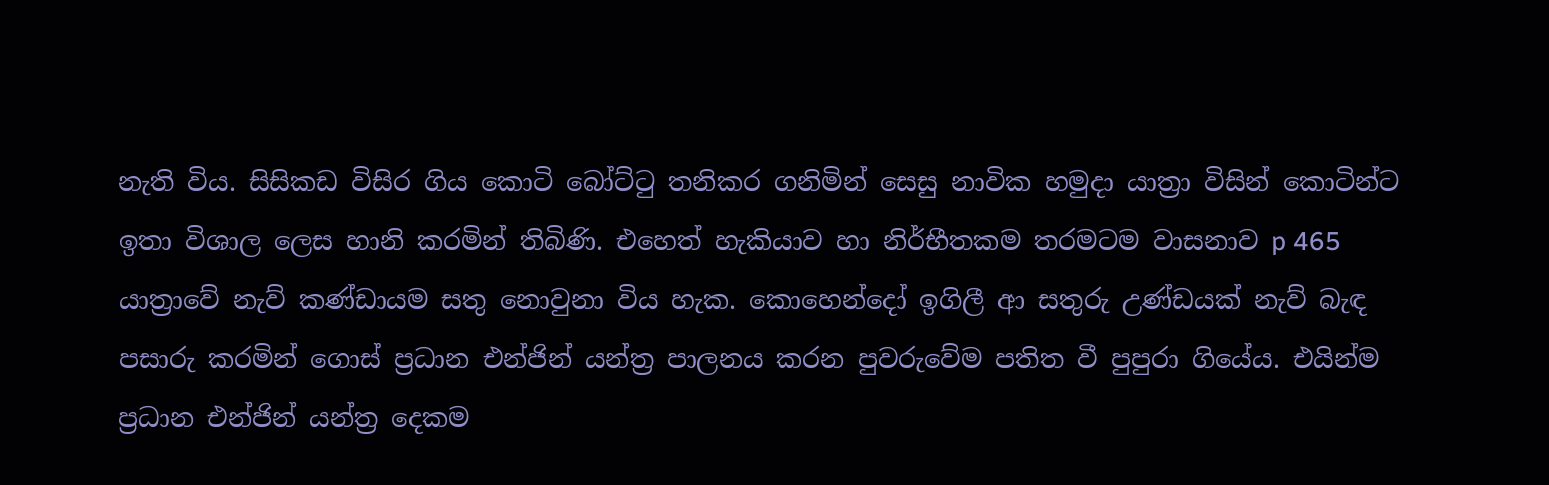නැති විය. සිසිකඩ විසිර ගිය කොටි බෝට්ටු තනිකර ගනිමින් සෙසු නාවික හමුදා යාත්‍රා විසින් කොටින්ට ඉතා විශාල ලෙස හානි කරමින් තිබිණි. එහෙත් හැකියාව හා නිර්භීතකම තරමටම වාසනාව p 465 යාත්‍රාවේ නැව් කණ්ඩායම සතු නොවුනා විය හැක. කොහෙන්දෝ ඉගිලී ආ සතුරු උණ්ඩයක් නැව් බැඳ පසාරු කරමින් ගොස් ප්‍රධාන එන්ජින් යන්ත්‍ර පාලනය කරන පුවරුවේම පතිත වී පුපුරා ගියේය. එයින්ම ප්‍රධාන එන්ජින් යන්ත්‍ර දෙකම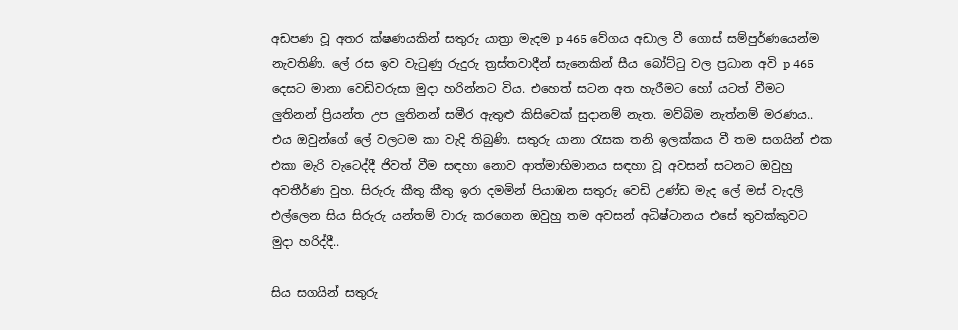අඩපණ වූ අතර ක්ෂණයකින් සතුරු යාත්‍රා මැදම p 465 වේගය අඩාල වී ගොස් සම්පුර්ණයෙන්ම නැවතිණි. ලේ රස ඉව වැටුණු රුදුරු ත්‍රස්තවාදීන් සැනෙකින් සීය බෝට්ටු වල ප්‍රධාන අවි p 465 දෙසට මානා වෙඩිවරුසා මුදා හරින්නට විය. එහෙත් සටන අත හැරීමට හෝ යටත් වීමට ලුතිනන් ප්‍රියන්ත උප ලුතිනන් සමීර ඇතුළු කිසිවෙක් සුදානම් නැත. මව්බිම නැත්නම් මරණය.. එය ඔවුන්ගේ ලේ වලටම කා වැදි තිබුණි. සතුරු යානා රැසක තනි ඉලක්කය වී තම සගයින් එක එකා මැරි වැටෙද්දී ජිවත් වීම සඳහා නොව ආත්මාභිමානය සඳහා වූ අවසන් සටනට ඔවුහු අවතීර්ණ වුහ. සිරුරු කීතු කීතු ඉරා දමමින් පියාඹන සතුරු වෙඩි උණ්ඩ මැද ලේ මස් වැදලි එල්ලෙන සිය සිරුරු යන්තම් වාරු කරගෙන ඔවුහු තම අවසන් අධිෂ්ටානය එසේ තුවක්කුවට මුදා හරිද්දී..

සිය සගයින් සතුරු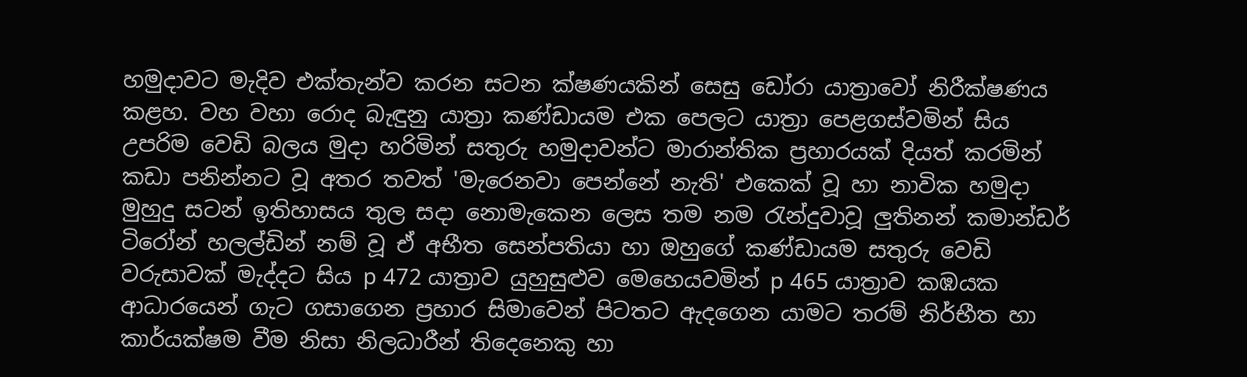හමුදාවට මැදිව එක්තැන්ව කරන සටන ක්ෂණයකින් සෙසු ඩෝරා යාත්‍රාවෝ නිරීක්ෂණය කළහ. වහ වහා රොද බැඳුනු යාත්‍රා කණ්ඩායම එක පෙලට යාත්‍රා පෙළගස්වමින් සිය උපරිම වෙඩි බලය මුදා හරිමින් සතුරු හමුදාවන්ට මාරාන්තික ප්‍රහාරයක් දියත් කරමින් කඩා පනින්නට වූ අතර තවත් 'මැරෙනවා පෙන්නේ නැති' එකෙක් වූ හා නාවික හමුදා මුහුදු සටන් ඉතිහාසය තුල සදා නොමැකෙන ලෙස තම නම රැන්දුවාවූ ලුතිනන් කමාන්ඩර් ටිරෝන් හලල්ඩින් නම් වූ ඒ අභීත සෙන්පතියා හා ඔහුගේ කණ්ඩායම සතුරු වෙඩි වරුසාවක් මැද්දට සිය p 472 යාත්‍රාව යුහුසුළුව මෙහෙයවමින් p 465 යාත්‍රාව කඹයක ආධාරයෙන් ගැට ගසාගෙන ප්‍රහාර සිමාවෙන් පිටතට ඇදගෙන යාමට තරම් නිර්භීත හා කාර්යක්ෂම වීම නිසා නිලධාරීන් තිදෙනෙකු හා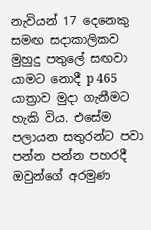නැවියන් 17 දෙනෙකු සමඟ සදාකාලිකව මුහුදු පතුලේ සඟවා යාමට නොදී p 465 යාත්‍රාව මුදා ගැනීමට හැකි විය. එසේම පලායන සතුරන්ට පවා පන්න පන්න පහරදී ඔවුන්ගේ අරමුණ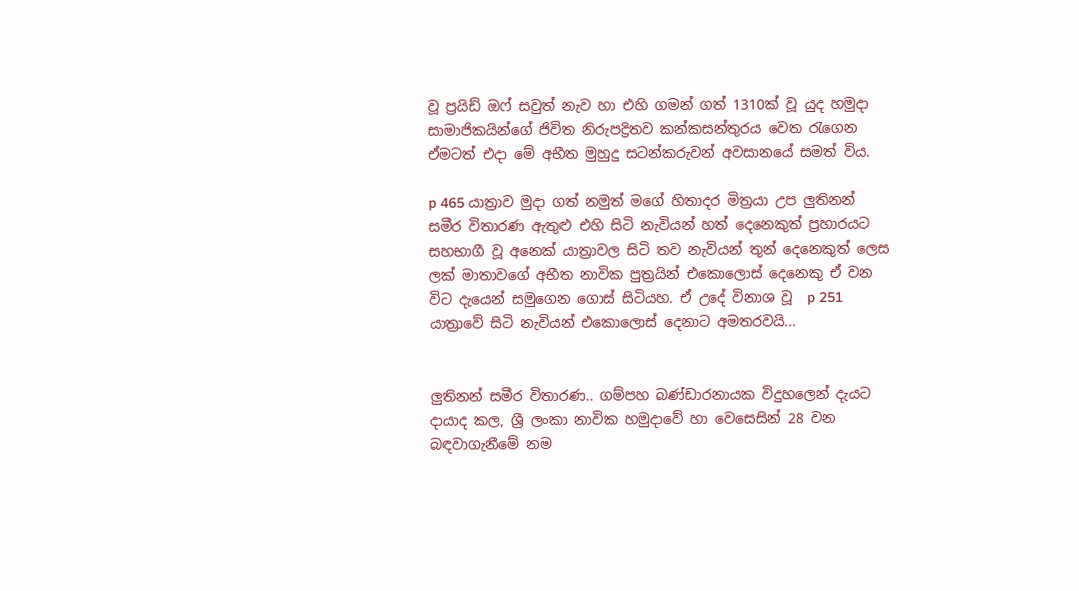වූ ප්‍රයිඩ් ඔෆ් සවුත් නැව හා එහි ගමන් ගත් 1310ක් වූ යුද හමුදා සාමාජිකයින්ගේ ජිවිත නිරුපද්‍රිතව කන්කසන්තුරය වෙත රැගෙන ඒමටත් එදා මේ අභීත මුහුදු සටන්කරුවන් අවසානයේ සමත් විය.

p 465 යාත්‍රාව මුදා ගත් නමුත් මගේ හිතාදර මිත්‍රයා උප ලුතිනන් සමීර විතාරණ ඇතුළු එහි සිටි නැවියන් හත් දෙනෙකුත් ප්‍රහාරයට සහභාගී වූ අනෙක් යාත්‍රාවල සිටි තව නැවියන් තුන් දෙනෙකුත් ලෙස ලක් මාතාවගේ අභීත නාවික පුත්‍රයින් එකොලොස් දෙනෙකු ඒ වන විට දැයෙන් සමුගෙන ගොස් සිටියහ. ඒ උදේ විනාශ වූ  p 251 යාත්‍රාවේ සිටි නැවියන් එකොලොස් දෙනාට අමතරවයි...


ලුතිනන් සමීර විතාරණ.. ගම්පහ බණ්ඩාරනායක විදුහලෙන් දැයට දායාද කල, ශ්‍රී ලංකා නාවික හමුදාවේ හා වෙසෙසින් 28 වන බඳවාගැනීමේ නම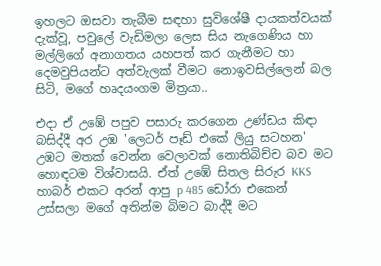ඉහලට ඔසවා තැබීම සඳහා සුවිශේෂී දායකත්වයක් දැක්වූ, පවුලේ වැඩිමලා ලෙස සිය නැගෙණිය හා මල්ලිගේ අනාගතය යහපත් කර ගැනීමට හා දෙමවුපියන්ට අත්වැලක් වීමට නොඉවසිල්ලෙන් බල සිටි, මගේ හෘදයංගම මිත්‍රයා..

එදා ඒ උඹේ පපුව පසාරු කරගෙන උණ්ඩය කිඳා බසිද්දී අර උඹ 'ලෙටර් පෑඩ් එකේ ලියු සටහන' උඹට මතක් වෙන්න වෙලාවක් නොතිබිච්ච බව මට හොඳටම විශ්වාසයි. ඒත් උඹේ සිතල සිරුර KKS හාබර් එකට අරන් ආපු p 485 ඩෝරා එකෙන් උස්සලා මගේ අතින්ම බිමට බාද්දී මට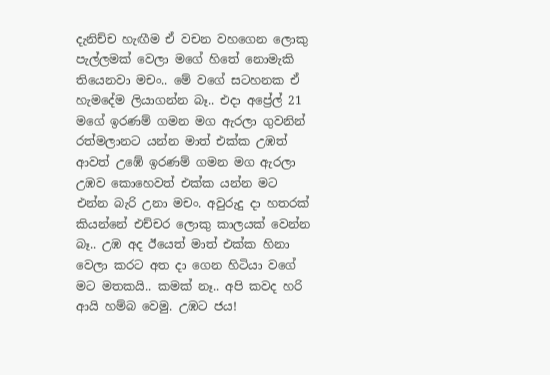දැනිච්ච හැඟීම ඒ වචන වහගෙන ලොකු පැල්ලමක් වෙලා මගේ හිතේ නොමැකි තියෙනවා මචං.. මේ වගේ සටහනක ඒ හැමදේම ලියාගන්න බෑ.. එදා අප්‍රේල් 21 මගේ ඉරණම් ගමන මග ඇරලා ගුවනින් රත්මලානට යන්න මාත් එක්ක උඹත් ආවත් උඹේ ඉරණම් ගමන මග ඇරලා උඹව කොහෙවත් එක්ක යන්න මට එන්න බැරි උනා මචං. අවුරුදු දා හතරක් කියන්නේ එච්චර ලොකු කාලයක් වෙන්න බෑ.. උඹ අද ඊයෙත් මාත් එක්ක හිනා වෙලා කරට අත දා ගෙන හිටියා වගේ මට මතකයි.. කමක් නෑ.. අපි කවද හරි ආයි හම්බ වෙමු. උඹට ජය!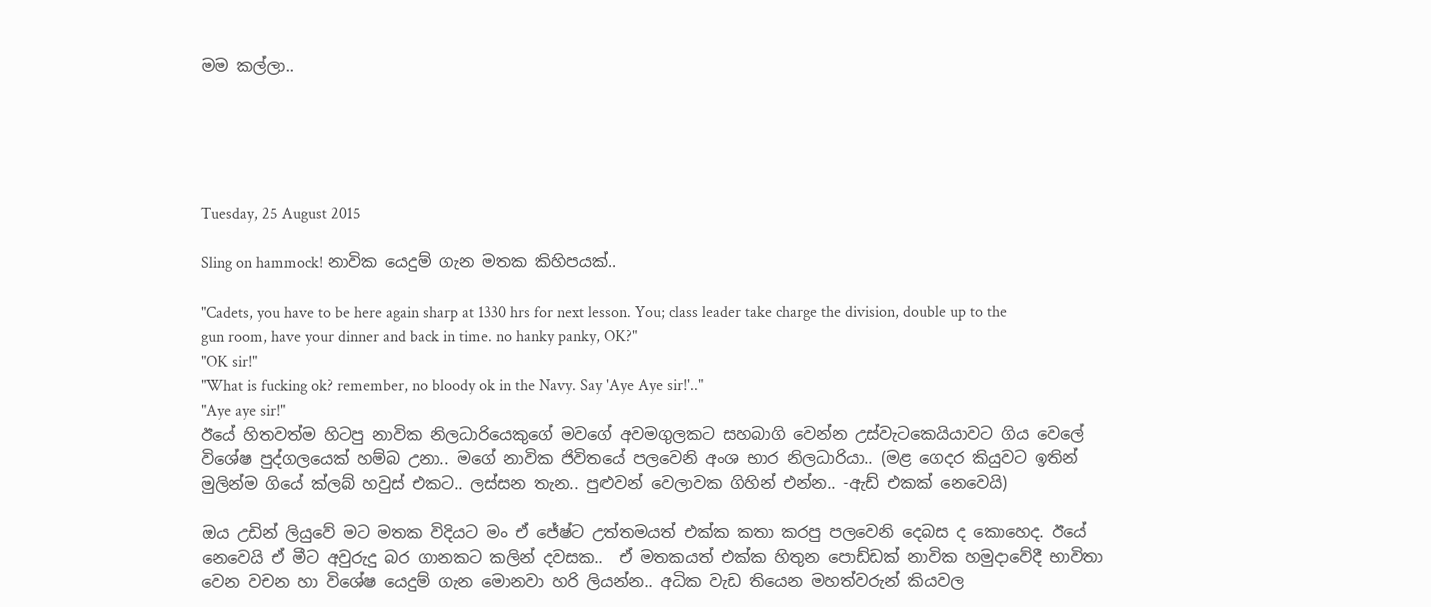මම කල්ලා..





Tuesday, 25 August 2015

Sling on hammock! නාවික යෙදුම් ගැන මතක කිහිපයක්..

"Cadets, you have to be here again sharp at 1330 hrs for next lesson. You; class leader take charge the division, double up to the gun room, have your dinner and back in time. no hanky panky, OK?"
"OK sir!"
"What is fucking ok? remember, no bloody ok in the Navy. Say 'Aye Aye sir!'.."
"Aye aye sir!"
ඊයේ හිතවත්ම හිටපු නාවික නිලධාරියෙකුගේ මවගේ අවමගුලකට සහබාගි වෙන්න උස්වැටකෙයියාවට ගිය වෙලේ විශේෂ පුද්ගලයෙක් හම්බ උනා.. මගේ නාවික ජිවිතයේ පලවෙනි අංශ භාර නිලධාරියා.. (මළ ගෙදර කියුවට ඉතින් මුලින්ම ගියේ ක්ලබ් හවුස් එකට.. ලස්සන තැන.. පුළුවන් වෙලාවක ගිහින් එන්න.. -ඇඩ් එකක් නෙවෙයි)

ඔය උඩින් ලියුවේ මට මතක විදියට මං ඒ ජේෂ්ට උත්තමයත් එක්ක කතා කරපු පලවෙනි දෙබස ද කොහෙද. ඊයේ නෙවෙයි ඒ මීට අවුරුදු බර ගානකට කලින් දවසක..  ඒ මතකයත් එක්ක හිතුන පොඩ්ඩක් නාවික හමුදාවේදී භාවිතා වෙන වචන හා විශේෂ යෙදුම් ගැන මොනවා හරි ලියන්න.. අධික වැඩ තියෙන මහත්වරුන් කියවල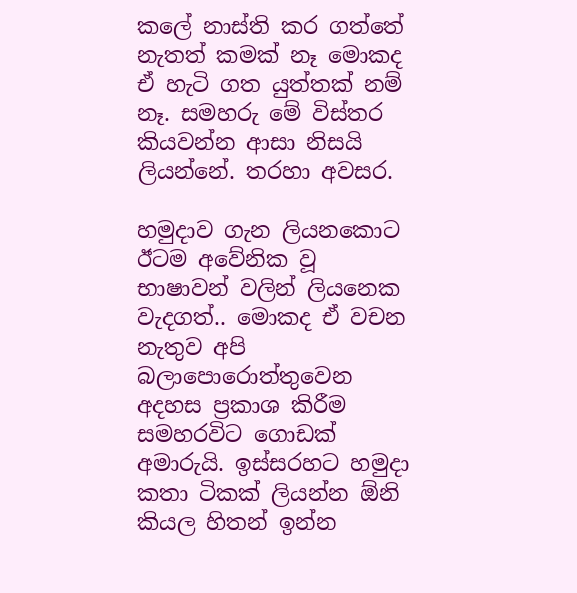කලේ නාස්ති කර ගත්තේ නැතත් කමක් නෑ මොකද ඒ හැටි ගත යුත්තක් නම් නෑ. සමහරු මේ විස්තර කියවන්න ආසා නිසයි ලියන්නේ. තරහා අවසර.

හමුදාව ගැන ලියනකොට ඊටම අවේනික වූ භාෂාවන් වලින් ලියනෙක වැදගත්.. මොකද ඒ වචන නැතුව අපි බලාපොරොත්තුවෙන අදහස ප්‍රකාශ කිරීම සමහරවිට ගොඩක් අමාරුයි. ඉස්සරහට හමුදා කතා ටිකක් ලියන්න ඕනි කියල හිතන් ඉන්න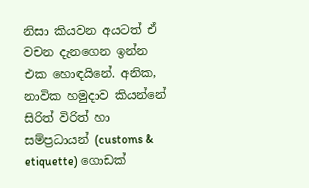නිසා කියවන අයටත් ඒ වචන දැනගෙන ඉන්න එක හොඳයිනේ. අනික, නාවික හමුදාව කියන්නේ සිරිත් විරිත් හා සම්ප්‍රධායන් (customs & etiquette) ගොඩක්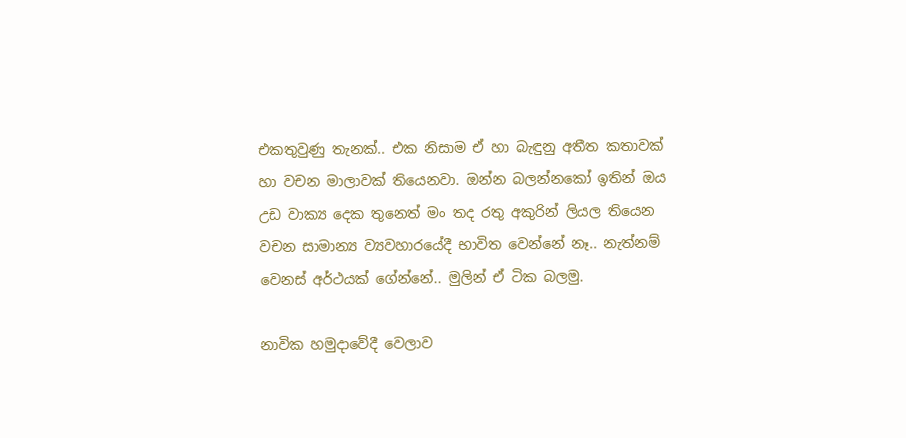එකතුවුණු තැනක්.. එක නිසාම ඒ හා බැඳුනු අතීත කතාවක් හා වචන මාලාවක් තියෙනවා. ඔන්න බලන්නකෝ ඉතින් ඔය උඩ වාක්‍ය දෙක තුනෙත් මං තද රතු අකුරින් ලියල තියෙන වචන සාමාන්‍ය ව්‍යවහාරයේදී භාවිත වෙන්නේ නෑ.. නැත්නම් වෙනස් අර්ථයක් ගේන්නේ.. මුලින් ඒ ටික බලමු.

නාවික හමුදාවේදී වෙලාව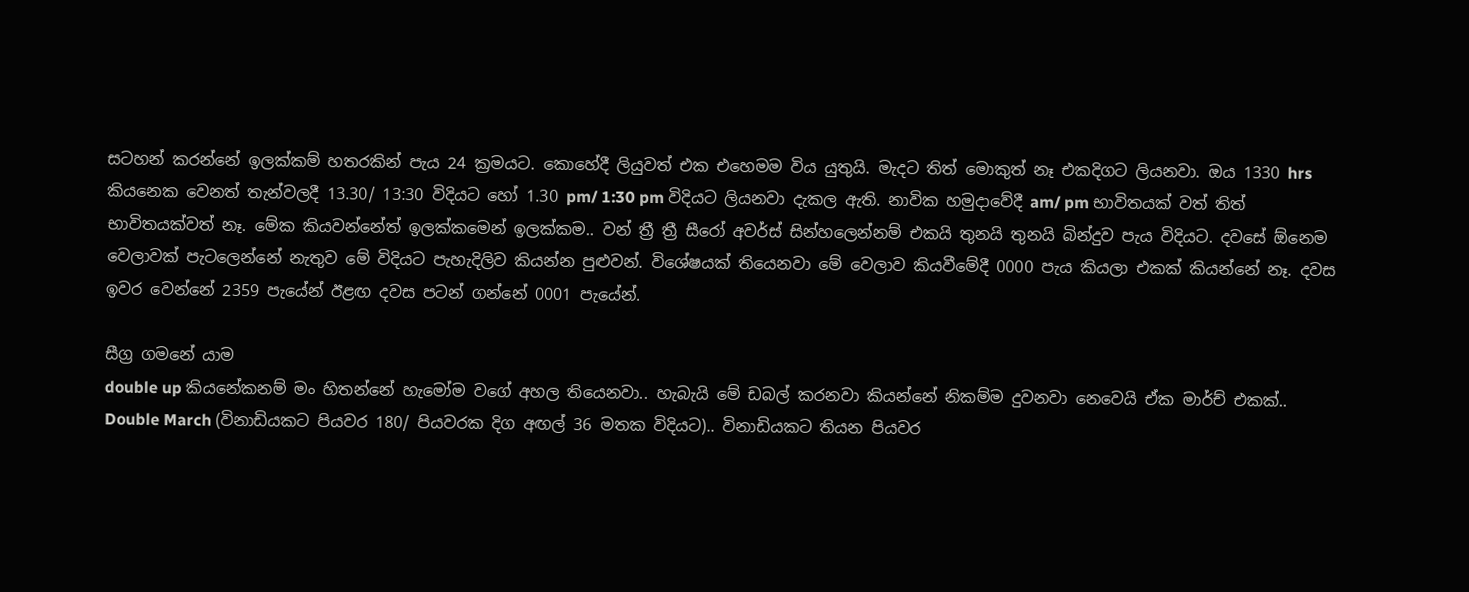සටහන් කරන්නේ ඉලක්කම් හතරකින් පැය 24 ක්‍රමයට. කොහේදී ලියුවත් එක එහෙමම විය යුතුයි. මැදට තිත් මොකුත් නෑ එකදිගට ලියනවා. ඔය 1330 hrs කියනෙක වෙනත් තැන්වලදී 13.30/ 13:30 විදියට හෝ 1.30 pm/ 1:30 pm විදියට ලියනවා දැකල ඇති. නාවික හමුදාවේදී am/ pm භාවිතයක් වත් තිත් භාවිතයක්වත් නෑ. මේක කියවන්නේත් ඉලක්කමෙන් ඉලක්කම.. වන් ත්‍රී ත්‍රී සීරෝ අවර්ස් සින්හලෙන්නම් එකයි තුනයි තුනයි බින්දුව පැය විදියට. දවසේ ඕනෙම වෙලාවක් පැටලෙන්නේ නැතුව මේ විදියට පැහැදිලිව කියන්න පුළුවන්. විශේෂයක් තියෙනවා මේ වෙලාව කියවීමේදී 0000 පැය කියලා එකක් කියන්නේ නෑ. දවස ඉවර වෙන්නේ 2359 පැයේන් ඊළඟ දවස පටන් ගන්නේ 0001 පැයේන්.

සීග්‍ර ගමනේ යාම
double up කියනේකනම් මං හිතන්නේ හැමෝම වගේ අහල තියෙනවා.. හැබැයි මේ ඩබල් කරනවා කියන්නේ නිකම්ම දුවනවා නෙවෙයි ඒක මාර්ච් එකක්.. Double March (විනාඩියකට පියවර 180/ පියවරක දිග අඟල් 36 මතක විදියට).. විනාඩියකට තියන පියවර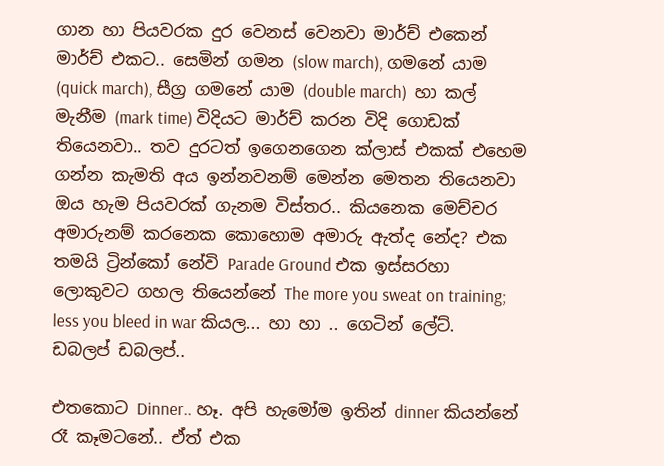ගාන හා පියවරක දුර වෙනස් වෙනවා මාර්ච් එකෙන් මාර්ච් එකට.. සෙමින් ගමන (slow march), ගමනේ යාම (quick march), සීග්‍ර ගමනේ යාම (double march)  හා කල් මැනීම (mark time) විදියට මාර්ච් කරන විදි ගොඩක් තියෙනවා.. තව දුරටත් ඉගෙනගෙන ක්ලාස් එකක් එහෙම ගන්න කැමති අය ඉන්නවනම් මෙන්න මෙතන තියෙනවා ඔය හැම පියවරක් ගැනම විස්තර.. කියනෙක මෙච්චර අමාරුනම් කරනෙක කොහොම අමාරු ඇත්ද නේද? එක තමයි ට්‍රින්කෝ නේවි Parade Ground එක ඉස්සරහා ලොකුවට ගහල තියෙන්නේ The more you sweat on training; less you bleed in war කියල... හා හා .. ගෙටින් ලේට්. ඩබලප් ඩබලප්..

එතකොට Dinner.. හෑ. අපි හැමෝම ඉතින් dinner කියන්නේ රෑ කෑමටනේ.. ඒත් එක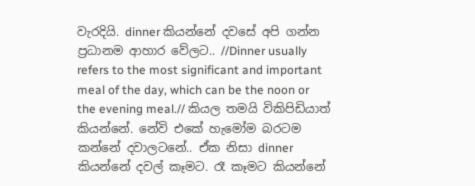වැරදියි. dinner කියන්නේ දවසේ අපි ගන්න ප්‍රධානම ආහාර වේලට.. //Dinner usually refers to the most significant and important meal of the day, which can be the noon or the evening meal.// කියල තමයි විකිපිඩියාත් කියන්නේ. නේවි එකේ හැමෝම බරටම කන්නේ දවාලටනේ.. ඒක නිසා dinner කියන්නේ දවල් කෑමට. රෑ කෑමට කියන්නේ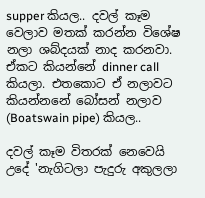supper කියල.. දවල් කෑම වෙලාව මතක් කරන්න විශේෂ නලා ශබ්දයක් නාද කරනවා. ඒකට කියන්නේ dinner call කියලා. එතකොට ඒ නලාවට කියන්නනේ බෝසන් නලාව (Boatswain pipe) කියල..

දවල් කෑම විතරක් නෙවෙයි උදේ 'නැගිටලා පැදුරු අකුලලා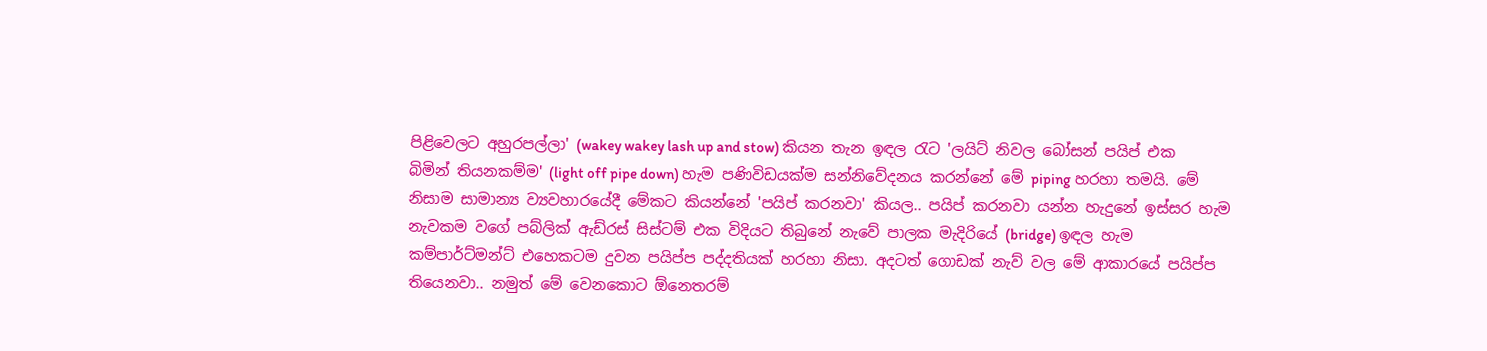පිළිවෙලට අහුරපල්ලා' (wakey wakey lash up and stow) කියන තැන ඉඳල රැට 'ලයිට් නිවල බෝසන් පයිප් එක බිමින් තියනකම්ම' (light off pipe down) හැම පණිවිඩයක්ම සන්නිවේදනය කරන්නේ මේ piping හරහා තමයි. මේ නිසාම සාමාන්‍ය ව්‍යවහාරයේදී මේකට කියන්නේ 'පයිප් කරනවා' කියල.. පයිප් කරනවා යන්න හැදුනේ ඉස්සර හැම නැවකම වගේ පබ්ලික් ඇඩ්රස් සිස්ටම් එක විදියට තිබුනේ නැවේ පාලක මැදිරියේ (bridge) ඉඳල හැම කම්පාර්ට්මන්ට් එහෙකටම දුවන පයිප්ප පද්දතියක් හරහා නිසා. අදටත් ගොඩක් නැව් වල මේ ආකාරයේ පයිප්ප තියෙනවා.. නමුත් මේ වෙනකොට ඕනෙතරම්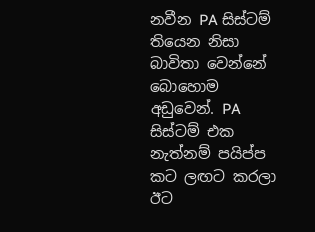නවීන PA සිස්ටම් තියෙන නිසා බාවිතා වෙන්නේ බොහොම අඩුවෙන්. PA සිස්ටම් එක නැත්නම් පයිප්ප කට ලඟට කරලා ඊට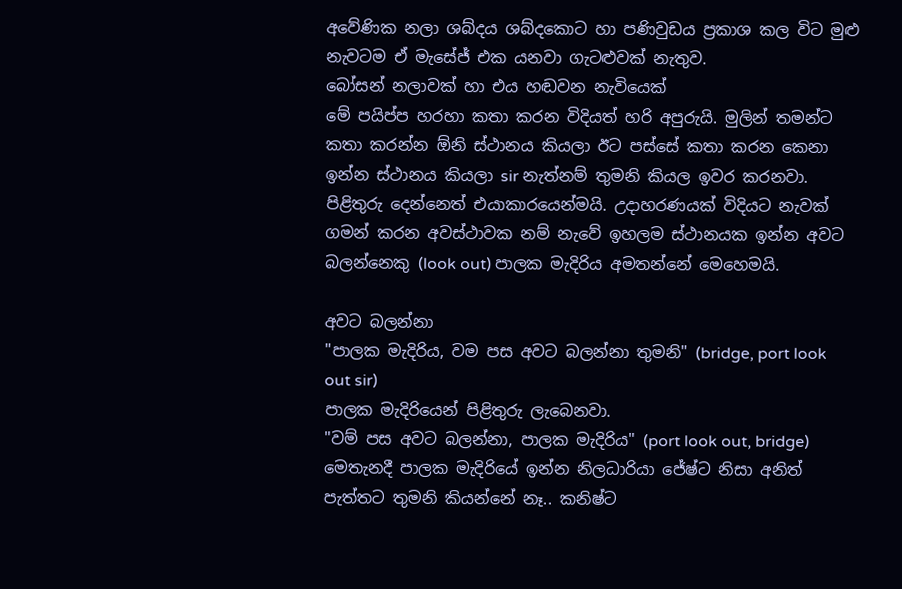අවේණික නලා ශබ්දය ශබ්දකොට හා පණිවුඩය ප්‍රකාශ කල විට මුළු නැවටම ඒ මැසේජ් එක යනවා ගැටළුවක් නැතුව.
බෝසන් නලාවක් හා එය හඬවන නැවියෙක්
මේ පයිප්ප හරහා කතා කරන විදියත් හරි අපුරුයි. මුලින් තමන්ට කතා කරන්න ඕනි ස්ථානය කියලා ඊට පස්සේ කතා කරන කෙනා ඉන්න ස්ථානය කියලා sir නැත්නම් තුමනි කියල ඉවර කරනවා. පිළිතුරු දෙන්නෙත් එයාකාරයෙන්මයි. උදාහරණයක් විදියට නැවක් ගමන් කරන අවස්ථාවක නම් නැවේ ඉහලම ස්ථානයක ඉන්න අවට බලන්නෙකු (look out) පාලක මැදිරිය අමතන්නේ මෙහෙමයි.

අවට බලන්නා
"පාලක මැදිරිය, වම පස අවට බලන්නා තුමනි" (bridge, port look out sir)
පාලක මැදිරියෙන් පිළිතුරු ලැබෙනවා.
"වම් පස අවට බලන්නා, පාලක මැදිරිය" (port look out, bridge) මෙතැනදී පාලක මැදිරියේ ඉන්න නිලධාරියා ජේෂ්ට නිසා අනිත් පැත්තට තුමනි කියන්නේ නෑ.. කනිෂ්ට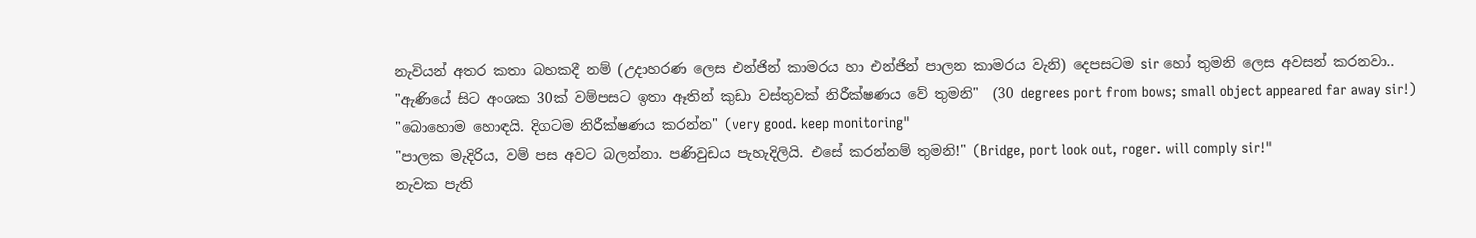නැවියන් අතර කතා බහකදී නම් (උදාහරණ ලෙස එන්ජින් කාමරය හා එන්ජින් පාලන කාමරය වැනි) දෙපසටම sir හෝ තුමනි ලෙස අවසන් කරනවා..
"ඇණියේ සිට අංශක 30ක් වම්පසට ඉතා ඈතින් කුඩා වස්තුවක් නිරීක්ෂණය වේ තුමනි"  (30 degrees port from bows; small object appeared far away sir!)
"බොහොම හොඳයි. දිගටම නිරීක්ෂණය කරන්න" (very good. keep monitoring"
"පාලක මැදිරිය, වම් පස අවට බලන්නා. පණිවුඩය පැහැදිලියි. එසේ කරන්නම් තුමනි!" (Bridge, port look out, roger. will comply sir!"
නැවක පැති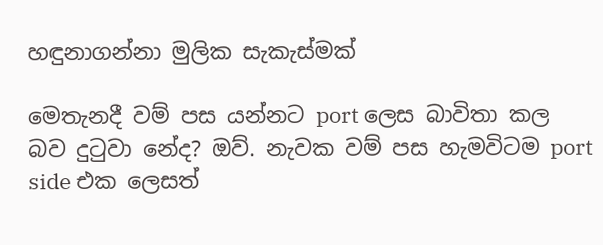හඳුනාගන්නා මුලික සැකැස්මක්

මෙතැනදී වම් පස යන්නට port ලෙස බාවිතා කල බව දුටුවා නේද? ඔව්. නැවක වම් පස හැමවිටම port side එක ලෙසත්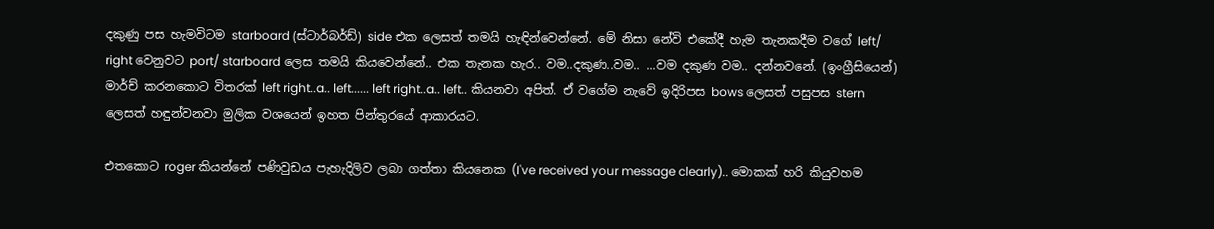දකුණු පස හැමවිටම starboard (ස්ටාර්බර්ඩ්) side එක ලෙසත් තමයි හැඳින්වෙන්නේ. මේ නිසා නේවි එකේදී හැම තැනකදීම වගේ left/ right වෙනුවට port/ starboard ලෙස තමයි කියවෙන්නේ.. එක තැනක හැර.. වම..දකුණ..වම.. ...වම දකුණ වම.. දන්නවනේ. (ඉංග්‍රීසියෙන්) මාර්ච් කරනකොට විතරක් left right..a.. left...... left right..a.. left.. කියනවා අපිත්. ඒ වගේම නැවේ ඉදිරිපස bows ලෙසත් පසුපස stern ලෙසත් හඳුන්වනවා මුලික වශයෙන් ඉහත පින්තුරයේ ආකාරයට.

එතකොට roger කියන්නේ පණිවුඩය පැහැදිලිව ලබා ගත්තා කියනෙක (I've received your message clearly).. මොකක් හරි කියුවහම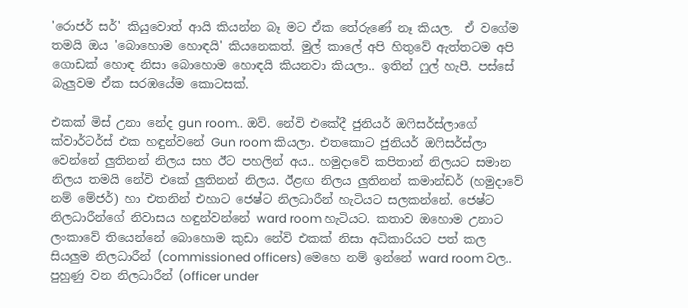'රොජර් සර්' කියුවොත් ආයි කියන්න බෑ මට ඒක තේරුණේ නෑ කියල.  ඒ වගේම තමයි ඔය 'බොහොම හොඳයි' කියනෙකත්. මුල් කාලේ අපි හිතුවේ ඇත්තටම අපි ගොඩක් හොඳ නිසා බොහොම හොඳයි කියනවා කියලා.. ඉතින් ෆුල් හැපී. පස්සේ බැලුවම ඒක සරඹයේම කොටසක්.

එකක් මිස් උනා නේද gun room.. ඔව්. නේවි එකේදී ජුනියර් ඔෆිසර්ස්ලාගේ ක්වාර්ටර්ස් එක හඳුන්වනේ Gun room කියලා. එතකොට ජුනියර් ඔෆිසර්ස්ලා වෙන්නේ ලුතිනන් නිලය සහ ඊට පහලින් අය.. හමුදාවේ කපිතාන් නිලයට සමාන නිලය තමයි නේවි එකේ ලුතිනන් නිලය. ඊළඟ නිලය ලුතිනන් කමාන්ඩර් (හමුදාවේ නම් මේජර්) හා එතනින් එහාට ජෙෂ්ට නිලධාරීන් හැටියට සලකන්නේ. ජෙෂ්ට නිලධාරීන්ගේ නිවාසය හඳුන්වන්නේ ward room හැටියට. කතාව ඔහොම උනාට ලංකාවේ තියෙන්නේ බොහොම කුඩා නේවි එකක් නිසා අධිකාරියට පත් කල සියලුම නිලධාරීන් (commissioned officers) මෙහෙ නම් ඉන්නේ ward room වල.. පුහුණු වන නිලධාරීන් (officer under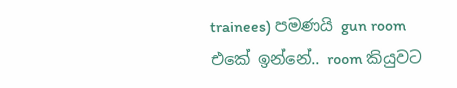trainees) පමණයි gun room එකේ ඉන්නේ.. room කියුවට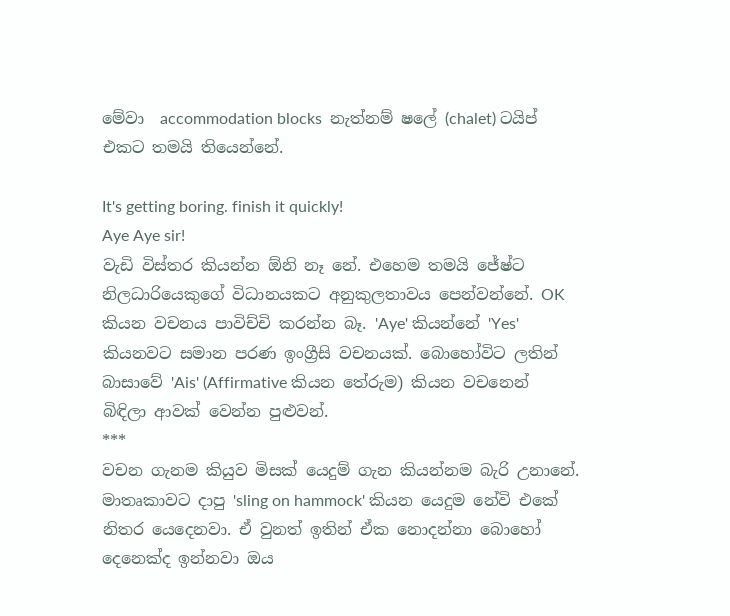මේවා  accommodation blocks  නැත්නම් ෂලේ (chalet) ටයිප් එකට තමයි තියෙන්නේ.

It's getting boring. finish it quickly!
Aye Aye sir!
වැඩි විස්තර කියන්න ඕනි නෑ නේ. එහෙම තමයි ජේෂ්ට නිලධාරියෙකුගේ විධානයකට අනුකුලතාවය පෙන්වන්නේ. OK කියන වචනය පාවිච්චි කරන්න බෑ. 'Aye' කියන්නේ 'Yes' කියනවට සමාන පරණ ඉංග්‍රීසි වචනයක්. බොහෝවිට ලතින් බාසාවේ 'Ais' (Affirmative කියන තේරුම) කියන වචනෙන් බිඳිලා ආවක් වෙන්න පුළුවන්.
***
වචන ගැනම කියුව මිසක් යෙදුම් ගැන කියන්නම බැරි උනානේ. මාතෘකාවට දාපු 'sling on hammock' කියන යෙදුම නේවි එකේ නිතර යෙදෙනවා. ඒ වුනත් ඉතින් ඒක නොදන්නා බොහෝ දෙනෙක්ද ඉන්නවා ඔය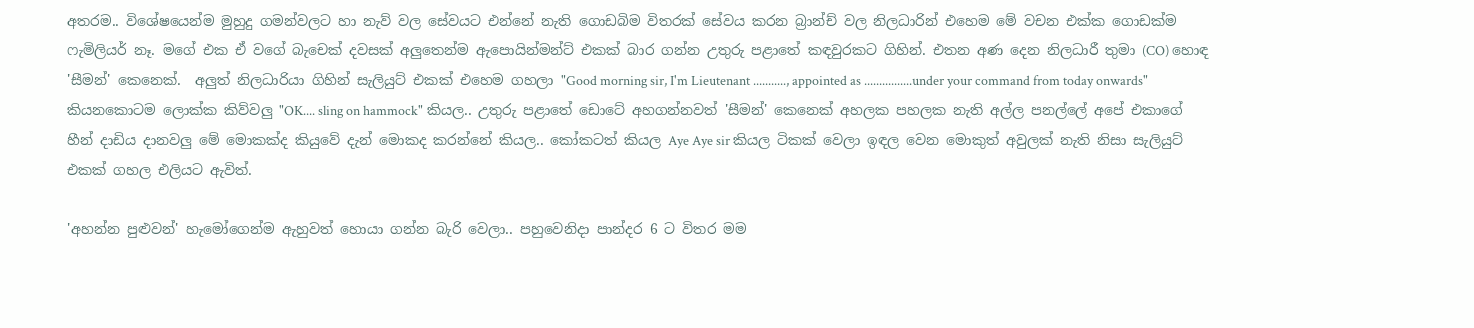අතරම.. විශේෂයෙන්ම මුහුදු ගමන්වලට හා නැව් වල සේවයට එන්නේ නැති ගොඩබිම විතරක් සේවය කරන බ්‍රාන්ච් වල නිලධාරින් එහෙම මේ වචන එක්ක ගොඩක්ම ෆැමිලියර් නෑ. මගේ එක ඒ වගේ බැචෙක් දවසක් අලුතෙන්ම ඇපොයින්මන්ට් එකක් බාර ගන්න උතුරු පළාතේ කඳවුරකට ගිහින්. එතන අණ දෙන නිලධාරී තුමා (CO) හොඳ  'සීමන්' කෙනෙක්.  අලුත් නිලධාරියා ගිහින් සැලියුට් එකක් එහෙම ගහලා "Good morning sir, I'm Lieutenant ..........., appointed as ................under your command from today onwards" කියනකොටම ලොක්ක කිව්වලු "OK.... sling on hammock" කියල.. උතුරු පළාතේ ඩොටේ අහගන්නවත් 'සීමන්' කෙනෙක් අහලක පහලක නැති අල්ල පනල්ලේ අපේ එකාගේ හීන් දාඩිය දානවලු මේ මොකක්ද කියුවේ දැන් මොකද කරන්නේ කියල.. කෝකටත් කියල Aye Aye sir කියල ටිකක් වෙලා ඉඳල වෙන මොකුත් අවුලක් නැති නිසා සැලියුට් එකක් ගහල එලියට ඇවිත්.

'අහන්න පුළුවන්' හැමෝගෙන්ම ඇහුවත් හොයා ගන්න බැරි වෙලා.. පහුවෙනිදා පාන්දර 6 ට විතර මම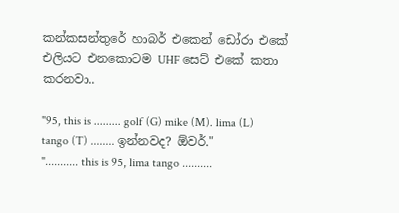කන්කසන්තුරේ හාබර් එකෙන් ඩෝරා එකේ එලියට එනකොටම UHF සෙට් එකේ කතා කරනවා..

"95, this is ......... golf (G) mike (M). lima (L) tango (T) ........ ඉන්නවද? ඕවර්."
"........... this is 95, lima tango ..........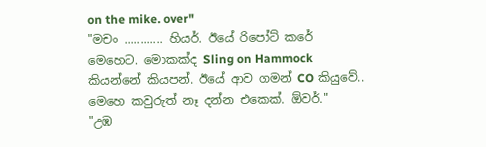on the mike. over"
"මචං ............ හියර්. ඊයේ රිපෝට් කරේ මෙහෙට. මොකක්ද Sling on Hammock කියන්නේ කියපන්. ඊයේ ආව ගමන් CO කියුවේ.. මෙහෙ කවුරුත් නෑ දන්න එකෙක්. ඕවර්."
"උඹ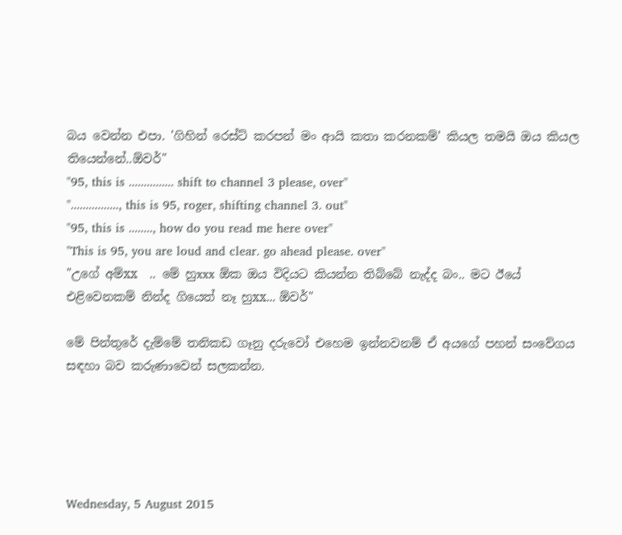බය වෙන්න එපා. 'ගිහින් රෙස්ට් කරපන් මං ආයි කතා කරනකම්' කියල තමයි ඔය කියල තියෙන්නේ..ඕවර්"
"95, this is ............... shift to channel 3 please, over"
"................, this is 95, roger, shifting channel 3. out"
"95, this is ........, how do you read me here over"
"This is 95, you are loud and clear. go ahead please. over"
"උගේ අම්xx  .. මේ හුxxx ඕක ඔය විදියට කියන්න තිබ්බේ නැද්ද බං.. මට ඊයේ එළිවෙනකම් නින්ද ගියෙත් නෑ හුxx... ඕවර්"

මේ පින්තුරේ දැම්මේ තනිකඩ ගෑනු දරුවෝ එහෙම ඉන්නවනම් ඒ අයගේ පහන් සංවේගය සඳහා බව කරුණාවෙන් සලකන්න.





Wednesday, 5 August 2015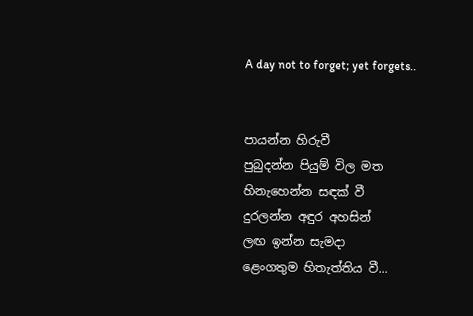A day not to forget; yet forgets..


පායන්න හිරුවී
පුබුදන්න පියුම් විල මත
හිනැහෙන්න සඳක් වී
දුරලන්න අඳුර අහසින්
ලඟ ඉන්න සැමදා
ළෙංගතුම හිතැත්තිය වී...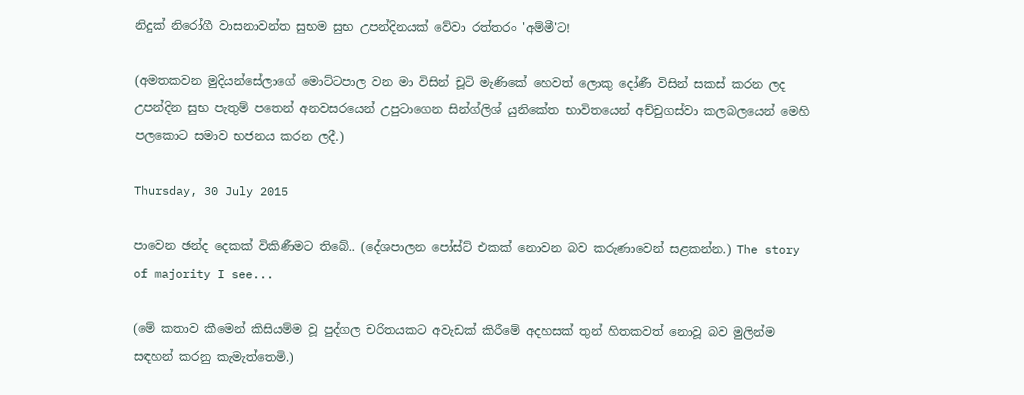නිදුක් නිරෝගී වාසනාවන්ත සුභම සුභ උපන්දිනයක් වේවා රත්තරං 'අම්මී'ට!

(අමතකවන මුදියන්සේලාගේ මොට්ටපාල වන මා විසින් චූටි මැණිකේ හෙවත් ලොකු දෝණී විසින් සකස් කරන ලද උපන්දින සුභ පැතුම් පතෙන් අනවසරයෙන් උපුටාගෙන සින්ග්ලිශ් යුනිකේත භාවිතයෙන් අච්චුගස්වා කලබලයෙන් මෙහි පලකොට සමාව භජනය කරන ලදී.)

Thursday, 30 July 2015

පාවෙන ඡන්ද දෙකක් විකිණීමට තිබේ.. (දේශපාලන පෝස්ට් එකක් නොවන බව කරුණාවෙන් සළකන්න.) The story of majority I see...

(මේ කතාව කීමෙන් කිසියම්ම වූ පුද්ගල චරිතයකට අවැඩක් කිරීමේ අදහසක් තුන් හිතකවත් නොවූ බව මුලින්ම සඳහන් කරනු කැමැත්තෙමි.)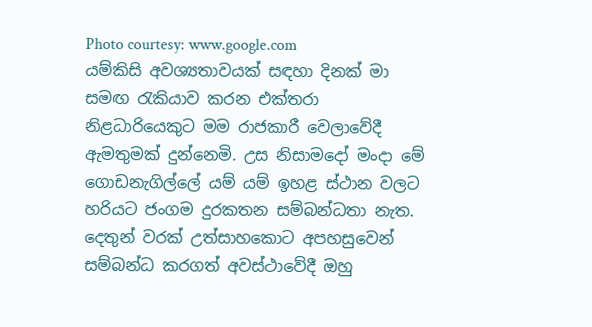Photo courtesy: www.google.com
යම්කිසි අවශ්‍යතාවයක් සඳහා දිනක් මා සමඟ රැකියාව කරන එක්තරා නිළධාරියෙකුට මම රාජකාරී වෙලාවේදී ඇමතුමක් දුන්නෙමි. උස නිසාමදෝ මංදා මේ ගොඩනැගිල්ලේ යම් යම් ඉහළ ස්ථාන වලට හරියට ජංගම දුරකතන සම්බන්ධතා නැත. දෙතුන් වරක් උත්සාහකොට අපහසුවෙන් සම්බන්ධ කරගත් අවස්ථාවේදී ඔහු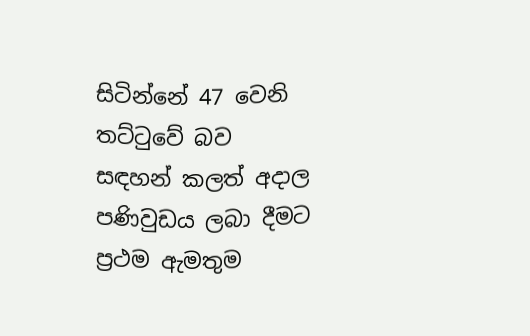සිටින්නේ 47 වෙනි තට්ටුවේ බව සඳහන් කලත් අදාල පණිවුඩය ලබා දීමට ප්‍රථම ඇමතුම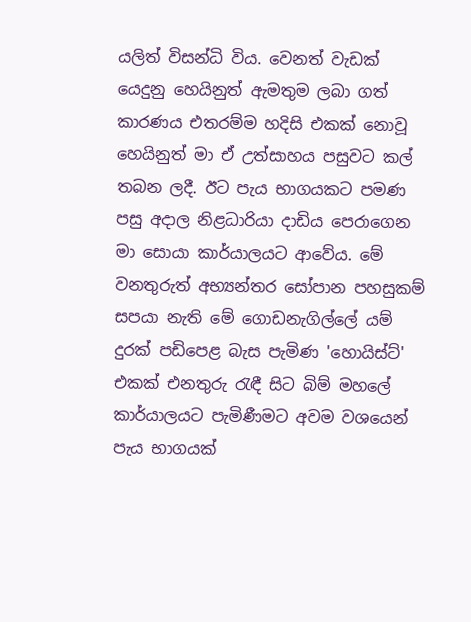යලිත් විසන්ධි විය. වෙනත් වැඩක් යෙදුනු හෙයිනුත් ඇමතුම ලබා ගත් කාරණය එතරම්ම හදිසි එකක් නොවූ හෙයිනුත් මා ඒ උත්සාහය පසුවට කල් තබන ලදී. ඊට පැය භාගයකට පමණ පසු අදාල නිළධාරියා දාඩිය පෙරාගෙන මා සොයා කාර්යාලයට ආවේය. මේ වනතුරුත් අභ්‍යන්තර සෝපාන පහසුකම් සපයා නැති මේ ගොඩනැගිල්ලේ යම් දුරක් පඩිපෙළ බැස පැමිණ 'හොයිස්ට්' එකක් එනතුරු රැඳී සිට බිම් මහලේ කාර්යාලයට පැමිණීමට අවම වශයෙන් පැය භාගයක්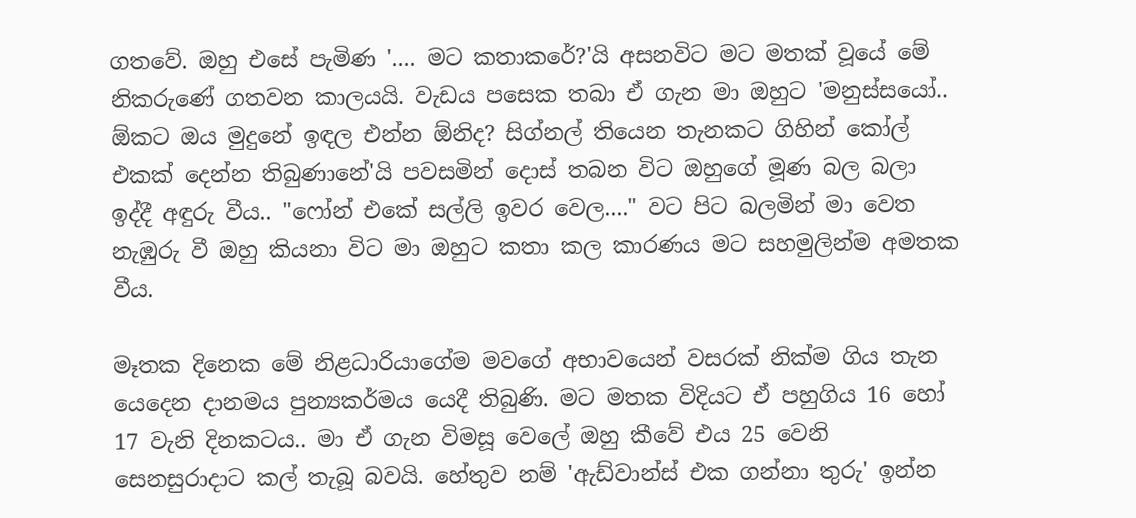ගතවේ. ඔහු එසේ පැමිණ '.... මට කතාකරේ?'යි අසනවිට මට මතක් වූයේ මේ නිකරුණේ ගතවන කාලයයි. වැඩය පසෙක තබා ඒ ගැන මා ඔහුට 'මනුස්සයෝ.. ඕකට ඔය මුදුනේ ඉඳල එන්න ඕනිද? සිග්නල් තියෙන තැනකට ගිහින් කෝල් එකක් දෙන්න තිබුණානේ'යි පවසමින් දොස් තබන විට ඔහුගේ මූණ බල බලා ඉද්දී අඳුරු වීය.. "ෆෝන් එකේ සල්ලි ඉවර වෙල...." වට පිට බලමින් මා වෙත නැඹුරු වී ඔහු කියනා විට මා ඔහුට කතා කල කාරණය මට සහමුලින්ම අමතක වීය.

මෑතක දිනෙක මේ නිළධාරියාගේම මවගේ අභාවයෙන් වසරක් නික්ම ගිය තැන යෙදෙන දානමය පුන්‍යකර්මය යෙදී තිබුණි. මට මතක විදියට ඒ පහුගිය 16 හෝ 17 වැනි දිනකටය.. මා ඒ ගැන විමසූ වෙලේ ඔහු කීවේ එය 25 වෙනි සෙනසුරාදාට කල් තැබූ බවයි. හේතුව නම් 'ඇඩ්වාන්ස් එක ගන්නා තුරු' ඉන්න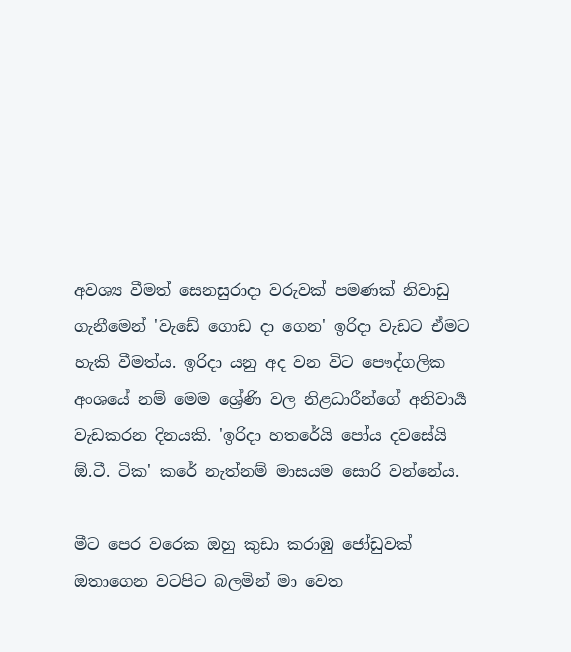අවශ්‍ය වීමත් සෙනසුරාදා වරුවක් පමණක් නිවාඩු ගැනීමෙන් 'වැඩේ ගොඩ දා ගෙන' ඉරිදා වැඩට ඒමට හැකි වීමත්ය. ඉරිදා යනු අද වන විට පෞද්ගලික අංශයේ නම් මෙම ශ්‍රේණි වල නිළධාරීන්ගේ අනිවාර්‍ය වැඩකරන දිනයකි. 'ඉරිදා හතරේයි පෝය දවසේයි ඕ.ටී. ටික' කරේ නැත්නම් මාසයම සොරි වන්නේය.

මීට පෙර වරෙක ඔහු කුඩා කරාඹු ජෝඩුවක් ඔතාගෙන වටපිට බලමින් මා වෙත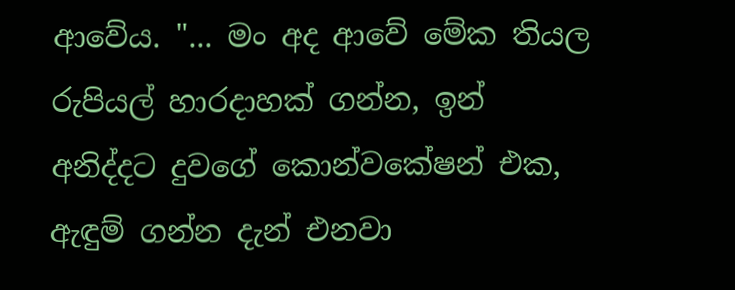ආවේය. "... මං අද ආවේ මේක තියල රුපියල් හාරදාහක් ගන්න, ඉන් අනිද්දට දුවගේ කොන්වකේෂන් එක, ඇඳුම් ගන්න දැන් එනවා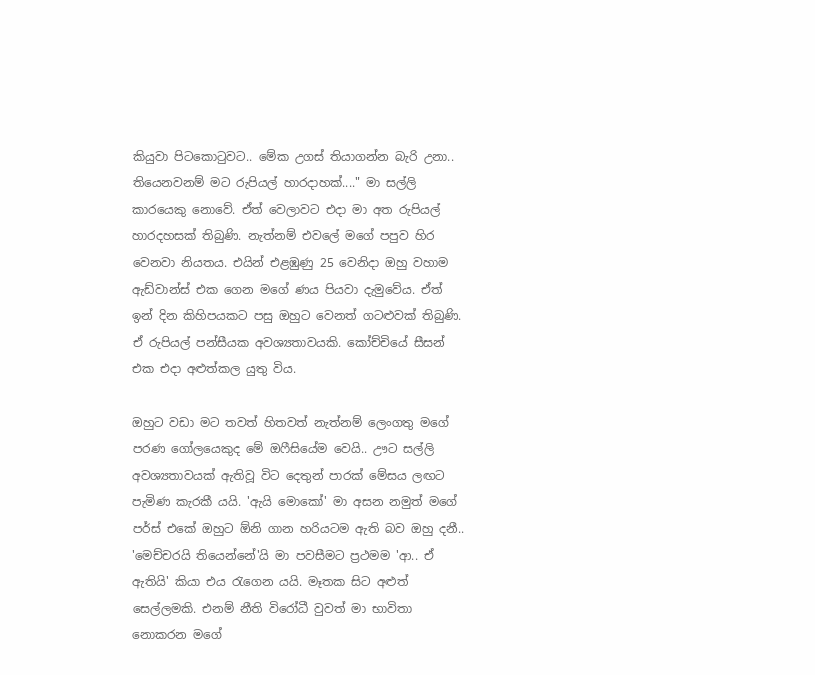කියුවා පිටකොටුවට.. මේක උගස් තියාගන්න බැරි උනා.. තියෙනවනම් මට රුපියල් හාරදාහක්...." මා සල්ලි කාරයෙකු නොවේ. ඒත් වෙලාවට එදා මා අත රුපියල් හාරදහසක් තිබුණි. නැත්නම් එවලේ මගේ පපුව හිර වෙනවා නියතය. එයින් එළඹුණු 25 වෙනිදා ඔහු වහාම ඇඩ්වාන්ස් එක ගෙන මගේ ණය පියවා දැමුවේය. ඒත් ඉන් දින කිහිපයකට පසු ඔහුට වෙනත් ගටළුවක් තිබුණි. ඒ රුපියල් පන්සීයක අවශ්‍යතාවයකි. කෝච්චියේ සීසන් එක එදා අළුත්කල යුතු විය.

ඔහුට වඩා මට තවත් හිතවත් නැත්නම් ලෙංගතු මගේ පරණ ගෝලයෙකුද මේ ඔෆීසියේම වෙයි.. ඌට සල්ලි අවශ්‍යතාවයක් ඇතිවූ විට දෙතුන් පාරක් මේසය ලඟට පැමිණ කැරකී යයි. 'ඇයි මොකෝ' මා අසන නමුත් මගේ පර්ස් එකේ ඔහුට ඕනි ගාන හරියටම ඇති බව ඔහු දනී.. 'මෙච්චරයි තියෙන්නේ'යි මා පවසීමට ප්‍රථමම 'ආ.. ඒ ඇතියි' කියා එය රැගෙන යයි. මෑතක සිට අළුත් සෙල්ලමකි. එනම් නීති විරෝධී වුවත් මා භාවිතා නොකරන මගේ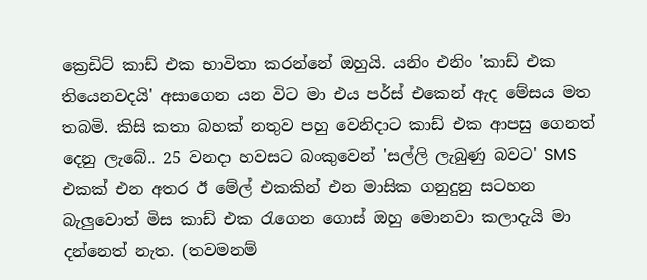ක්‍රෙඩිට් කාඩ් එක භාවිතා කරන්නේ ඔහුයි. යනිං එනිං 'කාඩ් එක තියෙනවදයි' අසාගෙන යන විට මා එය පර්ස් එකෙන් ඇද මේසය මත තබමි. කිසි කතා බහක් නතුව පහු වෙනිදාට කාඩ් එක ආපසු ගෙනත් දෙනු ලැබේ.. 25 වනදා හවසට බංකුවෙන් 'සල්ලි ලැබුණු බවට' SMS එකක් එන අතර ඊ මේල් එකකින් එන මාසික ගනුදුනු සටහන බැලුවොත් මිස කාඩ් එක රැගෙන ගොස් ඔහු මොනවා කලාදැයි මා දන්නෙත් නැත. (තවමනම්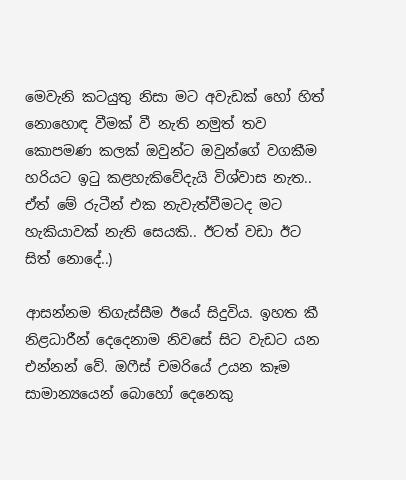මෙවැනි කටයුතු නිසා මට අවැඩක් හෝ හිත් නොහොඳ වීමක් වී නැති නමුත් තව කොපමණ කලක් ඔවුන්ට ඔවුන්ගේ වගකීම හරියට ඉටු කළහැකිවේදැයි විශ්වාස නැත.. ඒත් මේ රුටීන් එක නැවැත්වීමටද මට හැකියාවක් නැති සෙයකි.. ඊටත් වඩා ඊට සිත් නොදේ..)

ආසන්නම තිගැස්සීම ඊයේ සිදුවිය. ඉහත කී නිළධාරීන් දෙදෙනාම නිවසේ සිට වැඩට යන එන්නන් වේ. ඔෆීස් චමරියේ උයන කෑම සාමාන්‍යයෙන් බොහෝ දෙනෙකු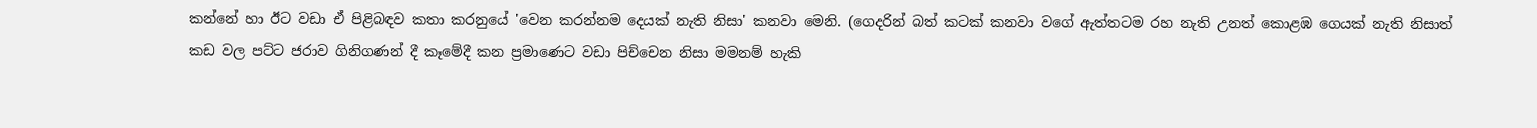කන්නේ හා ඊට වඩා ඒ පිළිබඳව කතා කරනුයේ 'වෙන කරන්නම දෙයක් නැති නිසා' කනවා මෙනි. (ගෙදරින් බත් කටක් කනවා වගේ ඇත්තටම රහ නැති උනත් කොළඹ ගෙයක් නැති නිසාත් කඩ වල පට්ට ජරාව ගිනිගණන් දී කෑමේදී කන ප්‍රමාණෙට වඩා පිච්චෙන නිසා මමනම් හැකි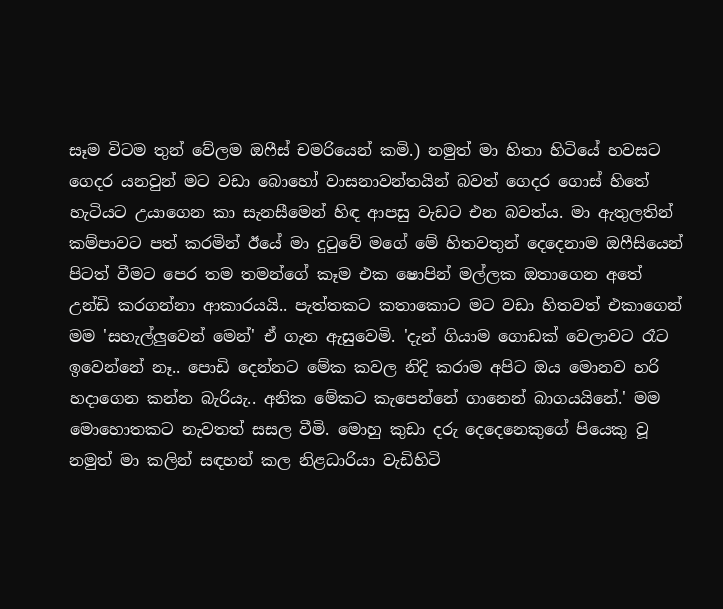සෑම විටම තුන් වේලම ඔෆීස් චමරියෙන් කමි.) නමුත් මා හිතා හිටියේ හවසට ගෙදර යනවුන් මට වඩා බොහෝ වාසනාවන්තයින් බවත් ගෙදර ගොස් හිතේ හැටියට උයාගෙන කා සැනසීමෙන් හිඳ ආපසු වැඩට එන බවත්ය. මා ඇතුලතින් කම්පාවට පත් කරමින් ඊයේ මා දුටුවේ මගේ මේ හිතවතුන් දෙදෙනාම ඔෆීසියෙන් පිටත් වීමට පෙර තම තමන්ගේ කෑම එක ෂොපින් මල්ලක ඔතාගෙන අතේ උන්ඩි කරගන්නා ආකාරයයි.. පැත්තකට කතාකොට මට වඩා හිතවත් එකාගෙන් මම 'සහැල්ලුවෙන් මෙන්' ඒ ගැන ඇසුවෙමි. 'දැන් ගියාම ගොඩක් වෙලාවට රෑට ඉවෙන්නේ නෑ.. පොඩි දෙන්නට මේක කවල නිදි කරාම අපිට ඔය මොනව හරි හදාගෙන කන්න බැරියැ.. අනික මේකට කැපෙන්නේ ගානෙන් බාගයයිනේ.' මම මොහොතකට නැවතත් සසල වීමි. මොහු කුඩා දරු දෙදෙනෙකුගේ පියෙකු වූ නමුත් මා කලින් සඳහන් කල නිළධාරියා වැඩිහිටි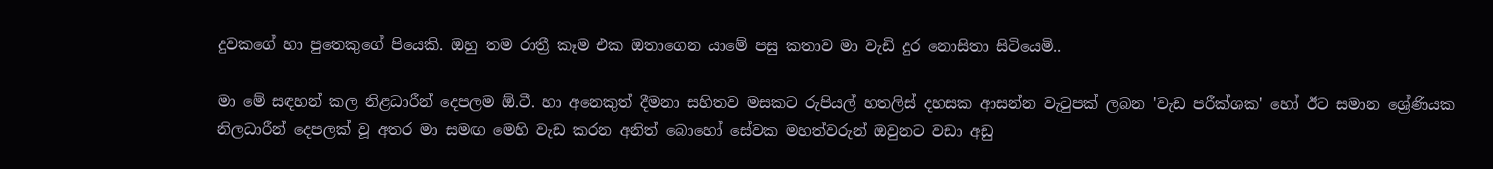දුවකගේ හා පුතෙකුගේ පියෙකි. ඔහු තම රාත්‍රී කෑම එක ඔතාගෙන යාමේ පසු කතාව මා වැඩි දුර නොසිතා සිටියෙමි..

මා මේ සඳහන් කල නිළධාරීන් දෙපලම ඕ.ටී. හා අනෙකුත් දීමනා සහිතව මසකට රුපියල් හතලිස් දහසක ආසන්න වැටුපක් ලබන 'වැඩ පරීක්ශක' හෝ ඊට සමාන ශ්‍රේණියක නිලධාරීන් දෙපලක් වූ අතර මා සමඟ මෙහි වැඩ කරන අනිත් බොහෝ සේවක මහත්වරුන් ඔවුනට වඩා අඩු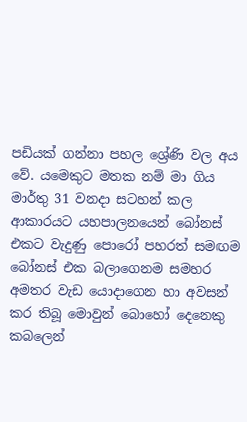පඩියක් ගන්නා පහල ශ්‍රේණි වල අය වේ. යමෙකුට මතක නම් මා ගිය මාර්තු 31 වනදා සටහන් කල ආකාරයට යහපාලනයෙන් බෝනස් එකට වැදුණු පොරෝ පහරත් සමඟම බෝනස් එක බලාගෙනම සමහර අමතර වැඩ යොදාගෙන හා අවසන් කර තිබූ මොවුන් බොහෝ දෙනෙකු කබලෙන්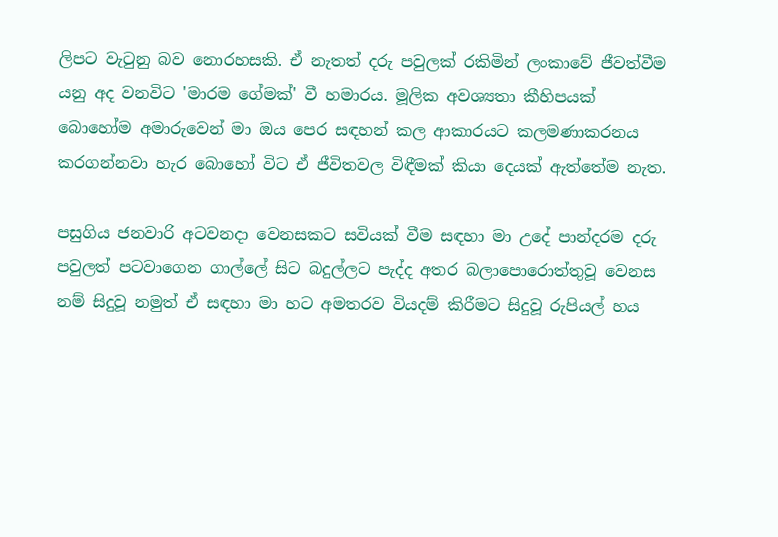ලිපට වැටුනු බව නොරහසකි. ඒ නැතත් දරු පවුලක් රකිමින් ලංකාවේ ජීවත්වීම යනු අද වනවිට 'මාරම ගේමක්' වී හමාරය. මූලික අවශ්‍යතා කීහිපයක් බොහෝම අමාරුවෙන් මා ඔය පෙර සඳහන් කල ආකාරයට කලමණාකරනය කරගන්නවා හැර බොහෝ විට ඒ ජීවිතවල විඳීමක් කියා දෙයක් ඇත්තේම නැත.

පසුගිය ජනවාරි අටවනදා වෙනසකට සවියක් වීම සඳහා මා උදේ පාන්දරම දරු පවුලත් පටවාගෙන ගාල්ලේ සිට බදුල්ලට පැද්ද අතර බලාපොරොත්තුවූ වෙනස නම් සිදුවූ නමුත් ඒ සඳහා මා හට අමතරව වියදම් කිරීමට සිදුවූ රුපියල් හය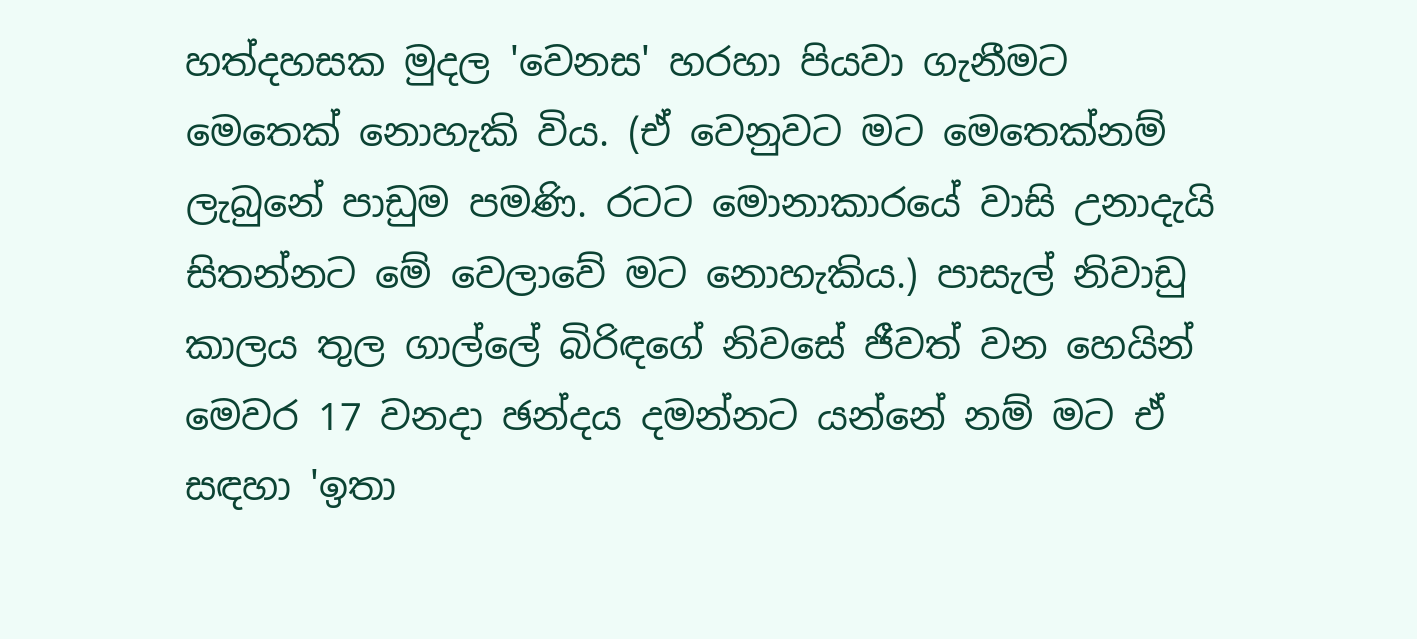හත්දහසක මුදල 'වෙනස' හරහා පියවා ගැනීමට මෙතෙක් නොහැකි විය. (ඒ වෙනුවට මට මෙතෙක්නම් ලැබුනේ පාඩුම පමණි. රටට මොනාකාරයේ වාසි උනාදැයි සිතන්නට මේ වෙලාවේ මට නොහැකිය.) පාසැල් නිවාඩු කාලය තුල ගාල්ලේ බිරිඳගේ නිවසේ ජීවත් වන හෙයින් මෙවර 17 වනදා ඡන්දය දමන්නට යන්නේ නම් මට ඒ සඳහා 'ඉතා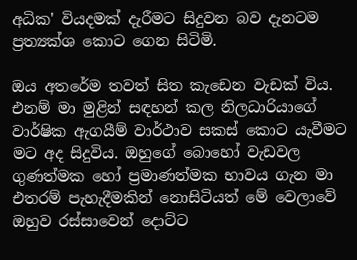අධික' වියදමක් දැරීමට සිදුවන බව දැනටම ප්‍රත්‍යක්ශ කොට ගෙන සිටිමි.

ඔය අතරේම තවත් සිත කැඩෙන වැඩක් විය. එනම් මා මුළින් සඳහන් කල නිලධාරියාගේ වාර්ෂික ඇගයීම් වාර්ථාව සකස් කොට යැවීමට මට අද සිදුවිය. ඔහුගේ බොහෝ වැඩවල ගුණත්මක හෝ ප්‍රමාණත්මක භාවය ගැන මා එතරම් පැහැදීමකින් නොසිටියත් මේ වෙලාවේ ඔහුව රස්සාවෙන් දොට්ට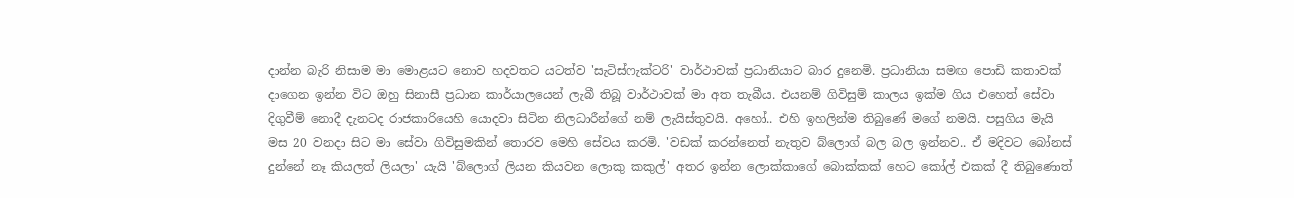දාන්න බැරි නිසාම මා මොළයට නොව හදවතට යටත්ව 'සැටිස්ෆැක්ටරි' වාර්ථාවක් ප්‍රධානියාට බාර දුනෙමි. ප්‍රධානියා සමඟ පොඩි කතාවක් දාගෙන ඉන්න විට ඔහු සිනාසී ප්‍රධාන කාර්යාලයෙන් ලැබී තිබූ වාර්ථාවක් මා අත තැබීය. එයනම් ගිවිසුම් කාලය ඉක්ම ගිය එහෙත් සේවා දිගුවීම් නොදී දැනටද රාජකාරියෙහි යොදවා සිටින නිලධාරීන්ගේ නම් ලැයිස්තුවයි. අහෝ.. එහි ඉහලින්ම තිබුණේ මගේ නමයි. පසුගිය මැයි මස 20 වනදා සිට මා සේවා ගිවිසුමකින් තොරව මෙහි සේවය කරමි. 'වඩක් කරන්නෙත් නැතුව බ්ලොග් බල බල ඉන්නව.. ඒ මදිවට බෝනස් දුන්නේ නෑ කියලත් ලියලා' යැයි 'බ්ලොග් ලියන කියවන ලොකු කකුල්' අතර ඉන්න ලොක්කාගේ බොක්කක් හෙට කෝල් එකක් දී තිබුණොත්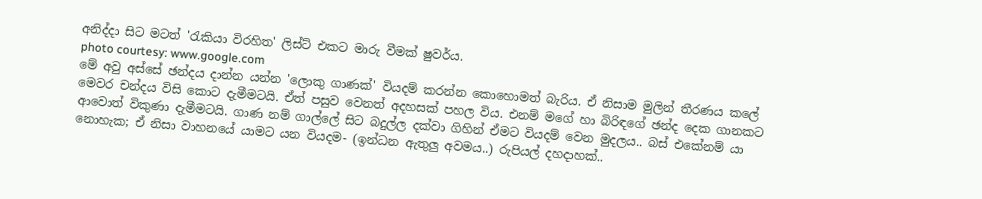අනිද්දා සිට මටත් 'රැකියා විරහිත' ලිස්ට් එකට මාරු වීමක් ෂුවර්ය.
photo courtesy: www.google.com
මේ අවු අස්සේ ඡන්දය දාන්න යන්න 'ලොකු ගාණක්' වියදම් කරන්න කොහොමත් බැරිය. ඒ නිසාම මුලින් තීරණය කලේ මෙවර චන්දය විසි කොට දැමීමටයි. ඒත් පසුව වෙනත් අදහසක් පහල විය. එනම් මගේ හා බිරිඳගේ ඡන්ද දෙක ගානකට ආවොත් විකුණා දැමීමටයි. ගාණ නම් ගාල්ලේ සිට බදුල්ල දක්වා ගිහින් ඒමට වියදම් වෙන මුදලය.. බස් එකේනම් යා නොහැක; ඒ නිසා වාහනයේ යාමට යන වියදම- (ඉන්ධන ඇතුලු අවමය..) රුපියල් දහදාහක්..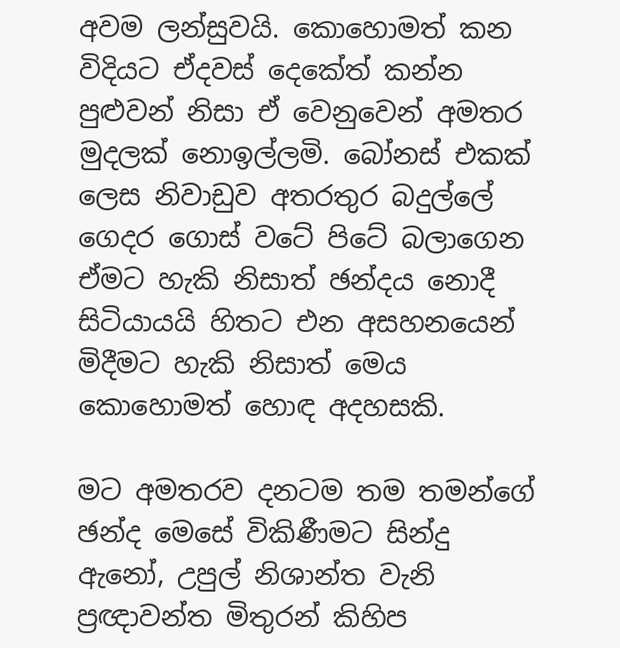අවම ලන්සුවයි. කොහොමත් කන විදියට ඒදවස් දෙකේත් කන්න පුළුවන් නිසා ඒ වෙනුවෙන් අමතර මුදලක් නොඉල්ලමි. බෝනස් එකක් ලෙස නිවාඩුව අතරතුර බදුල්ලේ ගෙදර ගොස් වටේ පිටේ බලාගෙන ඒමට හැකි නිසාත් ඡන්දය නොදී සිටියායයි හිතට එන අසහනයෙන් මිදීමට හැකි නිසාත් මෙය කොහොමත් හොඳ අදහසකි.

මට අමතරව දනටම තම තමන්ගේ ඡන්ද මෙසේ විකිණීමට සින්දු ඇනෝ, උපුල් නිශාන්ත වැනි ප්‍රඥාවන්ත මිතුරන් කිහිප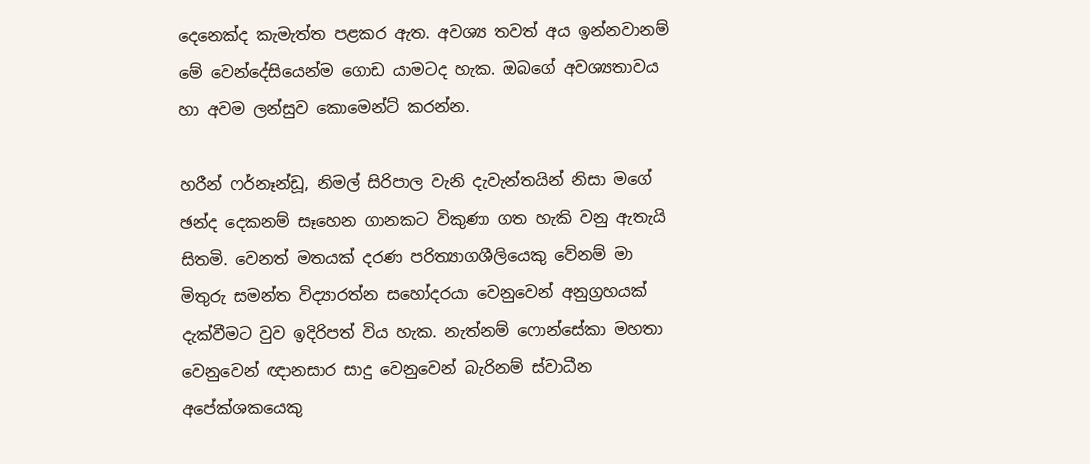දෙනෙක්ද කැමැත්ත පළකර ඇත. අවශ්‍ය තවත් අය ඉන්නවානම් මේ වෙන්දේසියෙන්ම ගොඩ යාමටද හැක. ඔබගේ අවශ්‍යතාවය හා අවම ලන්සුව කොමෙන්ට් කරන්න.

හරීන් ෆර්නෑන්ඩූ, නිමල් සිරිපාල වැනි දැවැන්තයින් නිසා මගේ ඡන්ද දෙකනම් සෑහෙන ගානකට විකුණා ගත හැකි වනු ඇතැයි සිතමි. වෙනත් මතයක් දරණ පරිත්‍යාගශීලියෙකු වේනම් මා මිතුරු සමන්ත විද්‍යාරත්න සහෝදරයා වෙනුවෙන් අනුග්‍රහයක් දැක්වීමට වුව ඉදිරිපත් විය හැක. නැත්නම් ෆොන්සේකා මහතා වෙනුවෙන් ඥානසාර සාදු වෙනුවෙන් බැරිනම් ස්වාධීන අපේක්ශකයෙකු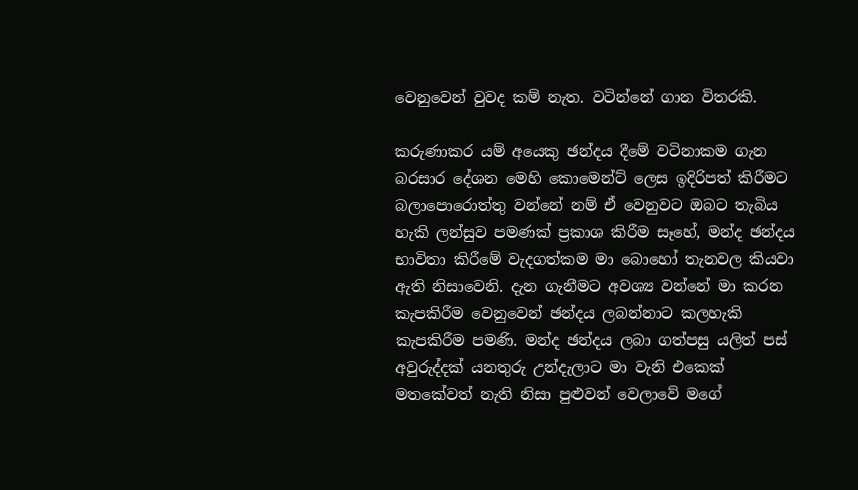වෙනුවෙන් වුවද කම් නැත. වටින්නේ ගාන විතරකි.

කරුණාකර යම් අයෙකු ඡන්දය දීමේ වටිනාකම ගැන බරසාර දේශන මෙහි කොමෙන්ට් ලෙස ඉදිරිපත් කිරීමට බලාපොරොත්තු වන්නේ නම් ඒ වෙනුවට ඔබට තැබිය හැකි ලන්සුව පමණක් ප්‍රකාශ කිරීම සෑහේ, මන්ද ඡන්දය භාවිතා කිරීමේ වැදගත්කම මා බොහෝ තැනවල කියවා ඇති නිසාවෙනි. දැන ගැනීමට අවශ්‍ය වන්නේ මා කරන කැපකිරීම වෙනුවෙන් ඡන්දය ලබන්නාට කලහැකි කැපකිරීම පමණි. මන්ද ඡන්දය ලබා ගත්පසු යලිත් පස් අවුරුද්දක් යනතුරු උන්දැලාට මා වැනි එකෙක් මතකේවත් නැති නිසා පුළුවන් වෙලාවේ මගේ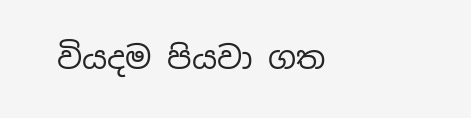වියදම පියවා ගත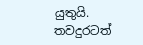යුතුයි. තවදුරටත්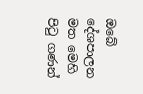ඔබේ දේශපාලන මත මෙහි පිටු ගණන්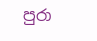පුරා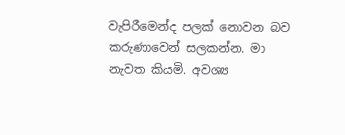වැපිරීමෙන්ද පලක් නොවන බව කරුණාවෙන් සලකන්න. මා නැවත කියමි. අවශ්‍ය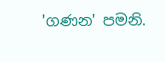'ගණන' පමනි.